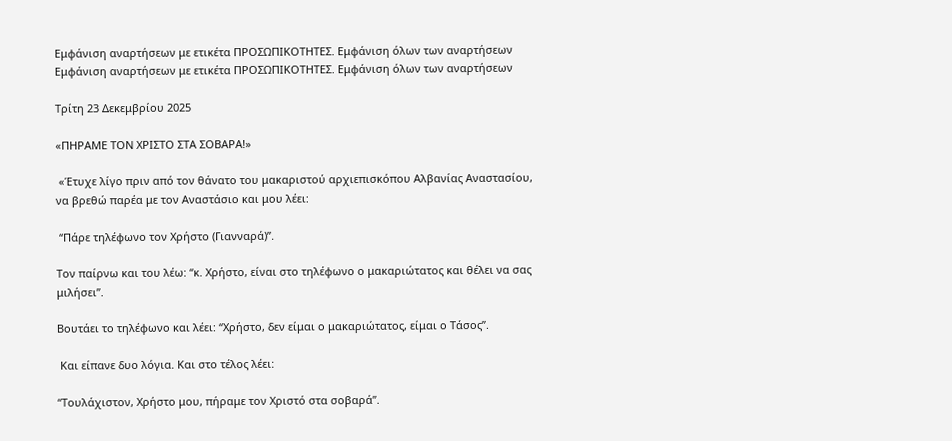Εμφάνιση αναρτήσεων με ετικέτα ΠΡΟΣΩΠΙΚΟΤΗΤΕΣ. Εμφάνιση όλων των αναρτήσεων
Εμφάνιση αναρτήσεων με ετικέτα ΠΡΟΣΩΠΙΚΟΤΗΤΕΣ. Εμφάνιση όλων των αναρτήσεων

Τρίτη 23 Δεκεμβρίου 2025

«ΠΗΡΑΜΕ ΤΟΝ ΧΡΙΣΤΟ ΣΤΑ ΣΟΒΑΡΑ!»

 «Έτυχε λίγο πριν από τον θάνατο του μακαριστού αρχιεπισκόπου Αλβανίας Αναστασίου, να βρεθώ παρέα με τον Αναστάσιο και μου λέει:

 “Πάρε τηλέφωνο τον Χρήστο (Γιανναρά)”.

Τον παίρνω και του λέω: “κ. Χρήστο, είναι στο τηλέφωνο ο μακαριώτατος και θέλει να σας μιλήσει”.

Βουτάει το τηλέφωνο και λέει: “Χρήστο, δεν είμαι ο μακαριώτατος, είμαι ο Τάσος”.

 Και είπανε δυο λόγια. Και στο τέλος λέει:

“Τουλάχιστον, Χρήστο μου, πήραμε τον Χριστό στα σοβαρά”.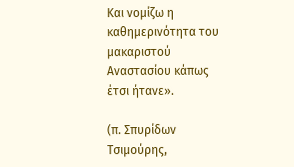Και νομίζω η καθημερινότητα του μακαριστού Αναστασίου κάπως έτσι ήτανε».

(π. Σπυρίδων Τσιμούρης,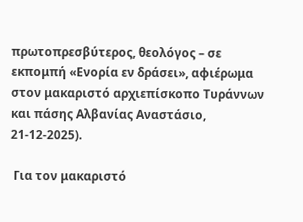πρωτοπρεσβύτερος, θεολόγος – σε εκπομπή «Ενορία εν δράσει», αφιέρωμα στον μακαριστό αρχιεπίσκοπο Τυράννων και πάσης Αλβανίας Αναστάσιο, 21-12-2025).

 Για τον μακαριστό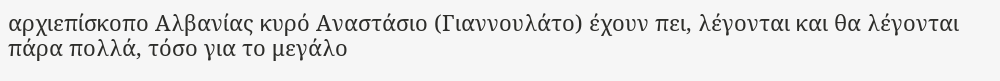αρχιεπίσκοπο Αλβανίας κυρό Αναστάσιο (Γιαννουλάτο) έχουν πει, λέγονται και θα λέγονται πάρα πολλά, τόσο για το μεγάλο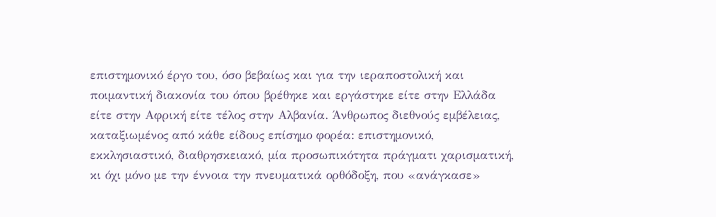επιστημονικό έργο του, όσο βεβαίως και για την ιεραποστολική και ποιμαντική διακονία του όπου βρέθηκε και εργάστηκε είτε στην Ελλάδα είτε στην Αφρική είτε τέλος στην Αλβανία. Άνθρωπος διεθνούς εμβέλειας, καταξιωμένος από κάθε είδους επίσημο φορέα: επιστημονικό, εκκλησιαστικό, διαθρησκειακό, μία προσωπικότητα πράγματι χαρισματική, κι όχι μόνο με την έννοια την πνευματικά ορθόδοξη, που «ανάγκασε»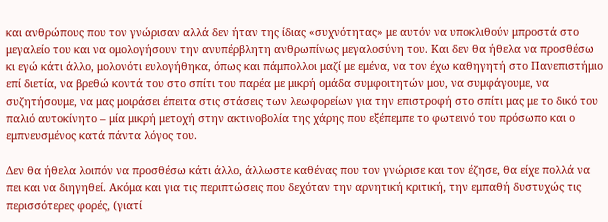και ανθρώπους που τον γνώρισαν αλλά δεν ήταν της ίδιας «συχνότητας» με αυτόν να υποκλιθούν μπροστά στο μεγαλείο του και να ομολογήσουν την ανυπέρβλητη ανθρωπίνως μεγαλοσύνη του. Και δεν θα ήθελα να προσθέσω κι εγώ κάτι άλλο, μολονότι ευλογήθηκα, όπως και πάμπολλοι μαζί με εμένα, να τον έχω καθηγητή στο Πανεπιστήμιο επί διετία, να βρεθώ κοντά του στο σπίτι του παρέα με μικρή ομάδα συμφοιτητών μου, να συμφάγουμε, να συζητήσουμε, να μας μοιράσει έπειτα στις στάσεις των λεωφορείων για την επιστροφή στο σπίτι μας με το δικό του παλιό αυτοκίνητο – μία μικρή μετοχή στην ακτινοβολία της χάρης που εξέπεμπε το φωτεινό του πρόσωπο και ο εμπνευσμένος κατά πάντα λόγος του.

Δεν θα ήθελα λοιπόν να προσθέσω κάτι άλλο, άλλωστε καθένας που τον γνώρισε και τον έζησε, θα είχε πολλά να πει και να διηγηθεί. Ακόμα και για τις περιπτώσεις που δεχόταν την αρνητική κριτική, την εμπαθή δυστυχώς τις περισσότερες φορές, (γιατί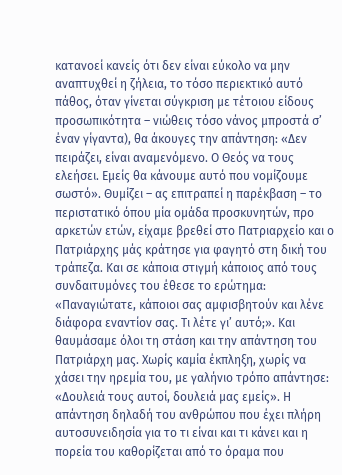κατανοεί κανείς ότι δεν είναι εύκολο να μην αναπτυχθεί η ζήλεια, το τόσο περιεκτικό αυτό πάθος, όταν γίνεται σύγκριση με τέτοιου είδους προσωπικότητα – νιώθεις τόσο νάνος μπροστά σ’ έναν γίγαντα), θα άκουγες την απάντηση: «Δεν πειράζει, είναι αναμενόμενο. Ο Θεός να τους ελεήσει. Εμείς θα κάνουμε αυτό που νομίζουμε σωστό». Θυμίζει – ας επιτραπεί η παρέκβαση – το περιστατικό όπου μία ομάδα προσκυνητών, προ αρκετών ετών, είχαμε βρεθεί στο Πατριαρχείο και ο Πατριάρχης μάς κράτησε για φαγητό στη δική του τράπεζα. Και σε κάποια στιγμή κάποιος από τους συνδαιτυμόνες του έθεσε το ερώτημα: «Παναγιώτατε, κάποιοι σας αμφισβητούν και λένε διάφορα εναντίον σας. Τι λέτε γι’ αυτό;». Και θαυμάσαμε όλοι τη στάση και την απάντηση του Πατριάρχη μας. Χωρίς καμία έκπληξη, χωρίς να χάσει την ηρεμία του, με γαλήνιο τρόπο απάντησε: «Δουλειά τους αυτοί, δουλειά μας εμείς». Η απάντηση δηλαδή του ανθρώπου που έχει πλήρη αυτοσυνειδησία για το τι είναι και τι κάνει και η πορεία του καθορίζεται από το όραμα που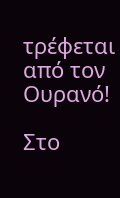τρέφεται από τον Ουρανό!

Στο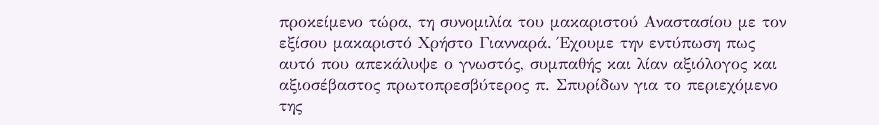προκείμενο τώρα, τη συνομιλία του μακαριστού Αναστασίου με τον εξίσου μακαριστό Χρήστο Γιανναρά. Έχουμε την εντύπωση πως αυτό που απεκάλυψε ο γνωστός, συμπαθής και λίαν αξιόλογος και αξιοσέβαστος πρωτοπρεσβύτερος π. Σπυρίδων για το περιεχόμενο της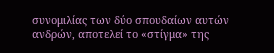συνομιλίας των δύο σπουδαίων αυτών ανδρών, αποτελεί το «στίγμα» της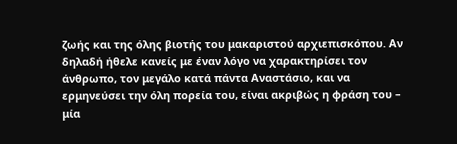ζωής και της όλης βιοτής του μακαριστού αρχιεπισκόπου. Αν δηλαδή ήθελε κανείς με έναν λόγο να χαρακτηρίσει τον άνθρωπο, τον μεγάλο κατά πάντα Αναστάσιο, και να ερμηνεύσει την όλη πορεία του, είναι ακριβώς η φράση του – μία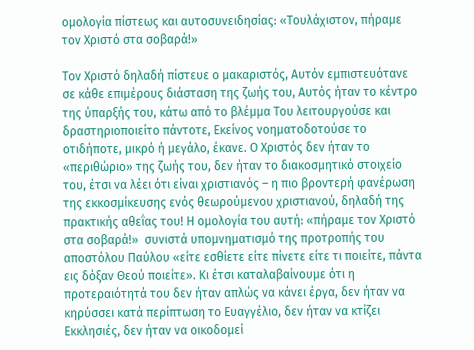ομολογία πίστεως και αυτοσυνειδησίας: «Τουλάχιστον, πήραμε τον Χριστό στα σοβαρά!»

Τον Χριστό δηλαδή πίστευε ο μακαριστός, Αυτόν εμπιστευότανε σε κάθε επιμέρους διάσταση της ζωής του, Αυτός ήταν το κέντρο της ύπαρξής του, κάτω από το βλέμμα Του λειτουργούσε και δραστηριοποιείτο πάντοτε, Εκείνος νοηματοδοτούσε το οτιδήποτε, μικρό ή μεγάλο, έκανε. Ο Χριστός δεν ήταν το «περιθώριο» της ζωής του, δεν ήταν το διακοσμητικό στοιχείο του, έτσι να λέει ότι είναι χριστιανός – η πιο βροντερή φανέρωση της εκκοσμίκευσης ενός θεωρούμενου χριστιανού, δηλαδή της πρακτικής αθεΐας του! Η ομολογία του αυτή: «πήραμε τον Χριστό στα σοβαρά!»  συνιστά υπομνηματισμό της προτροπής του αποστόλου Παύλου «είτε εσθίετε είτε πίνετε είτε τι ποιείτε, πάντα εις δόξαν Θεού ποιείτε». Κι έτσι καταλαβαίνουμε ότι η προτεραιότητά του δεν ήταν απλώς να κάνει έργα, δεν ήταν να κηρύσσει κατά περίπτωση το Ευαγγέλιο, δεν ήταν να κτίζει Εκκλησιές, δεν ήταν να οικοδομεί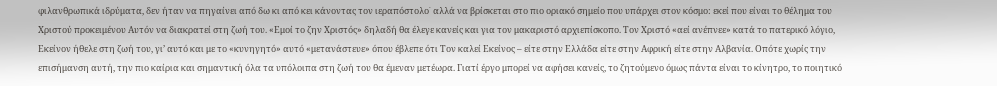φιλανθρωπικά ιδρύματα, δεν ήταν να πηγαίνει από δω κι από κει κάνοντας τον ιεραπόστολο˙ αλλά να βρίσκεται στο πιο οριακό σημείο που υπάρχει στον κόσμο: εκεί που είναι το θέλημα του Χριστού προκειμένου Αυτόν να διακρατεί στη ζωή του. «Εμοί το ζην Χριστός» δηλαδή θα έλεγε κανείς και για τον μακαριστό αρχιεπίσκοπο. Τον Χριστό «αεί ανέπνεε» κατά το πατερικό λόγιο, Εκείνον ήθελε στη ζωή του, γι’ αυτό και με το «κυνηγητό» αυτό «μετανάστευε» όπου έβλεπε ότι Τον καλεί Εκείνος – είτε στην Ελλάδα είτε στην Αφρική είτε στην Αλβανία. Οπότε χωρίς την επισήμανση αυτή, την πιο καίρια και σημαντική όλα τα υπόλοιπα στη ζωή του θα έμεναν μετέωρα. Γιατί έργο μπορεί να αφήσει κανείς, το ζητούμενο όμως πάντα είναι το κίνητρο, το ποιητικό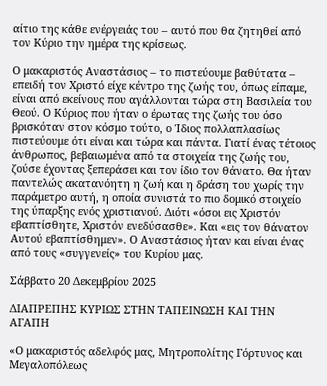αίτιο της κάθε ενέργειάς του – αυτό που θα ζητηθεί από τον Κύριο την ημέρα της κρίσεως.

Ο μακαριστός Αναστάσιος – το πιστεύουμε βαθύτατα – επειδή τον Χριστό είχε κέντρο της ζωής του, όπως είπαμε, είναι από εκείνους που αγάλλονται τώρα στη Βασιλεία του Θεού. Ο Κύριος που ήταν ο έρωτας της ζωής του όσο βρισκόταν στον κόσμο τούτο, ο Ίδιος πολλαπλασίως πιστεύουμε ότι είναι και τώρα και πάντα. Γιατί ένας τέτοιος άνθρωπος, βεβαιωμένα από τα στοιχεία της ζωής του, ζούσε έχοντας ξεπεράσει και τον ίδιο τον θάνατο. Θα ήταν παντελώς ακατανόητη η ζωή και η δράση του χωρίς την παράμετρο αυτή, η οποία συνιστά το πιο δομικό στοιχείο της ύπαρξης ενός χριστιανού. Διότι «όσοι εις Χριστόν εβαπτίσθητε, Χριστόν ενεδύσασθε». Και «εις τον θάνατον Αυτού εβαπτίσθημεν». Ο Αναστάσιος ήταν και είναι ένας από τους «συγγενείς» του Κυρίου μας.

Σάββατο 20 Δεκεμβρίου 2025

ΔΙΑΠΡΕΠΗΣ ΚΥΡΙΩΣ ΣΤΗΝ ΤΑΠΕΙΝΩΣΗ ΚΑΙ ΤΗΝ ΑΓΑΠΗ

«Ο μακαριστός αδελφός μας, Μητροπολίτης Γόρτυνος και Μεγαλοπόλεως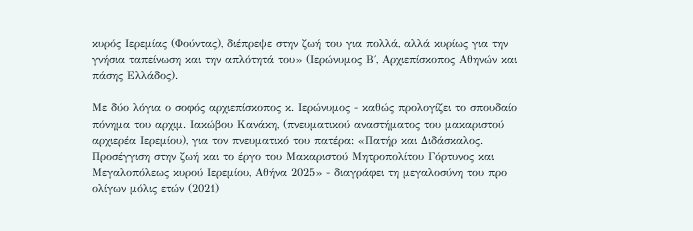κυρός Ιερεμίας (Φούντας), διέπρεψε στην ζωή του για πολλά, αλλά κυρίως για την γνήσια ταπείνωση και την απλότητά του» (Ιερώνυμος Β΄, Αρχιεπίσκοπος Αθηνών και πάσης Ελλάδος).

Με δύο λόγια ο σοφός αρχιεπίσκοπος κ. Ιερώνυμος - καθώς προλογίζει το σπουδαίο πόνημα του αρχιμ. Ιακώβου Κανάκη, (πνευματικού αναστήματος του μακαριστού αρχιερέα Ιερεμίου), για τον πνευματικό του πατέρα: «Πατήρ και Διδάσκαλος. Προσέγγιση στην ζωή και το έργο του Μακαριστού Μητροπολίτου Γόρτυνος και Μεγαλοπόλεως κυρού Ιερεμίου, Αθήνα 2025» - διαγράφει τη μεγαλοσύνη του προ ολίγων μόλις ετών (2021)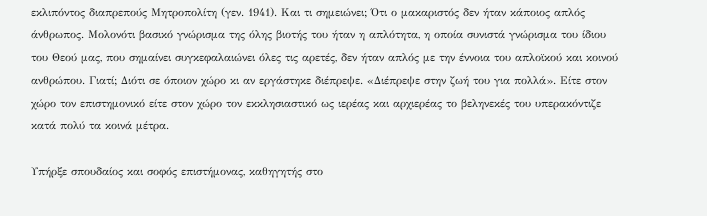εκλιπόντος διαπρεπούς Μητροπολίτη (γεν. 1941). Και τι σημειώνει; Ότι ο μακαριστός δεν ήταν κάποιος απλός άνθρωπος. Μολονότι βασικό γνώρισμα της όλης βιοτής του ήταν η απλότητα, η οποία συνιστά γνώρισμα του ίδιου του Θεού μας, που σημαίνει συγκεφαλαιώνει όλες τις αρετές, δεν ήταν απλός με την έννοια του απλοϊκού και κοινού ανθρώπου. Γιατί; Διότι σε όποιον χώρο κι αν εργάστηκε διέπρεψε. «Διέπρεψε στην ζωή του για πολλά». Είτε στον χώρο τον επιστημονικό είτε στον χώρο τον εκκλησιαστικό ως ιερέας και αρχιερέας το βεληνεκές του υπερακόντιζε κατά πολύ τα κοινά μέτρα.

Υπήρξε σπουδαίος και σοφός επιστήμονας, καθηγητής στο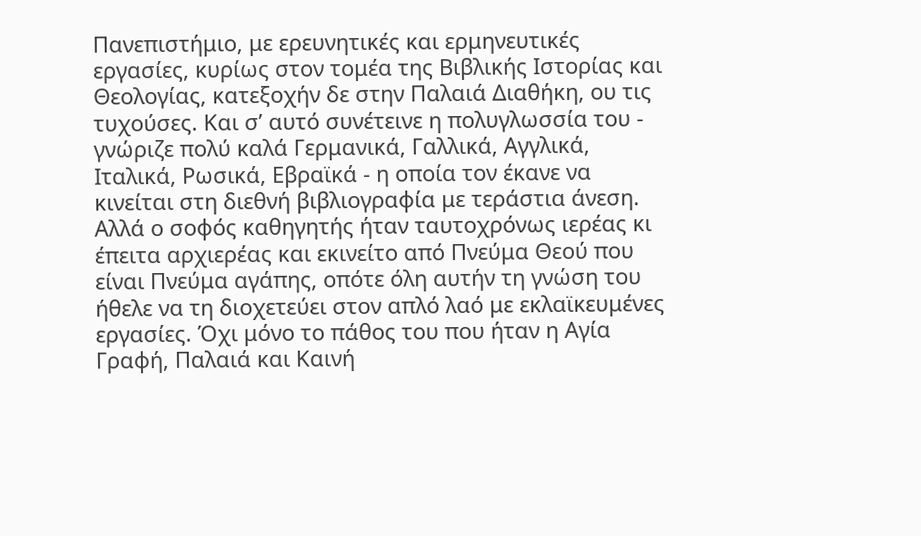Πανεπιστήμιο, με ερευνητικές και ερμηνευτικές εργασίες, κυρίως στον τομέα της Βιβλικής Ιστορίας και Θεολογίας, κατεξοχήν δε στην Παλαιά Διαθήκη, ου τις τυχούσες. Και σ’ αυτό συνέτεινε η πολυγλωσσία του - γνώριζε πολύ καλά Γερμανικά, Γαλλικά, Αγγλικά, Ιταλικά, Ρωσικά, Εβραϊκά - η οποία τον έκανε να κινείται στη διεθνή βιβλιογραφία με τεράστια άνεση. Αλλά ο σοφός καθηγητής ήταν ταυτοχρόνως ιερέας κι έπειτα αρχιερέας και εκινείτο από Πνεύμα Θεού που είναι Πνεύμα αγάπης, οπότε όλη αυτήν τη γνώση του ήθελε να τη διοχετεύει στον απλό λαό με εκλαϊκευμένες εργασίες. Όχι μόνο το πάθος του που ήταν η Αγία Γραφή, Παλαιά και Καινή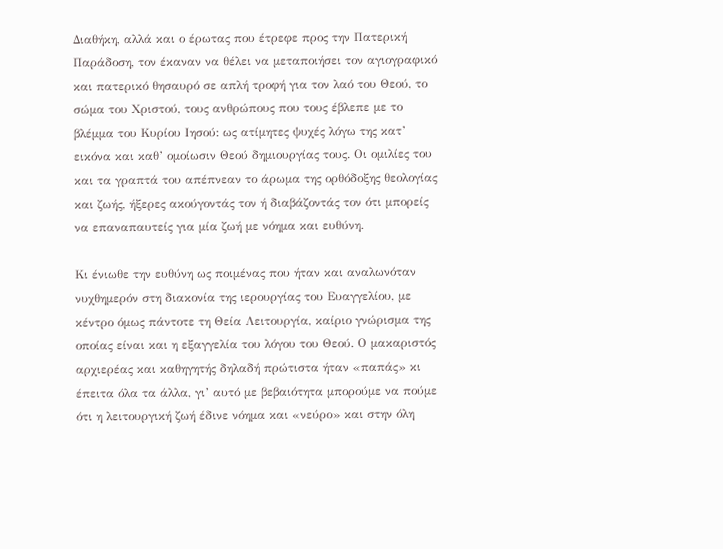Διαθήκη, αλλά και ο έρωτας που έτρεφε προς την Πατερική Παράδοση, τον έκαναν να θέλει να μεταποιήσει τον αγιογραφικό και πατερικό θησαυρό σε απλή τροφή για τον λαό του Θεού, το σώμα του Χριστού, τους ανθρώπους που τους έβλεπε με το βλέμμα του Κυρίου Ιησού: ως ατίμητες ψυχές λόγω της κατ’ εικόνα και καθ’ ομοίωσιν Θεού δημιουργίας τους. Οι ομιλίες του και τα γραπτά του απέπνεαν το άρωμα της ορθόδοξης θεολογίας και ζωής, ήξερες ακούγοντάς τον ή διαβάζοντάς τον ότι μπορείς να επαναπαυτείς για μία ζωή με νόημα και ευθύνη.

Κι ένιωθε την ευθύνη ως ποιμένας που ήταν και αναλωνόταν νυχθημερόν στη διακονία της ιερουργίας του Ευαγγελίου, με κέντρο όμως πάντοτε τη Θεία Λειτουργία, καίριο γνώρισμα της οποίας είναι και η εξαγγελία του λόγου του Θεού. Ο μακαριστός αρχιερέας και καθηγητής δηλαδή πρώτιστα ήταν «παπάς» κι έπειτα όλα τα άλλα, γι’ αυτό με βεβαιότητα μπορούμε να πούμε ότι η λειτουργική ζωή έδινε νόημα και «νεύρο» και στην όλη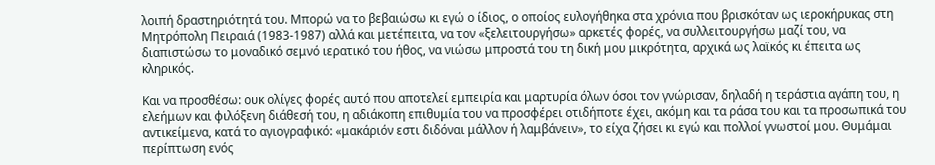λοιπή δραστηριότητά του. Μπορώ να το βεβαιώσω κι εγώ ο ίδιος, ο οποίος ευλογήθηκα στα χρόνια που βρισκόταν ως ιεροκήρυκας στη Μητρόπολη Πειραιά (1983-1987) αλλά και μετέπειτα, να τον «ξελειτουργήσω» αρκετές φορές, να συλλειτουργήσω μαζί του, να διαπιστώσω το μοναδικό σεμνό ιερατικό του ήθος, να νιώσω μπροστά του τη δική μου μικρότητα, αρχικά ως λαϊκός κι έπειτα ως κληρικός.

Και να προσθέσω: ουκ ολίγες φορές αυτό που αποτελεί εμπειρία και μαρτυρία όλων όσοι τον γνώρισαν, δηλαδή η τεράστια αγάπη του, η ελεήμων και φιλόξενη διάθεσή του, η αδιάκοπη επιθυμία του να προσφέρει οτιδήποτε έχει, ακόμη και τα ράσα του και τα προσωπικά του αντικείμενα, κατά το αγιογραφικό: «μακάριόν εστι διδόναι μάλλον ή λαμβάνειν», το είχα ζήσει κι εγώ και πολλοί γνωστοί μου. Θυμάμαι περίπτωση ενός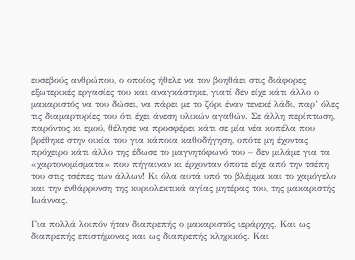ευσεβούς ανθρώπου, ο οποίος ήθελε να τον βοηθάει στις διάφορες εξωτερικές εργασίες του και αναγκάστηκε, γιατί δεν είχε κάτι άλλο ο μακαριστός να του δώσει, να πάρει με το ζόρι έναν τενεκέ λάδι, παρ’ όλες τις διαμαρτυρίες του ότι έχει άνεση υλικών αγαθών. Σε άλλη περίπτωση, παρόντος κι εμού, θέλησε να προσφέρει κάτι σε μία νέα κοπέλα που βρέθηκε στην οικία του για κάποια καθοδήγηση, οπότε μη έχοντας πρόχειρο κάτι άλλο της έδωσε το μαγνητόφωνό του – δεν μιλάμε για τα «χαρτονομίσματα» που πήγαιναν κι έρχονταν όποτε είχε από την τσέπη του στις τσέπες των άλλων! Κι όλα αυτά υπό το βλέμμα και το χαμόγελο και την ενθάρρυνση της κυριολεκτικά αγίας μητέρας του, της μακαριστής Ιωάννας.

Για πολλά λοιπόν ήταν διαπρεπής ο μακαριστός ιεράρχης. Και ως διαπρεπής επιστήμονας και ως διαπρεπής κληρικός. Και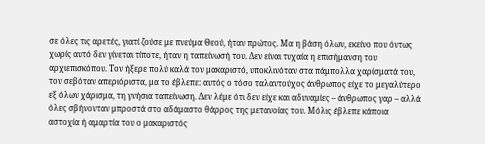σε όλες τις αρετές, γιατί ζούσε με πνεύμα Θεού, ήταν πρώτος. Μα η βάση όλων, εκείνο που όντως χωρίς αυτό δεν γίνεται τίποτε, ήταν η ταπείνωσή του. Δεν είναι τυχαία η επισήμανση του αρχιεπισκόπου. Τον ήξερε πολύ καλά τον μακαριστό, υποκλινόταν στα πάμπολλα χαρίσματά του, τον σεβόταν απεριόριστα, μα το έβλεπε: αυτός ο τόσο ταλαντούχος άνθρωπος είχε το μεγαλύτερο εξ όλων χάρισμα, τη γνήσια ταπείνωση. Δεν λέμε ότι δεν είχε και αδυναμίες – άνθρωπος γαρ – αλλά όλες σβήνονταν μπροστά στο αδάμαστο θάρρος της μετανοίας του. Μόλις έβλεπε κάποια αστοχία ή αμαρτία του ο μακαριστός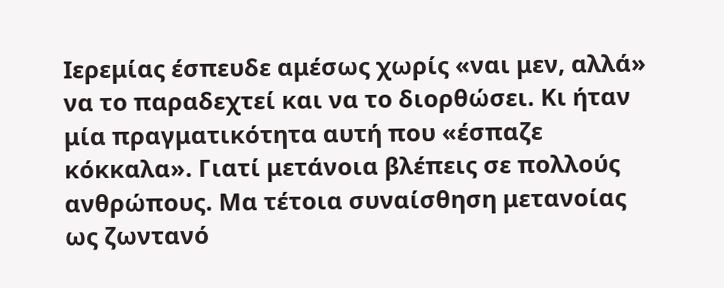Ιερεμίας έσπευδε αμέσως χωρίς «ναι μεν, αλλά» να το παραδεχτεί και να το διορθώσει. Κι ήταν μία πραγματικότητα αυτή που «έσπαζε κόκκαλα». Γιατί μετάνοια βλέπεις σε πολλούς ανθρώπους. Μα τέτοια συναίσθηση μετανοίας ως ζωντανό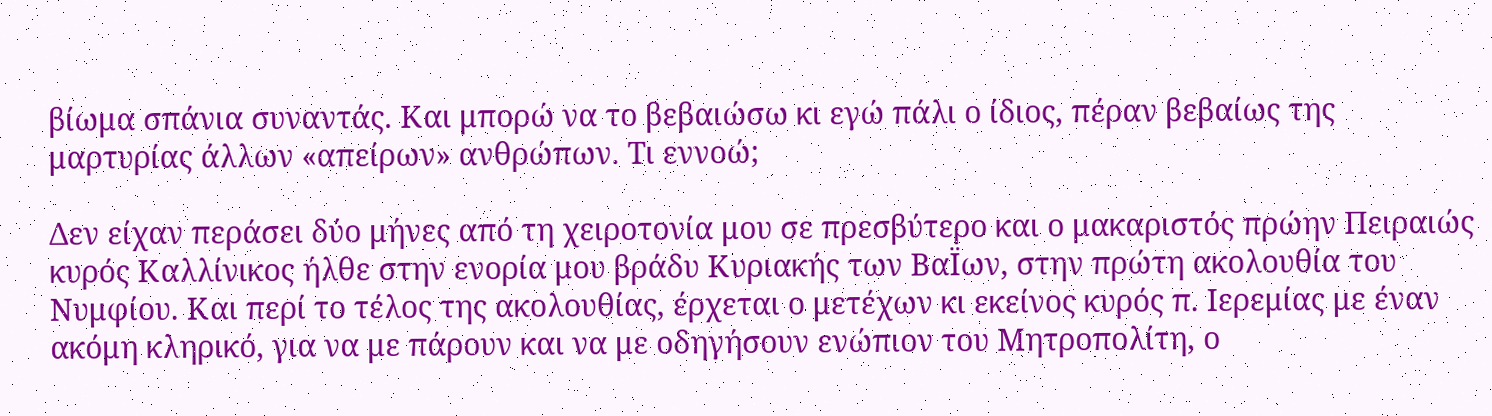βίωμα σπάνια συναντάς. Και μπορώ να το βεβαιώσω κι εγώ πάλι ο ίδιος, πέραν βεβαίως της μαρτυρίας άλλων «απείρων» ανθρώπων. Τι εννοώ;

Δεν είχαν περάσει δύο μήνες από τη χειροτονία μου σε πρεσβύτερο και ο μακαριστός πρώην Πειραιώς κυρός Καλλίνικος ήλθε στην ενορία μου βράδυ Κυριακής των ΒαΪων, στην πρώτη ακολουθία του Νυμφίου. Και περί το τέλος της ακολουθίας, έρχεται ο μετέχων κι εκείνος κυρός π. Ιερεμίας με έναν ακόμη κληρικό, για να με πάρουν και να με οδηγήσουν ενώπιον του Μητροπολίτη, ο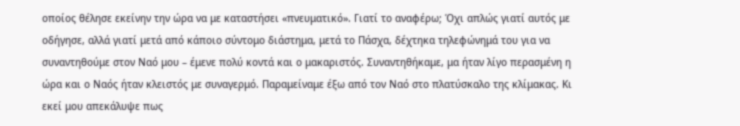οποίος θέλησε εκείνην την ώρα να με καταστήσει «πνευματικό». Γιατί το αναφέρω; Όχι απλώς γιατί αυτός με οδήγησε, αλλά γιατί μετά από κάποιο σύντομο διάστημα, μετά το Πάσχα, δέχτηκα τηλεφώνημά του για να συναντηθούμε στον Ναό μου – έμενε πολύ κοντά και ο μακαριστός. Συναντηθήκαμε, μα ήταν λίγο περασμένη η ώρα και ο Ναός ήταν κλειστός με συναγερμό. Παραμείναμε έξω από τον Ναό στο πλατύσκαλο της κλίμακας. Κι εκεί μου απεκάλυψε πως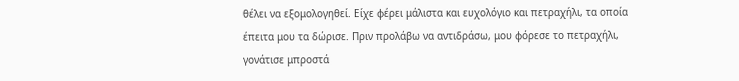θέλει να εξομολογηθεί. Είχε φέρει μάλιστα και ευχολόγιο και πετραχήλι, τα οποία έπειτα μου τα δώρισε. Πριν προλάβω να αντιδράσω, μου φόρεσε το πετραχήλι, γονάτισε μπροστά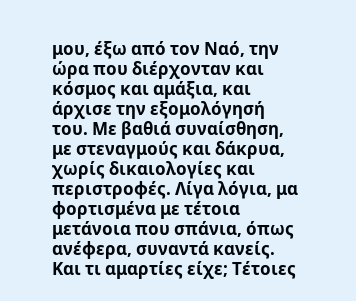μου, έξω από τον Ναό, την ώρα που διέρχονταν και κόσμος και αμάξια, και άρχισε την εξομολόγησή του. Με βαθιά συναίσθηση, με στεναγμούς και δάκρυα, χωρίς δικαιολογίες και περιστροφές. Λίγα λόγια, μα φορτισμένα με τέτοια μετάνοια που σπάνια, όπως ανέφερα, συναντά κανείς. Και τι αμαρτίες είχε; Τέτοιες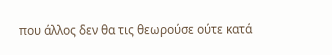που άλλος δεν θα τις θεωρούσε ούτε κατά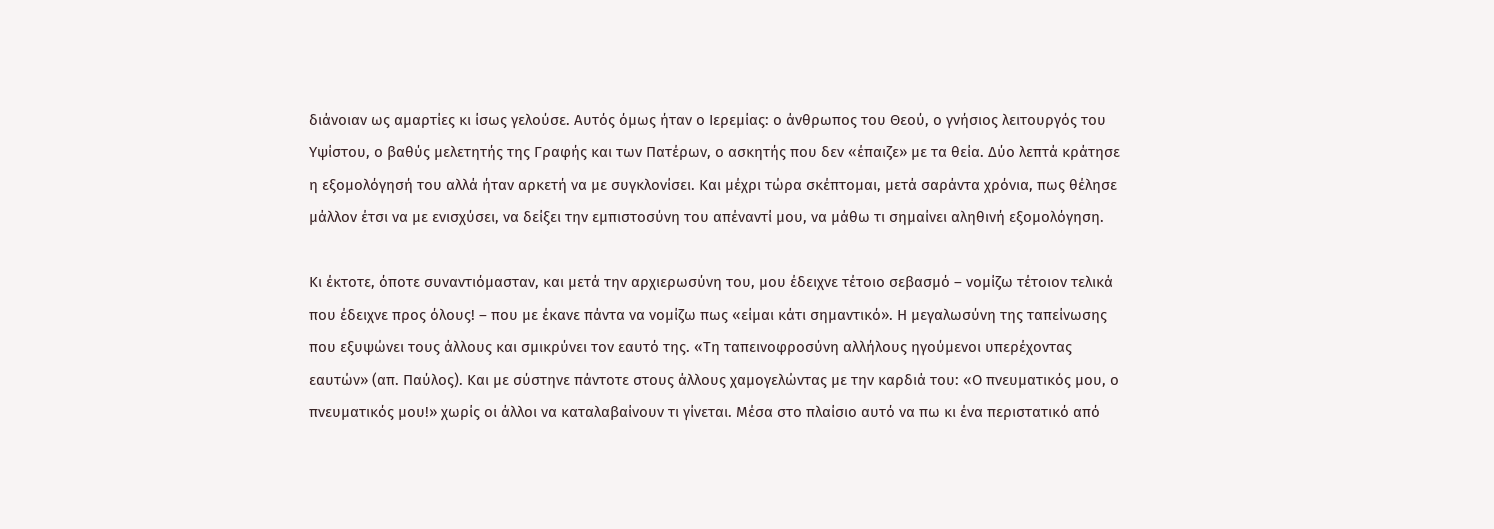διάνοιαν ως αμαρτίες κι ίσως γελούσε. Αυτός όμως ήταν ο Ιερεμίας: ο άνθρωπος του Θεού, ο γνήσιος λειτουργός του Υψίστου, ο βαθύς μελετητής της Γραφής και των Πατέρων, ο ασκητής που δεν «έπαιζε» με τα θεία. Δύο λεπτά κράτησε η εξομολόγησή του αλλά ήταν αρκετή να με συγκλονίσει. Και μέχρι τώρα σκέπτομαι, μετά σαράντα χρόνια, πως θέλησε μάλλον έτσι να με ενισχύσει, να δείξει την εμπιστοσύνη του απέναντί μου, να μάθω τι σημαίνει αληθινή εξομολόγηση.

Κι έκτοτε, όποτε συναντιόμασταν, και μετά την αρχιερωσύνη του, μου έδειχνε τέτοιο σεβασμό – νομίζω τέτοιον τελικά που έδειχνε προς όλους! – που με έκανε πάντα να νομίζω πως «είμαι κάτι σημαντικό». Η μεγαλωσύνη της ταπείνωσης που εξυψώνει τους άλλους και σμικρύνει τον εαυτό της. «Τη ταπεινοφροσύνη αλλήλους ηγούμενοι υπερέχοντας εαυτών» (απ. Παύλος). Και με σύστηνε πάντοτε στους άλλους χαμογελώντας με την καρδιά του: «Ο πνευματικός μου, ο πνευματικός μου!» χωρίς οι άλλοι να καταλαβαίνουν τι γίνεται. Μέσα στο πλαίσιο αυτό να πω κι ένα περιστατικό από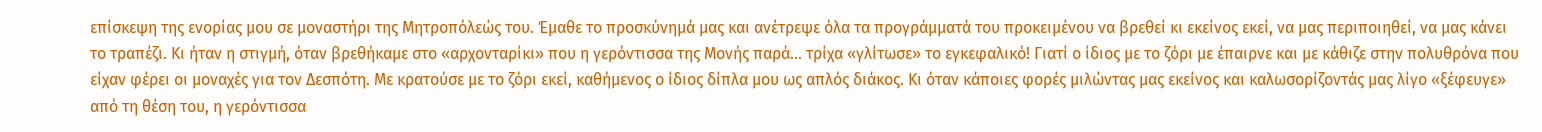επίσκεψη της ενορίας μου σε μοναστήρι της Μητροπόλεώς του. Έμαθε το προσκύνημά μας και ανέτρεψε όλα τα προγράμματά του προκειμένου να βρεθεί κι εκείνος εκεί, να μας περιποιηθεί, να μας κάνει το τραπέζι. Κι ήταν η στιγμή, όταν βρεθήκαμε στο «αρχονταρίκι» που η γερόντισσα της Μονής παρά… τρίχα «γλίτωσε» το εγκεφαλικό! Γιατί ο ίδιος με το ζόρι με έπαιρνε και με κάθιζε στην πολυθρόνα που είχαν φέρει οι μοναχές για τον Δεσπότη. Με κρατούσε με το ζόρι εκεί, καθήμενος ο ίδιος δίπλα μου ως απλός διάκος. Κι όταν κάποιες φορές μιλώντας μας εκείνος και καλωσορίζοντάς μας λίγο «ξέφευγε» από τη θέση του, η γερόντισσα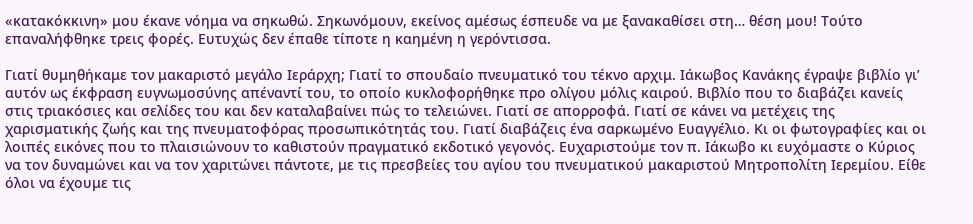«κατακόκκινη» μου έκανε νόημα να σηκωθώ. Σηκωνόμουν, εκείνος αμέσως έσπευδε να με ξανακαθίσει στη… θέση μου! Τούτο επαναλήφθηκε τρεις φορές. Ευτυχώς δεν έπαθε τίποτε η καημένη η γερόντισσα.

Γιατί θυμηθήκαμε τον μακαριστό μεγάλο Ιεράρχη; Γιατί το σπουδαίο πνευματικό του τέκνο αρχιμ. Ιάκωβος Κανάκης έγραψε βιβλίο γι’ αυτόν ως έκφραση ευγνωμοσύνης απέναντί του, το οποίο κυκλοφορήθηκε προ ολίγου μόλις καιρού. Βιβλίο που το διαβάζει κανείς στις τριακόσιες και σελίδες του και δεν καταλαβαίνει πώς το τελειώνει. Γιατί σε απορροφά. Γιατί σε κάνει να μετέχεις της χαρισματικής ζωής και της πνευματοφόρας προσωπικότητάς του. Γιατί διαβάζεις ένα σαρκωμένο Ευαγγέλιο. Κι οι φωτογραφίες και οι λοιπές εικόνες που το πλαισιώνουν το καθιστούν πραγματικό εκδοτικό γεγονός. Ευχαριστούμε τον π. Ιάκωβο κι ευχόμαστε ο Κύριος να τον δυναμώνει και να τον χαριτώνει πάντοτε, με τις πρεσβείες του αγίου του πνευματικού μακαριστού Μητροπολίτη Ιερεμίου. Είθε όλοι να έχουμε τις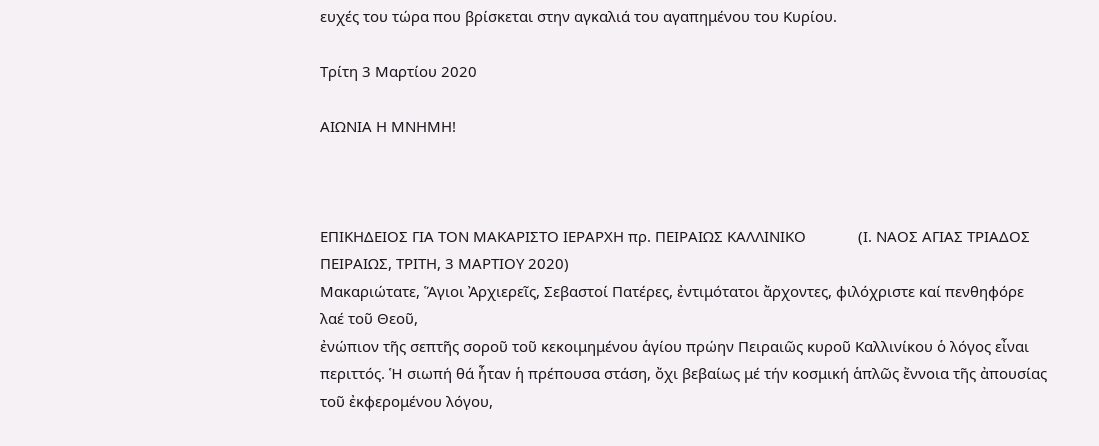ευχές του τώρα που βρίσκεται στην αγκαλιά του αγαπημένου του Κυρίου.

Τρίτη 3 Μαρτίου 2020

ΑΙΩΝΙΑ Η ΜΝΗΜΗ!



ΕΠΙΚΗΔΕΙΟΣ ΓΙΑ ΤΟΝ ΜΑΚΑΡΙΣΤΟ ΙΕΡΑΡΧΗ πρ. ΠΕΙΡΑΙΩΣ ΚΑΛΛΙΝΙΚΟ             (Ι. ΝΑΟΣ ΑΓΙΑΣ ΤΡΙΑΔΟΣ ΠΕΙΡΑΙΩΣ, ΤΡΙΤΗ, 3 ΜΑΡΤΙΟΥ 2020)
Μακαριώτατε, Ἅγιοι Ἀρχιερεῖς, Σεβαστοί Πατέρες, ἐντιμότατοι ἄρχοντες, φιλόχριστε καί πενθηφόρε λαέ τοῦ Θεοῦ,
ἐνώπιον τῆς σεπτῆς σοροῦ τοῦ κεκοιμημένου ἁγίου πρώην Πειραιῶς κυροῦ Καλλινίκου ὁ λόγος εἶναι περιττός. Ἡ σιωπή θά ἦταν ἡ πρέπουσα στάση, ὄχι βεβαίως μέ τήν κοσμική ἁπλῶς ἔννοια τῆς ἀπουσίας τοῦ ἐκφερομένου λόγου,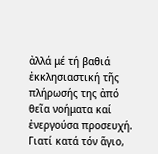ἀλλά μέ τή βαθιά ἐκκλησιαστική τῆς πλήρωσής της ἀπό θεῖα νοήματα καί ἐνεργούσα προσευχή. Γιατί κατά τόν ἅγιο,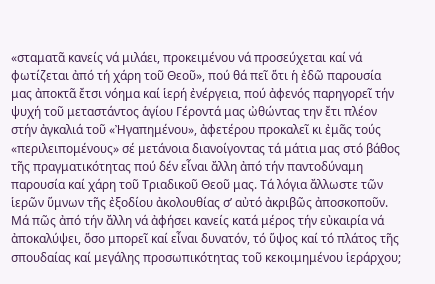«σταματᾶ κανείς νά μιλάει, προκειμένου νά προσεύχεται καί νά φωτίζεται ἀπό τή χάρη τοῦ Θεοῦ», πού θά πεῖ ὅτι ἡ ἐδῶ παρουσία μας ἀποκτᾶ ἔτσι νόημα καί ἱερή ἐνέργεια, πού ἀφενός παρηγορεῖ τήν ψυχή τοῦ μεταστάντος ἁγίου Γέροντά μας ὠθώντας την ἔτι πλέον στήν ἀγκαλιά τοῦ «Ἠγαπημένου», ἀφετέρου προκαλεῖ κι ἐμᾶς τούς «περιλειπομένους» σέ μετάνοια διανοίγοντας τά μάτια μας στό βάθος τῆς πραγματικότητας πού δέν εἶναι ἄλλη ἀπό τήν παντοδύναμη παρουσία καί χάρη τοῦ Τριαδικοῦ Θεοῦ μας. Τά λόγια ἄλλωστε τῶν ἱερῶν ὕμνων τῆς ἐξοδίου ἀκολουθίας σ’ αὐτό ἀκριβῶς ἀποσκοποῦν.
Μά πῶς ἀπό τήν ἄλλη νά ἀφήσει κανείς κατά μέρος τήν εὐκαιρία νά ἀποκαλύψει, ὅσο μπορεῖ καί εἶναι δυνατόν, τό ὕψος καί τό πλάτος τῆς σπουδαίας καί μεγάλης προσωπικότητας τοῦ κεκοιμημένου ἱεράρχου;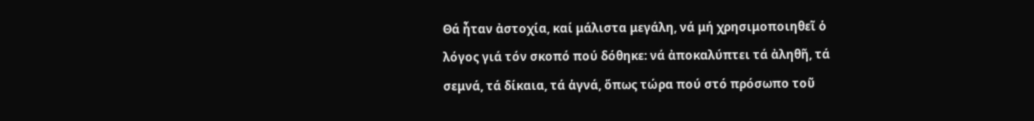Θά ἦταν ἀστοχία, καί μάλιστα μεγάλη, νά μή χρησιμοποιηθεῖ ὁ λόγος γιά τόν σκοπό πού δόθηκε: νά ἀποκαλύπτει τά ἀληθῆ, τά σεμνά, τά δίκαια, τά ἁγνά, ὅπως τώρα πού στό πρόσωπο τοῦ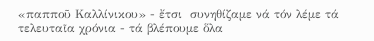«παπποῦ Καλλίνικου» - ἔτσι  συνηθίζαμε νά τόν λέμε τά τελευταῖα χρόνια - τά βλέπουμε ὅλα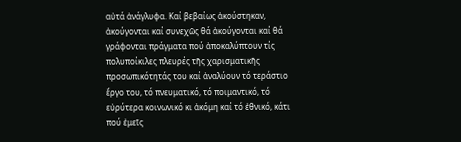αὐτά ἀνάγλυφα. Καί βεβαίως ἀκούστηκαν, ἀκούγονται καί συνεχῶς θά ἀκούγονται καί θά γράφονται πράγματα πού ἀποκαλύπτουν τίς πολυποίκιλες πλευρές τῆς χαρισματικῆς προσωπικότητάς του καί ἀναλύουν τό τεράστιο ἔργο του, τό πνευματικό, τό ποιμαντικό, τό εὐρύτερα κοινωνικό κι ἀκόμη καί τό ἐθνικό, κάτι πού ἐμεῖς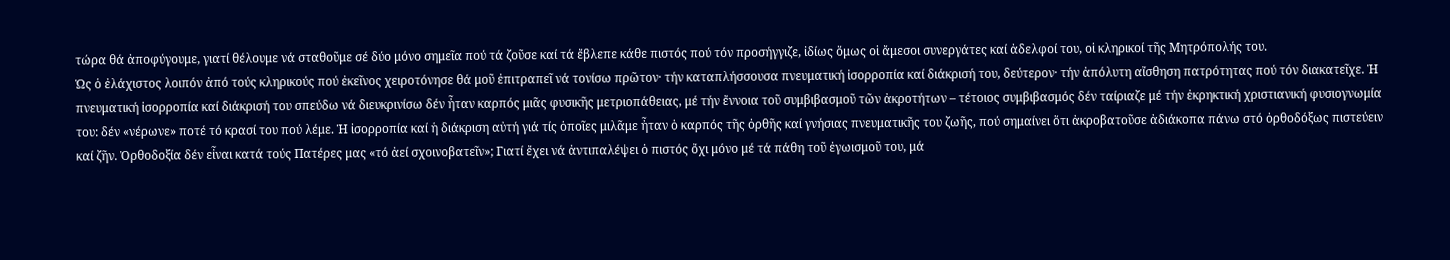τώρα θά ἀποφύγουμε, γιατί θέλουμε νά σταθοῦμε σέ δύο μόνο σημεῖα πού τά ζοῦσε καί τά ἔβλεπε κάθε πιστός πού τόν προσήγγιζε, ἰδίως ὅμως οἱ ἄμεσοι συνεργάτες καί ἀδελφοί του, οἱ κληρικοί τῆς Μητρόπολής του.
Ὡς ὁ ἐλάχιστος λοιπόν ἀπό τούς κληρικούς πού ἐκεῖνος χειροτόνησε θά μοῦ ἐπιτραπεῖ νά τονίσω πρῶτον· τήν καταπλήσσουσα πνευματική ἰσορροπία καί διάκρισή του, δεύτερον· τήν ἀπόλυτη αἴσθηση πατρότητας πού τόν διακατεῖχε. Ἡ πνευματική ἰσορροπία καί διάκρισή του σπεύδω νά διευκρινίσω δέν ἦταν καρπός μιᾶς φυσικῆς μετριοπάθειας, μέ τήν ἔννοια τοῦ συμβιβασμοῦ τῶν ἀκροτήτων – τέτοιος συμβιβασμός δέν ταίριαζε μέ τήν ἐκρηκτική χριστιανική φυσιογνωμία του: δέν «νέρωνε» ποτέ τό κρασί του πού λέμε. Ἡ ἰσορροπία καί ἡ διάκριση αὐτή γιά τίς ὁποῖες μιλᾶμε ἦταν ὁ καρπός τῆς ὀρθῆς καί γνήσιας πνευματικῆς του ζωῆς, πού σημαίνει ὅτι ἀκροβατοῦσε ἀδιάκοπα πάνω στό ὀρθοδόξως πιστεύειν καί ζῆν. Ὀρθοδοξία δέν εἶναι κατά τούς Πατέρες μας «τό ἀεί σχοινοβατεῖν»; Γιατί ἔχει νά ἀντιπαλέψει ὁ πιστός ὄχι μόνο μέ τά πάθη τοῦ ἐγωισμοῦ του, μά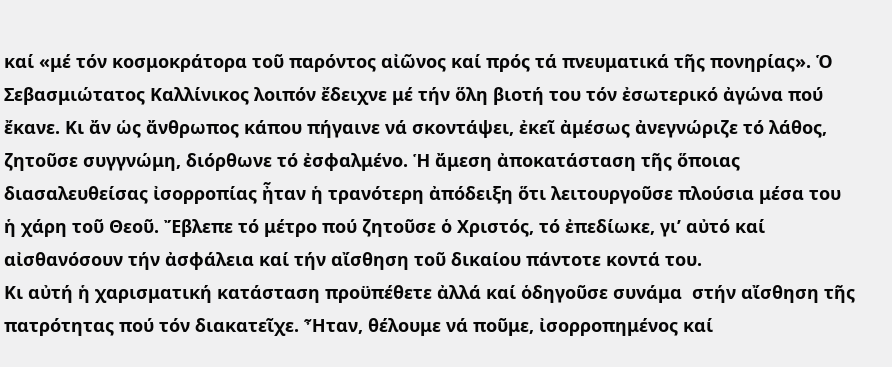καί «μέ τόν κοσμοκράτορα τοῦ παρόντος αἰῶνος καί πρός τά πνευματικά τῆς πονηρίας». Ὁ Σεβασμιώτατος Καλλίνικος λοιπόν ἔδειχνε μέ τήν ὅλη βιοτή του τόν ἐσωτερικό ἀγώνα πού ἔκανε. Κι ἄν ὡς ἄνθρωπος κάπου πήγαινε νά σκοντάψει, ἐκεῖ ἀμέσως ἀνεγνώριζε τό λάθος, ζητοῦσε συγγνώμη, διόρθωνε τό ἐσφαλμένο. Ἡ ἄμεση ἀποκατάσταση τῆς ὅποιας διασαλευθείσας ἰσορροπίας ἦταν ἡ τρανότερη ἀπόδειξη ὅτι λειτουργοῦσε πλούσια μέσα του ἡ χάρη τοῦ Θεοῦ. Ἔβλεπε τό μέτρο πού ζητοῦσε ὁ Χριστός, τό ἐπεδίωκε, γι’ αὐτό καί αἰσθανόσουν τήν ἀσφάλεια καί τήν αἴσθηση τοῦ δικαίου πάντοτε κοντά του.
Κι αὐτή ἡ χαρισματική κατάσταση προϋπέθετε ἀλλά καί ὁδηγοῦσε συνάμα  στήν αἴσθηση τῆς πατρότητας πού τόν διακατεῖχε. Ἦταν, θέλουμε νά ποῦμε, ἰσορροπημένος καί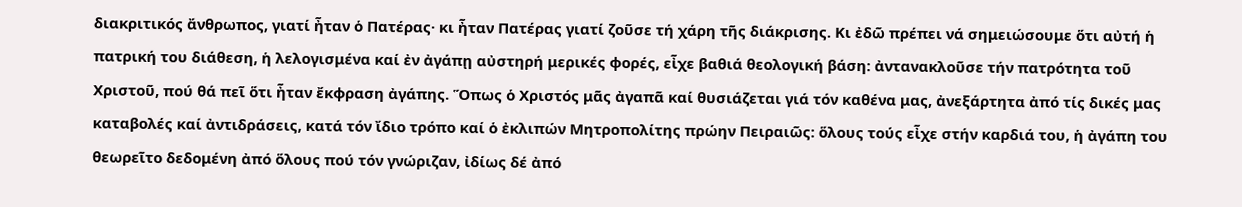διακριτικός ἄνθρωπος, γιατί ἦταν ὁ Πατέρας· κι ἦταν Πατέρας γιατί ζοῦσε τή χάρη τῆς διάκρισης. Κι ἐδῶ πρέπει νά σημειώσουμε ὅτι αὐτή ἡ πατρική του διάθεση, ἡ λελογισμένα καί ἐν ἀγάπῃ αὐστηρή μερικές φορές, εἶχε βαθιά θεολογική βάση: ἀντανακλοῦσε τήν πατρότητα τοῦ Χριστοῦ, πού θά πεῖ ὅτι ἦταν ἔκφραση ἀγάπης. Ὅπως ὁ Χριστός μᾶς ἀγαπᾶ καί θυσιάζεται γιά τόν καθένα μας, ἀνεξάρτητα ἀπό τίς δικές μας καταβολές καί ἀντιδράσεις, κατά τόν ἴδιο τρόπο καί ὁ ἐκλιπών Μητροπολίτης πρώην Πειραιῶς: ὅλους τούς εἶχε στήν καρδιά του, ἡ ἀγάπη του θεωρεῖτο δεδομένη ἀπό ὅλους πού τόν γνώριζαν, ἰδίως δέ ἀπό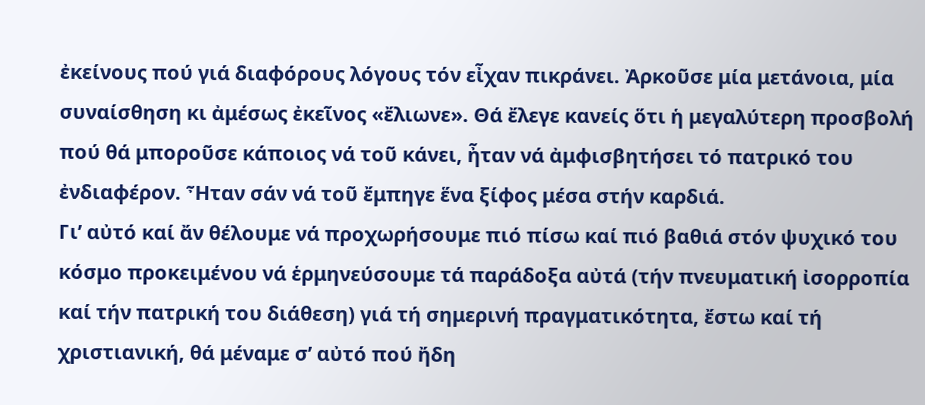ἐκείνους πού γιά διαφόρους λόγους τόν εἶχαν πικράνει. Ἀρκοῦσε μία μετάνοια, μία συναίσθηση κι ἀμέσως ἐκεῖνος «ἔλιωνε». Θά ἔλεγε κανείς ὅτι ἡ μεγαλύτερη προσβολή πού θά μποροῦσε κάποιος νά τοῦ κάνει, ἦταν νά ἀμφισβητήσει τό πατρικό του ἐνδιαφέρον. Ἦταν σάν νά τοῦ ἔμπηγε ἕνα ξίφος μέσα στήν καρδιά.
Γι’ αὐτό καί ἄν θέλουμε νά προχωρήσουμε πιό πίσω καί πιό βαθιά στόν ψυχικό του κόσμο προκειμένου νά ἑρμηνεύσουμε τά παράδοξα αὐτά (τήν πνευματική ἰσορροπία καί τήν πατρική του διάθεση) γιά τή σημερινή πραγματικότητα, ἔστω καί τή χριστιανική, θά μέναμε σ’ αὐτό πού ἤδη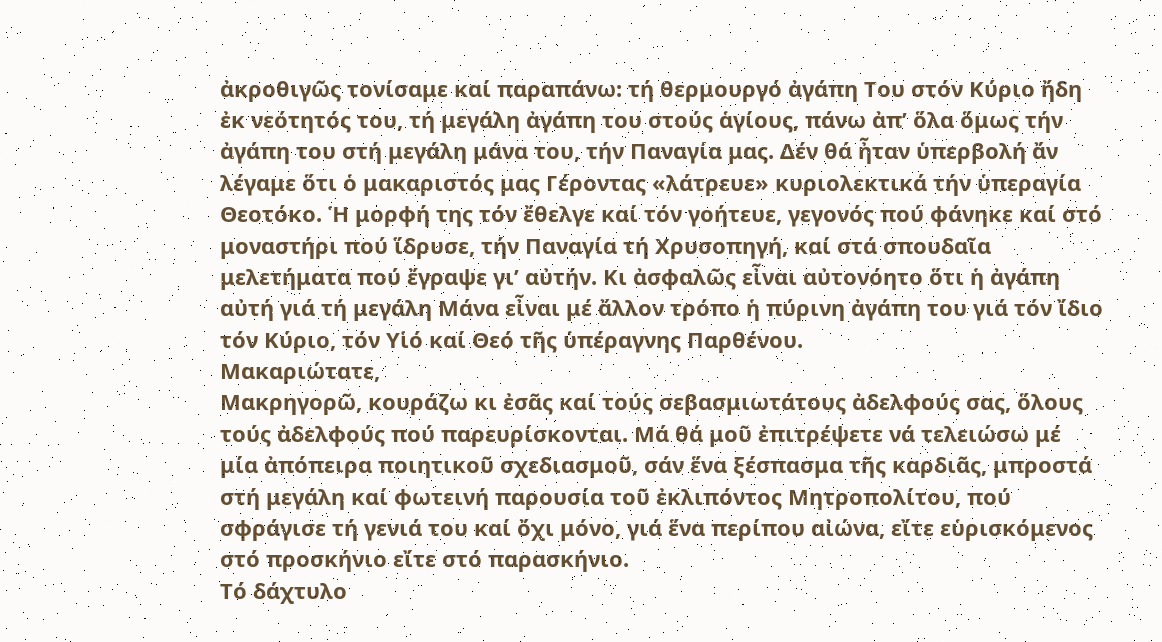ἀκροθιγῶς τονίσαμε καί παραπάνω: τή θερμουργό ἀγάπη Του στόν Κύριο ἤδη ἐκ νεότητός του, τή μεγάλη ἀγάπη του στούς ἁγίους, πάνω ἀπ’ ὅλα ὅμως τήν ἀγάπη του στή μεγάλη μάνα του, τήν Παναγία μας. Δέν θά ἦταν ὑπερβολή ἄν λέγαμε ὅτι ὁ μακαριστός μας Γέροντας «λάτρευε» κυριολεκτικά τήν ὑπεραγία Θεοτόκο. Ἡ μορφή της τόν ἔθελγε καί τόν γοήτευε, γεγονός πού φάνηκε καί στό μοναστήρι πού ἵδρυσε, τήν Παναγία τή Χρυσοπηγή, καί στά σπουδαῖα μελετήματα πού ἔγραψε γι’ αὐτήν. Κι ἀσφαλῶς εἶναι αὐτονόητο ὅτι ἡ ἀγάπη αὐτή γιά τή μεγάλη Μάνα εἶναι μέ ἄλλον τρόπο ἡ πύρινη ἀγάπη του γιά τόν ἴδιο τόν Κύριο, τόν Υἱό καί Θεό τῆς ὑπέραγνης Παρθένου.
Μακαριώτατε,
Μακρηγορῶ, κουράζω κι ἐσᾶς καί τούς σεβασμιωτάτους ἀδελφούς σας, ὅλους τούς ἀδελφούς πού παρευρίσκονται. Μά θά μοῦ ἐπιτρέψετε νά τελειώσω μέ μία ἀπόπειρα ποιητικοῦ σχεδιασμοῦ, σάν ἕνα ξέσπασμα τῆς καρδιᾶς, μπροστά στή μεγάλη καί φωτεινή παρουσία τοῦ ἐκλιπόντος Μητροπολίτου, πού σφράγισε τή γενιά του καί ὄχι μόνο, γιά ἕνα περίπου αἰώνα, εἴτε εὑρισκόμενος στό προσκήνιο εἴτε στό παρασκήνιο.
Τό δάχτυλο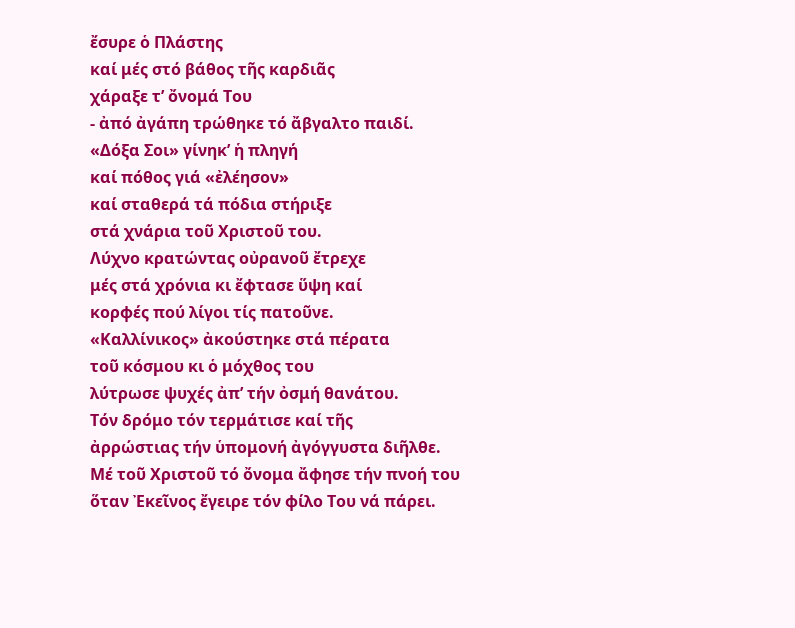ἔσυρε ὁ Πλάστης
καί μές στό βάθος τῆς καρδιᾶς
χάραξε τ’ ὄνομά Του
- ἀπό ἀγάπη τρώθηκε τό ἄβγαλτο παιδί.
«Δόξα Σοι» γίνηκ’ ἡ πληγή
καί πόθος γιά «ἐλέησον»
καί σταθερά τά πόδια στήριξε
στά χνάρια τοῦ Χριστοῦ του.
Λύχνο κρατώντας οὐρανοῦ ἔτρεχε
μές στά χρόνια κι ἔφτασε ὕψη καί
κορφές πού λίγοι τίς πατοῦνε.
«Καλλίνικος» ἀκούστηκε στά πέρατα
τοῦ κόσμου κι ὁ μόχθος του
λύτρωσε ψυχές ἀπ’ τήν ὀσμή θανάτου.
Τόν δρόμο τόν τερμάτισε καί τῆς
ἀρρώστιας τήν ὑπομονή ἀγόγγυστα διῆλθε.
Μέ τοῦ Χριστοῦ τό ὄνομα ἄφησε τήν πνοή του
ὅταν Ἐκεῖνος ἔγειρε τόν φίλο Του νά πάρει.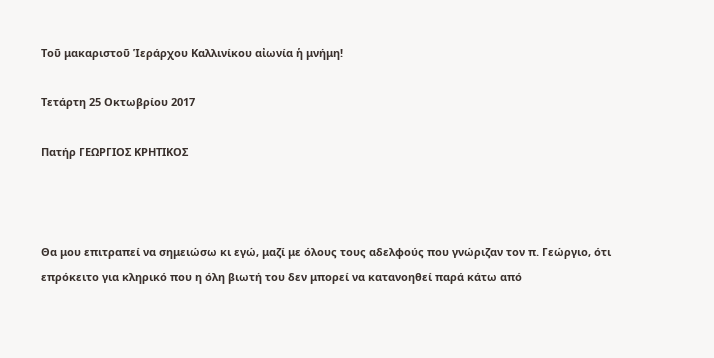Τοῦ μακαριστοῦ Ἱεράρχου Καλλινίκου αἰωνία ἡ μνήμη!

Τετάρτη 25 Οκτωβρίου 2017

Πατήρ ΓΕΩΡΓΙΟΣ ΚΡΗΤΙΚΟΣ



Θα μου επιτραπεί να σημειώσω κι εγώ, μαζί με όλους τους αδελφούς που γνώριζαν τον π. Γεώργιο, ότι επρόκειτο για κληρικό που η όλη βιωτή του δεν μπορεί να κατανοηθεί παρά κάτω από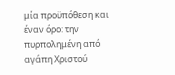μία προϋπόθεση και έναν όρο: την πυρπολημένη από αγάπη Χριστού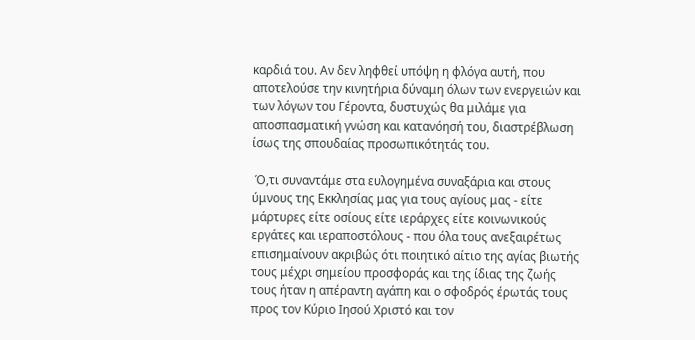καρδιά του. Αν δεν ληφθεί υπόψη η φλόγα αυτή, που αποτελούσε την κινητήρια δύναμη όλων των ενεργειών και των λόγων του Γέροντα, δυστυχώς θα μιλάμε για αποσπασματική γνώση και κατανόησή του, διαστρέβλωση ίσως της σπουδαίας προσωπικότητάς του.

 Ό,τι συναντάμε στα ευλογημένα συναξάρια και στους ύμνους της Εκκλησίας μας για τους αγίους μας - είτε μάρτυρες είτε οσίους είτε ιεράρχες είτε κοινωνικούς εργάτες και ιεραποστόλους - που όλα τους ανεξαιρέτως επισημαίνουν ακριβώς ότι ποιητικό αίτιο της αγίας βιωτής τους μέχρι σημείου προσφοράς και της ίδιας της ζωής τους ήταν η απέραντη αγάπη και ο σφοδρός έρωτάς τους προς τον Κύριο Ιησού Χριστό και τον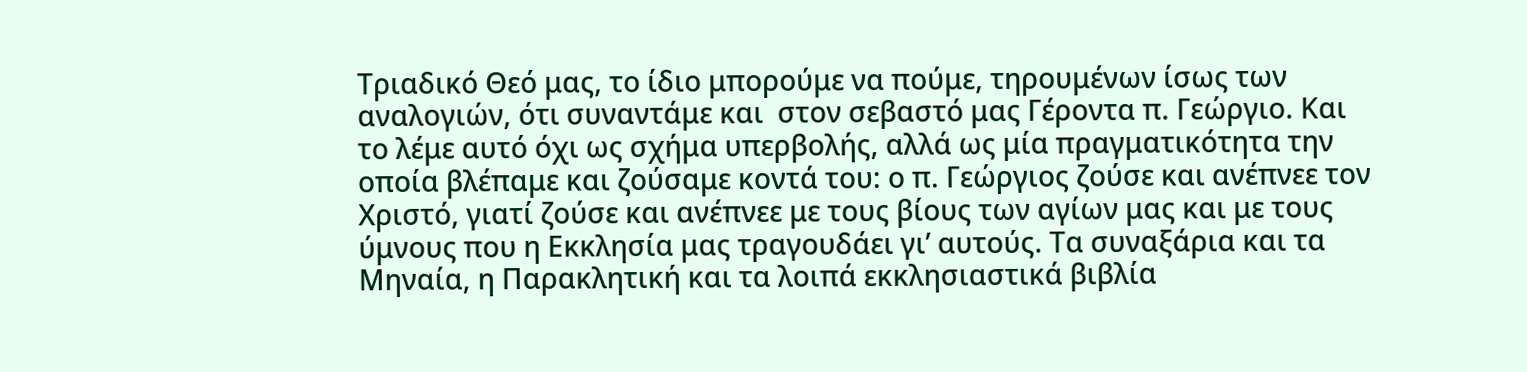Τριαδικό Θεό μας, το ίδιο μπορούμε να πούμε, τηρουμένων ίσως των αναλογιών, ότι συναντάμε και  στον σεβαστό μας Γέροντα π. Γεώργιο. Και το λέμε αυτό όχι ως σχήμα υπερβολής, αλλά ως μία πραγματικότητα την οποία βλέπαμε και ζούσαμε κοντά του: ο π. Γεώργιος ζούσε και ανέπνεε τον Χριστό, γιατί ζούσε και ανέπνεε με τους βίους των αγίων μας και με τους ύμνους που η Εκκλησία μας τραγουδάει γι’ αυτούς. Τα συναξάρια και τα Μηναία, η Παρακλητική και τα λοιπά εκκλησιαστικά βιβλία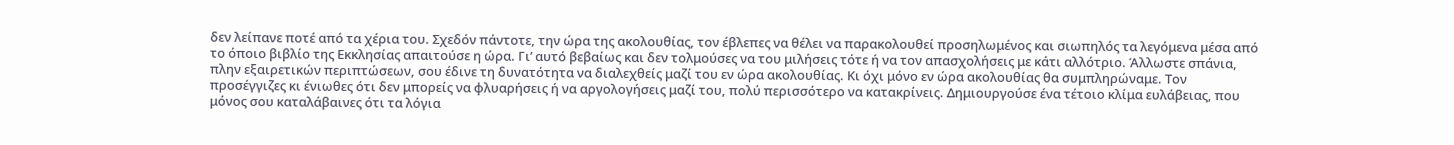δεν λείπανε ποτέ από τα χέρια του. Σχεδόν πάντοτε, την ώρα της ακολουθίας, τον έβλεπες να θέλει να παρακολουθεί προσηλωμένος και σιωπηλός τα λεγόμενα μέσα από το όποιο βιβλίο της Εκκλησίας απαιτούσε η ώρα. Γι’ αυτό βεβαίως και δεν τολμούσες να του μιλήσεις τότε ή να τον απασχολήσεις με κάτι αλλότριο. Άλλωστε σπάνια, πλην εξαιρετικών περιπτώσεων, σου έδινε τη δυνατότητα να διαλεχθείς μαζί του εν ώρα ακολουθίας. Κι όχι μόνο εν ώρα ακολουθίας θα συμπληρώναμε. Τον προσέγγιζες κι ένιωθες ότι δεν μπορείς να φλυαρήσεις ή να αργολογήσεις μαζί του, πολύ περισσότερο να κατακρίνεις. Δημιουργούσε ένα τέτοιο κλίμα ευλάβειας, που μόνος σου καταλάβαινες ότι τα λόγια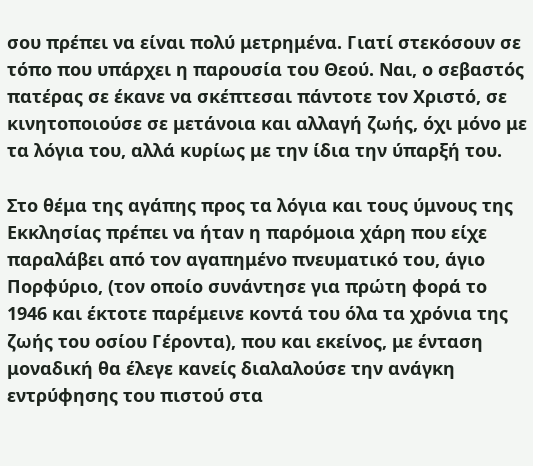σου πρέπει να είναι πολύ μετρημένα. Γιατί στεκόσουν σε τόπο που υπάρχει η παρουσία του Θεού. Ναι, ο σεβαστός πατέρας σε έκανε να σκέπτεσαι πάντοτε τον Χριστό, σε κινητοποιούσε σε μετάνοια και αλλαγή ζωής, όχι μόνο με τα λόγια του, αλλά κυρίως με την ίδια την ύπαρξή του.

Στο θέμα της αγάπης προς τα λόγια και τους ύμνους της Εκκλησίας πρέπει να ήταν η παρόμοια χάρη που είχε παραλάβει από τον αγαπημένο πνευματικό του, άγιο Πορφύριο, (τον οποίο συνάντησε για πρώτη φορά το 1946 και έκτοτε παρέμεινε κοντά του όλα τα χρόνια της ζωής του οσίου Γέροντα), που και εκείνος, με ένταση μοναδική θα έλεγε κανείς διαλαλούσε την ανάγκη εντρύφησης του πιστού στα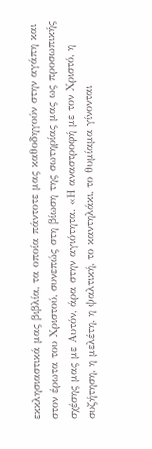εκκλησιαστικά μας βιβλία, τα οποία πάντοτε μας καθοδηγούν στην αγάπη και στον έρωτα του Χριστού, συνεπώς στη βίωση της σωτηρίας μας ως προσωπικής σχέσης μας με Αυτόν, άρα στην αγιότητα. «Η αναστροφή με τον Χριστό, η συζήτηση, η μελέτη, η ψαλτική, το καντηλάκι, το θυμίαμα γίνονται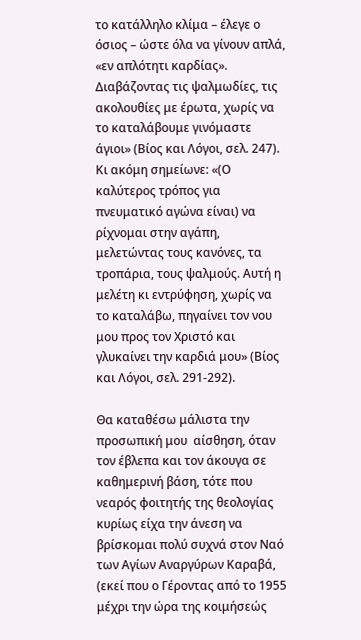το κατάλληλο κλίμα – έλεγε ο όσιος – ώστε όλα να γίνουν απλά, «εν απλότητι καρδίας». Διαβάζοντας τις ψαλμωδίες, τις ακολουθίες με έρωτα, χωρίς να το καταλάβουμε γινόμαστε άγιοι» (Βίος και Λόγοι, σελ. 247).   Κι ακόμη σημείωνε: «(Ο καλύτερος τρόπος για πνευματικό αγώνα είναι) να ρίχνομαι στην αγάπη, μελετώντας τους κανόνες, τα τροπάρια, τους ψαλμούς. Αυτή η μελέτη κι εντρύφηση, χωρίς να το καταλάβω, πηγαίνει τον νου μου προς τον Χριστό και γλυκαίνει την καρδιά μου» (Βίος και Λόγοι, σελ. 291-292).

Θα καταθέσω μάλιστα την προσωπική μου  αίσθηση, όταν τον έβλεπα και τον άκουγα σε καθημερινή βάση, τότε που νεαρός φοιτητής της θεολογίας κυρίως είχα την άνεση να βρίσκομαι πολύ συχνά στον Ναό των Αγίων Αναργύρων Καραβά, (εκεί που ο Γέροντας από το 1955 μέχρι την ώρα της κοιμήσεώς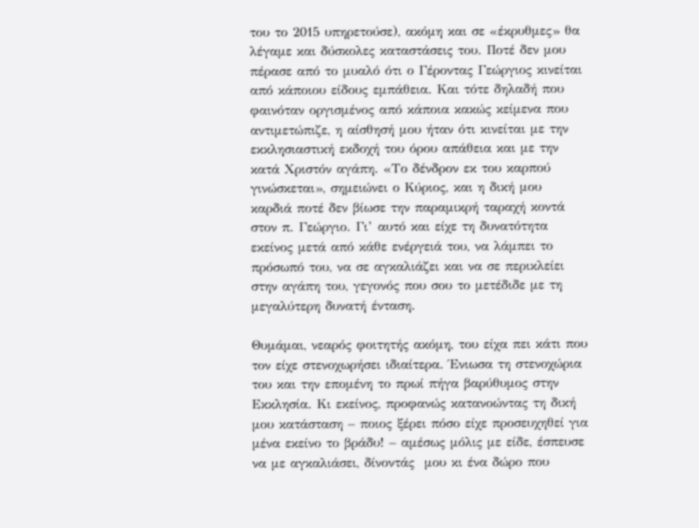του το 2015 υπηρετούσε), ακόμη και σε «έκρυθμες» θα λέγαμε και δύσκολες καταστάσεις του. Ποτέ δεν μου πέρασε από το μυαλό ότι ο Γέροντας Γεώργιος κινείται από κάποιου είδους εμπάθεια. Και τότε δηλαδή που φαινόταν οργισμένος από κάποια κακώς κείμενα που αντιμετώπιζε, η αίσθησή μου ήταν ότι κινείται με την εκκλησιαστική εκδοχή του όρου απάθεια και με την κατά Χριστόν αγάπη. «Το δένδρον εκ του καρπού γινώσκεται», σημειώνει ο Κύριος, και η δική μου καρδιά ποτέ δεν βίωσε την παραμικρή ταραχή κοντά στον π. Γεώργιο. Γι’ αυτό και είχε τη δυνατότητα εκείνος μετά από κάθε ενέργειά του, να λάμπει το πρόσωπό του, να σε αγκαλιάζει και να σε περικλείει στην αγάπη του, γεγονός που σου το μετέδιδε με τη μεγαλύτερη δυνατή ένταση.

Θυμάμαι, νεαρός φοιτητής ακόμη, του είχα πει κάτι που τον είχε στενοχωρήσει ιδιαίτερα. Ένιωσα τη στενοχώρια του και την επομένη το πρωί πήγα βαρύθυμος στην Εκκλησία. Κι εκείνος, προφανώς κατανοώντας τη δική μου κατάσταση – ποιος ξέρει πόσο είχε προσευχηθεί για μένα εκείνο το βράδυ! – αμέσως μόλις με είδε, έσπευσε να με αγκαλιάσει, δίνοντάς  μου κι ένα δώρο που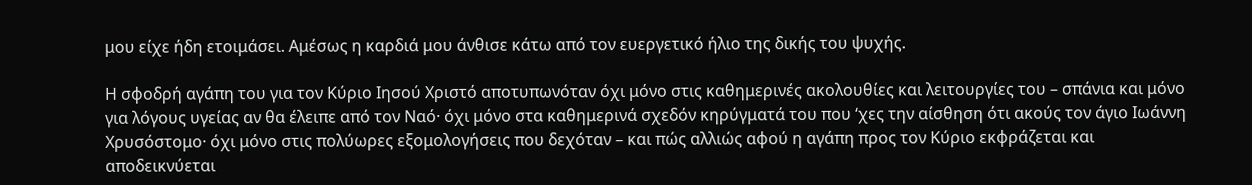μου είχε ήδη ετοιμάσει. Αμέσως η καρδιά μου άνθισε κάτω από τον ευεργετικό ήλιο της δικής του ψυχής.

Η σφοδρή αγάπη του για τον Κύριο Ιησού Χριστό αποτυπωνόταν όχι μόνο στις καθημερινές ακολουθίες και λειτουργίες του – σπάνια και μόνο για λόγους υγείας αν θα έλειπε από τον Ναό· όχι μόνο στα καθημερινά σχεδόν κηρύγματά του που ‘χες την αίσθηση ότι ακούς τον άγιο Ιωάννη Χρυσόστομο· όχι μόνο στις πολύωρες εξομολογήσεις που δεχόταν – και πώς αλλιώς αφού η αγάπη προς τον Κύριο εκφράζεται και αποδεικνύεται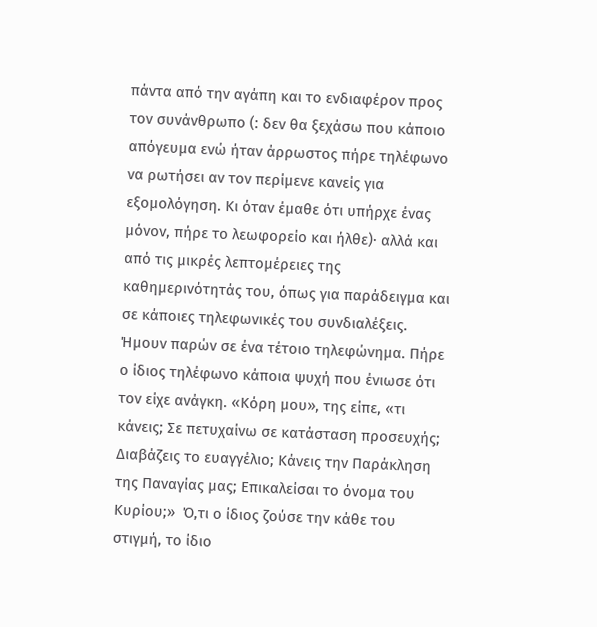πάντα από την αγάπη και το ενδιαφέρον προς τον συνάνθρωπο (: δεν θα ξεχάσω που κάποιο απόγευμα ενώ ήταν άρρωστος πήρε τηλέφωνο να ρωτήσει αν τον περίμενε κανείς για εξομολόγηση. Κι όταν έμαθε ότι υπήρχε ένας μόνον, πήρε το λεωφορείο και ήλθε)· αλλά και από τις μικρές λεπτομέρειες της καθημερινότητάς του, όπως για παράδειγμα και σε κάποιες τηλεφωνικές του συνδιαλέξεις. Ήμουν παρών σε ένα τέτοιο τηλεφώνημα. Πήρε ο ίδιος τηλέφωνο κάποια ψυχή που ένιωσε ότι τον είχε ανάγκη. «Κόρη μου», της είπε, «τι κάνεις; Σε πετυχαίνω σε κατάσταση προσευχής; Διαβάζεις το ευαγγέλιο; Κάνεις την Παράκληση της Παναγίας μας; Επικαλείσαι το όνομα του Κυρίου;»  Ό,τι ο ίδιος ζούσε την κάθε του στιγμή, το ίδιο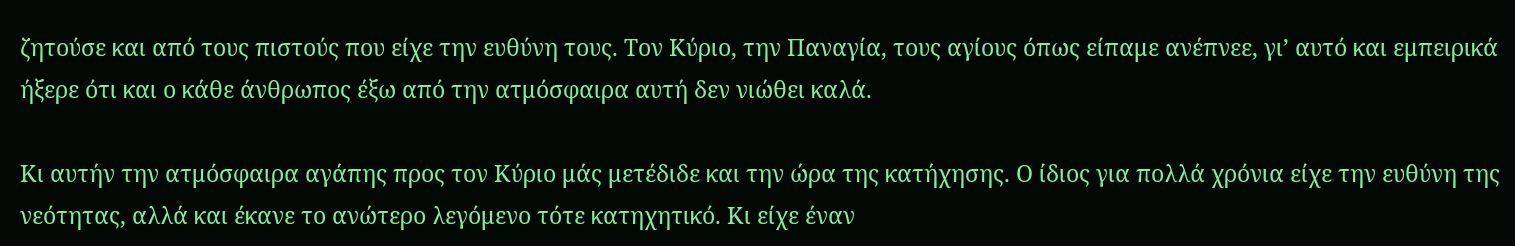ζητούσε και από τους πιστούς που είχε την ευθύνη τους. Τον Κύριο, την Παναγία, τους αγίους όπως είπαμε ανέπνεε, γι’ αυτό και εμπειρικά ήξερε ότι και ο κάθε άνθρωπος έξω από την ατμόσφαιρα αυτή δεν νιώθει καλά.

Κι αυτήν την ατμόσφαιρα αγάπης προς τον Κύριο μάς μετέδιδε και την ώρα της κατήχησης. Ο ίδιος για πολλά χρόνια είχε την ευθύνη της νεότητας, αλλά και έκανε το ανώτερο λεγόμενο τότε κατηχητικό. Κι είχε έναν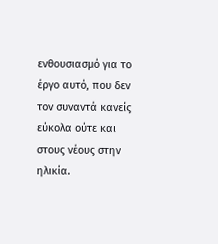ενθουσιασμό για το έργο αυτό, που δεν τον συναντά κανείς εύκολα ούτε και στους νέους στην ηλικία.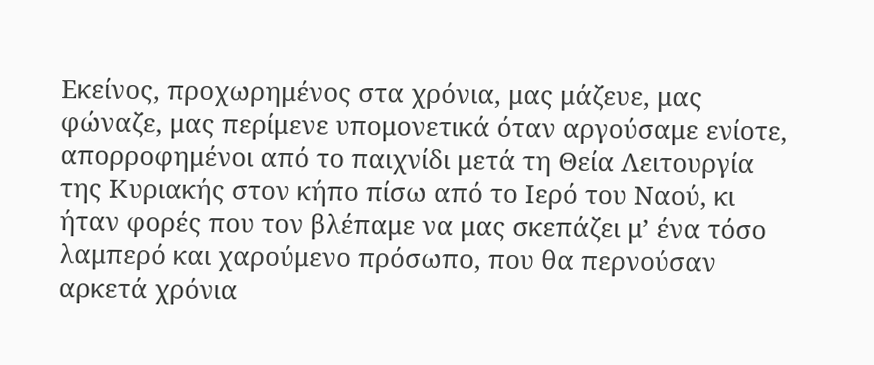Εκείνος, προχωρημένος στα χρόνια, μας μάζευε, μας φώναζε, μας περίμενε υπομονετικά όταν αργούσαμε ενίοτε, απορροφημένοι από το παιχνίδι μετά τη Θεία Λειτουργία της Κυριακής στον κήπο πίσω από το Ιερό του Ναού, κι ήταν φορές που τον βλέπαμε να μας σκεπάζει μ’ ένα τόσο λαμπερό και χαρούμενο πρόσωπο, που θα περνούσαν αρκετά χρόνια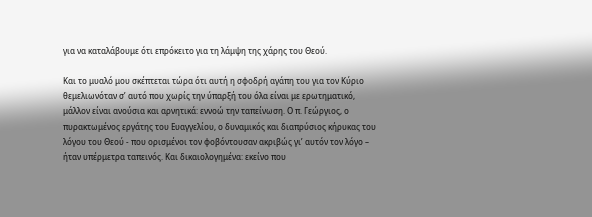για να καταλάβουμε ότι επρόκειτο για τη λάμψη της χάρης του Θεού.

Και το μυαλό μου σκέπτεται τώρα ότι αυτή η σφοδρή αγάπη του για τον Κύριο θεμελιωνόταν σ’ αυτό που χωρίς την ύπαρξή του όλα είναι με ερωτηματικό, μάλλον είναι ανούσια και αρνητικά: εννοώ την ταπείνωση. Ο π. Γεώργιος, ο πυρακτωμένος εργάτης του Ευαγγελίου, ο δυναμικός και διαπρύσιος κήρυκας του λόγου του Θεού - που ορισμένοι τον φοβόντουσαν ακριβώς γι’ αυτόν τον λόγο – ήταν υπέρμετρα ταπεινός. Και δικαιολογημένα: εκείνο που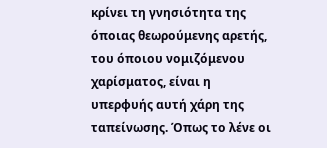κρίνει τη γνησιότητα της όποιας θεωρούμενης αρετής, του όποιου νομιζόμενου χαρίσματος, είναι η υπερφυής αυτή χάρη της ταπείνωσης. Όπως το λένε οι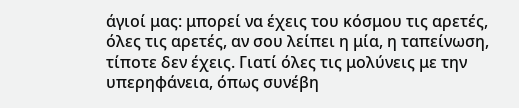άγιοί μας: μπορεί να έχεις του κόσμου τις αρετές, όλες τις αρετές, αν σου λείπει η μία, η ταπείνωση, τίποτε δεν έχεις. Γιατί όλες τις μολύνεις με την υπερηφάνεια, όπως συνέβη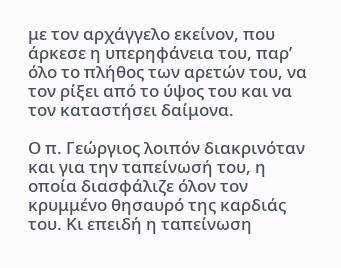με τον αρχάγγελο εκείνον, που άρκεσε η υπερηφάνεια του, παρ’ όλο το πλήθος των αρετών του, να τον ρίξει από το ύψος του και να τον καταστήσει δαίμονα.

Ο π. Γεώργιος λοιπόν διακρινόταν και για την ταπείνωσή του, η οποία διασφάλιζε όλον τον κρυμμένο θησαυρό της καρδιάς του. Κι επειδή η ταπείνωση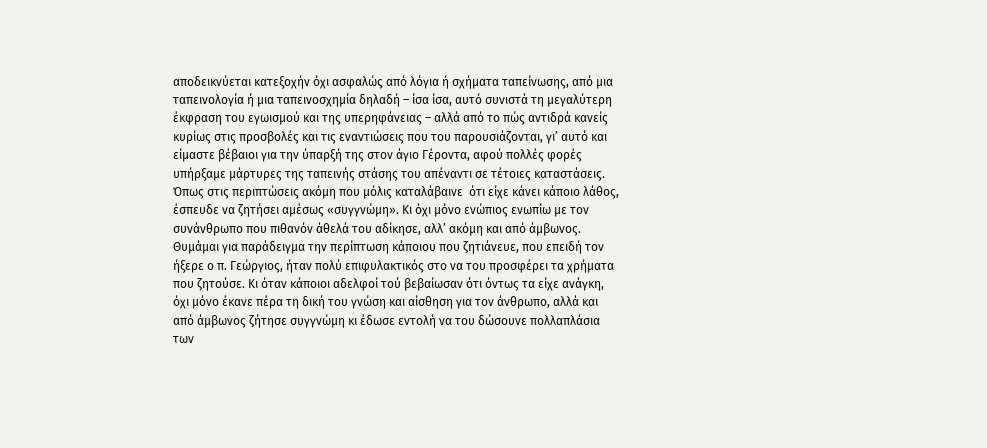αποδεικνύεται κατεξοχήν όχι ασφαλώς από λόγια ή σχήματα ταπείνωσης, από μια ταπεινολογία ή μια ταπεινοσχημία δηλαδή – ίσα ίσα, αυτό συνιστά τη μεγαλύτερη έκφραση του εγωισμού και της υπερηφάνειας – αλλά από το πώς αντιδρά κανείς κυρίως στις προσβολές και τις εναντιώσεις που του παρουσιάζονται, γι’ αυτό και είμαστε βέβαιοι για την ύπαρξή της στον άγιο Γέροντα, αφού πολλές φορές υπήρξαμε μάρτυρες της ταπεινής στάσης του απέναντι σε τέτοιες καταστάσεις. Όπως στις περιπτώσεις ακόμη που μόλις καταλάβαινε  ότι είχε κάνει κάποιο λάθος, έσπευδε να ζητήσει αμέσως «συγγνώμη». Κι όχι μόνο ενώπιος ενωπίω με τον συνάνθρωπο που πιθανόν άθελά του αδίκησε, αλλ’ ακόμη και από άμβωνος. Θυμάμαι για παράδειγμα την περίπτωση κάποιου που ζητιάνευε, που επειδή τον ήξερε ο π. Γεώργιος, ήταν πολύ επιφυλακτικός στο να του προσφέρει τα χρήματα που ζητούσε. Κι όταν κάποιοι αδελφοί τού βεβαίωσαν ότι όντως τα είχε ανάγκη, όχι μόνο έκανε πέρα τη δική του γνώση και αίσθηση για τον άνθρωπο, αλλά και από άμβωνος ζήτησε συγγνώμη κι έδωσε εντολή να του δώσουνε πολλαπλάσια των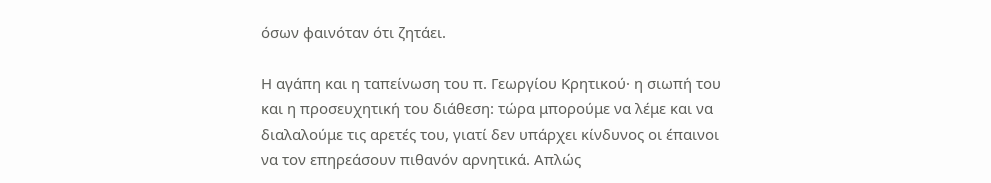όσων φαινόταν ότι ζητάει.

Η αγάπη και η ταπείνωση του π. Γεωργίου Κρητικού· η σιωπή του και η προσευχητική του διάθεση: τώρα μπορούμε να λέμε και να διαλαλούμε τις αρετές του, γιατί δεν υπάρχει κίνδυνος οι έπαινοι να τον επηρεάσουν πιθανόν αρνητικά. Απλώς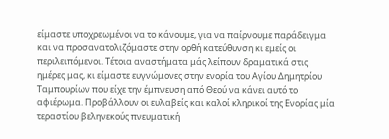είμαστε υποχρεωμένοι να το κάνουμε, για να παίρνουμε παράδειγμα και να προσανατολιζόμαστε στην ορθή κατεύθυνση κι εμείς οι περιλειπόμενοι. Τέτοια αναστήματα μάς λείπουν δραματικά στις ημέρες μας, κι είμαστε ευγνώμονες στην ενορία του Αγίου Δημητρίου Ταμπουρίων που είχε την έμπνευση από Θεού να κάνει αυτό το αφιέρωμα. Προβάλλουν οι ευλαβείς και καλοί κληρικοί της Ενορίας μία τεραστίου βεληνεκούς πνευματική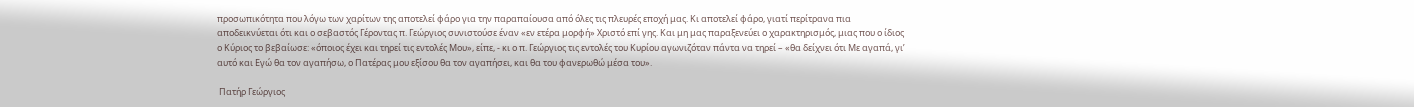προσωπικότητα που λόγω των χαρίτων της αποτελεί φάρο για την παραπαίουσα από όλες τις πλευρές εποχή μας. Κι αποτελεί φάρο, γιατί περίτρανα πια αποδεικνύεται ότι και ο σεβαστός Γέροντας π. Γεώργιος συνιστούσε έναν «εν ετέρα μορφή» Χριστό επί γης. Και μη μας παραξενεύει ο χαρακτηρισμός, μιας που ο ίδιος ο Κύριος το βεβαίωσε: «όποιος έχει και τηρεί τις εντολές Μου», είπε, - κι ο π. Γεώργιος τις εντολές του Κυρίου αγωνιζόταν πάντα να τηρεί – «θα δείχνει ότι Με αγαπά, γι’ αυτό και Εγώ θα τον αγαπήσω, ο Πατέρας μου εξίσου θα τον αγαπήσει, και θα του φανερωθώ μέσα του».

 Πατήρ Γεώργιος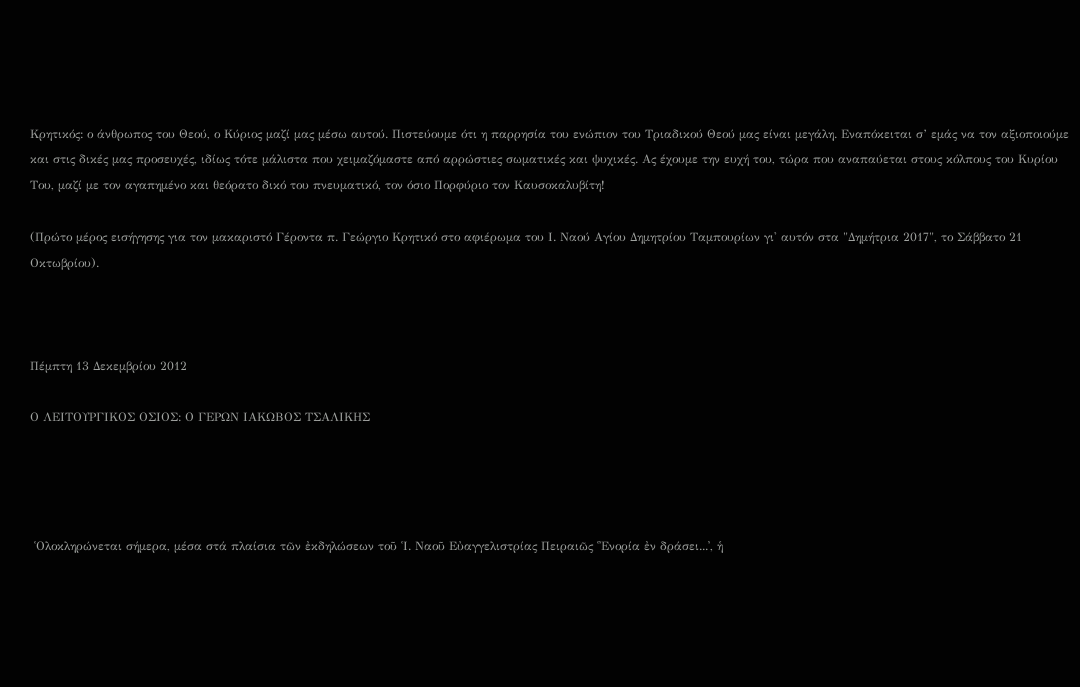Κρητικός: ο άνθρωπος του Θεού, ο Κύριος μαζί μας μέσω αυτού. Πιστεύουμε ότι η παρρησία του ενώπιον του Τριαδικού Θεού μας είναι μεγάλη. Εναπόκειται σ’ εμάς να τον αξιοποιούμε και στις δικές μας προσευχές, ιδίως τότε μάλιστα που χειμαζόμαστε από αρρώστιες σωματικές και ψυχικές. Ας έχουμε την ευχή του, τώρα που αναπαύεται στους κόλπους του Κυρίου Του, μαζί με τον αγαπημένο και θεόρατο δικό του πνευματικό, τον όσιο Πορφύριο τον Καυσοκαλυβίτη!

(Πρώτο μέρος εισήγησης για τον μακαριστό Γέροντα π. Γεώργιο Κρητικό στο αφιέρωμα του Ι. Ναού Αγίου Δημητρίου Ταμπουρίων γι' αυτόν στα "Δημήτρια 2017", το Σάββατο 21 Οκτωβρίου).



Πέμπτη 13 Δεκεμβρίου 2012

Ο ΛΕΙΤΟΥΡΓΙΚΟΣ ΟΣΙΟΣ: Ο ΓΕΡΩΝ ΙΑΚΩΒΟΣ ΤΣΑΛΙΚΗΣ




 ῾Ολοκληρώνεται σήμερα, μέσα στά πλαίσια τῶν ἐκδηλώσεων τοῦ ῾Ι. Ναοῦ Εὐαγγελιστρίας Πειραιῶς ῾᾽Ενορία ἐν δράσει...᾽, ἡ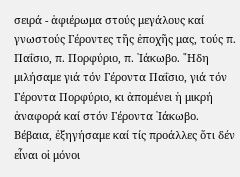σειρά - ἀφιέρωμα στούς μεγάλους καί γνωστούς Γέροντες τῆς ἐποχῆς μας, τούς π. Παΐσιο, π. Πορφύριο, π. ᾽Ιάκωβο. ῎Ηδη μιλήσαμε γιά τόν Γέροντα Παΐσιο, γιά τόν Γέροντα Πορφύριο, κι ἀπομένει ἡ μικρή ἀναφορά καί στόν Γέροντα ᾽Ιάκωβο. Βέβαια, ἐξηγήσαμε καί τίς προάλλες ὅτι δέν εἶναι οἱ μόνοι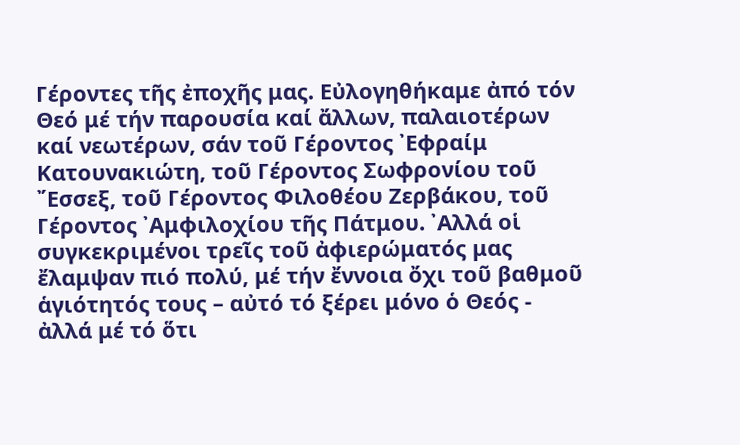Γέροντες τῆς ἐποχῆς μας. Εὐλογηθήκαμε ἀπό τόν Θεό μέ τήν παρουσία καί ἄλλων, παλαιοτέρων καί νεωτέρων, σάν τοῦ Γέροντος ᾽Εφραίμ Κατουνακιώτη, τοῦ Γέροντος Σωφρονίου τοῦ ῎Εσσεξ, τοῦ Γέροντος Φιλοθέου Ζερβάκου, τοῦ Γέροντος ᾽Αμφιλοχίου τῆς Πάτμου. ᾽Αλλά οἱ συγκεκριμένοι τρεῖς τοῦ ἀφιερώματός μας ἔλαμψαν πιό πολύ, μέ τήν ἔννοια ὄχι τοῦ βαθμοῦ ἁγιότητός τους – αὐτό τό ξέρει μόνο ὁ Θεός - ἀλλά μέ τό ὅτι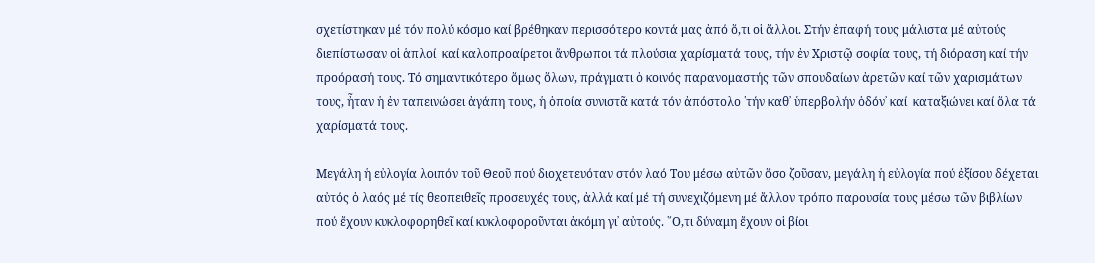σχετίστηκαν μέ τόν πολύ κόσμο καί βρέθηκαν περισσότερο κοντά μας ἀπό ὅ,τι οἱ ἄλλοι. Στήν ἐπαφή τους μάλιστα μέ αὐτούς διεπίστωσαν οἱ ἁπλοί  καί καλοπροαίρετοι ἄνθρωποι τά πλούσια χαρίσματά τους, τήν ἐν Χριστῷ σοφία τους, τή διόραση καί τήν προόρασή τους. Τό σημαντικότερο ὅμως ὅλων, πράγματι ὁ κοινός παρανομαστής τῶν σπουδαίων ἀρετῶν καί τῶν χαρισμάτων τους, ἦταν ἡ ἐν ταπεινώσει ἀγάπη τους, ἡ ὁποία συνιστᾶ κατά τόν ἀπόστολο ῾τήν καθ᾽ ὑπερβολήν ὁδόν᾽ καί  καταξιώνει καί ὅλα τά χαρίσματά τους.

Μεγάλη ἡ εὐλογία λοιπόν τοῦ Θεοῦ πού διοχετευόταν στόν λαό Του μέσω αὐτῶν ὅσο ζοῦσαν, μεγάλη ἡ εὐλογία πού ἐξίσου δέχεται αὐτός ὁ λαός μέ τίς θεοπειθεῖς προσευχές τους, ἀλλά καί μέ τή συνεχιζόμενη μέ ἄλλον τρόπο παρουσία τους μέσω τῶν βιβλίων πού ἔχουν κυκλοφορηθεῖ καί κυκλοφοροῦνται ἀκόμη γι᾽ αὐτούς. ῞Ο,τι δύναμη ἔχουν οἱ βίοι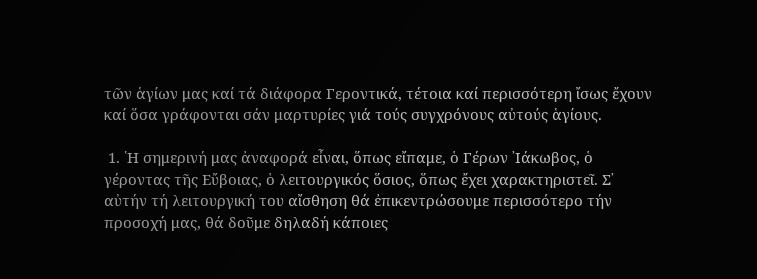τῶν ἁγίων μας καί τά διάφορα Γεροντικά, τέτοια καί περισσότερη ἴσως ἔχουν καί ὅσα γράφονται σάν μαρτυρίες γιά τούς συγχρόνους αὐτούς ἁγίους.

 1. ῾Η σημερινή μας ἀναφορά εἶναι, ὅπως εἴπαμε, ὁ Γέρων ᾽Ιάκωβος, ὁ γέροντας τῆς Εὔβοιας, ὁ λειτουργικός ὅσιος, ὅπως ἔχει χαρακτηριστεῖ. Σ᾽ αὐτήν τή λειτουργική του αἴσθηση θά ἐπικεντρώσουμε περισσότερο τήν προσοχή μας, θά δοῦμε δηλαδή κάποιες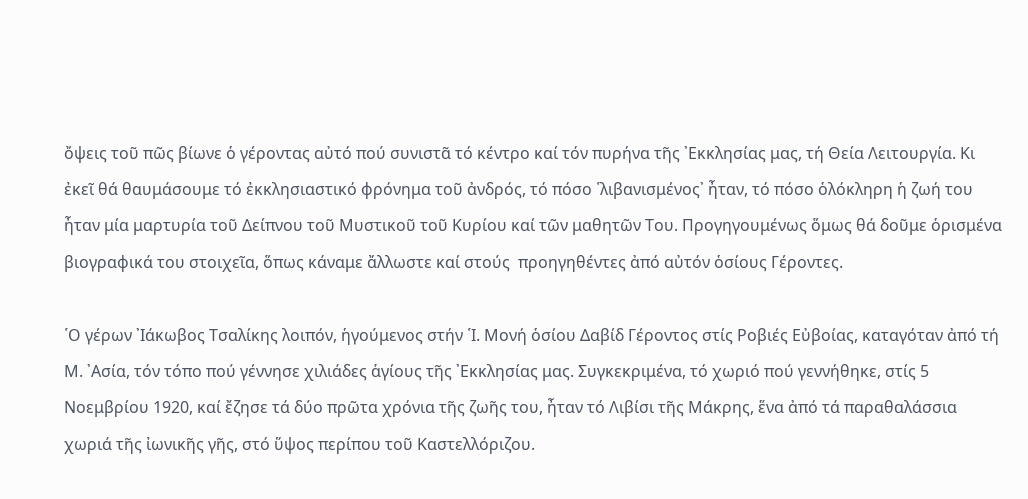ὄψεις τοῦ πῶς βίωνε ὁ γέροντας αὐτό πού συνιστᾶ τό κέντρο καί τόν πυρήνα τῆς ᾽Εκκλησίας μας, τή Θεία Λειτουργία. Κι ἐκεῖ θά θαυμάσουμε τό ἐκκλησιαστικό φρόνημα τοῦ ἀνδρός, τό πόσο ῾λιβανισμένος᾽ ἦταν, τό πόσο ὁλόκληρη ἡ ζωή του ἦταν μία μαρτυρία τοῦ Δείπνου τοῦ Μυστικοῦ τοῦ Κυρίου καί τῶν μαθητῶν Του. Προγηγουμένως ὅμως θά δοῦμε ὁρισμένα βιογραφικά του στοιχεῖα, ὅπως κάναμε ἄλλωστε καί στούς  προηγηθέντες ἀπό αὐτόν ὁσίους Γέροντες.

῾Ο γέρων ᾽Ιάκωβος Τσαλίκης λοιπόν, ἡγούμενος στήν ῾Ι. Μονή ὁσίου Δαβίδ Γέροντος στίς Ροβιές Εὐβοίας, καταγόταν ἀπό τή Μ. ᾽Ασία, τόν τόπο πού γέννησε χιλιάδες ἁγίους τῆς ᾽Εκκλησίας μας. Συγκεκριμένα, τό χωριό πού γεννήθηκε, στίς 5 Νοεμβρίου 1920, καί ἔζησε τά δύο πρῶτα χρόνια τῆς ζωῆς του, ἦταν τό Λιβίσι τῆς Μάκρης, ἕνα ἀπό τά παραθαλάσσια χωριά τῆς ἰωνικῆς γῆς, στό ὕψος περίπου τοῦ Καστελλόριζου.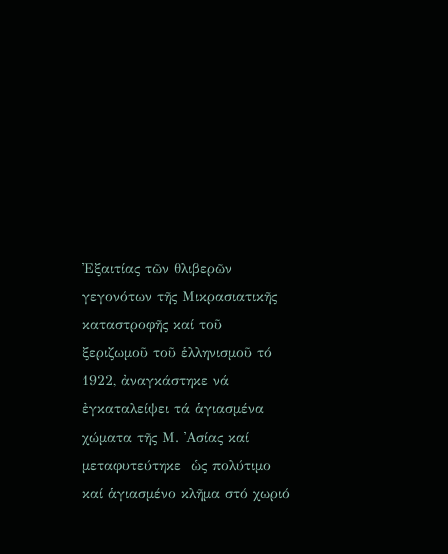᾽Εξαιτίας τῶν θλιβερῶν γεγονότων τῆς Μικρασιατικῆς καταστροφῆς καί τοῦ ξεριζωμοῦ τοῦ ἑλληνισμοῦ τό 1922, ἀναγκάστηκε νά ἐγκαταλείψει τά ἁγιασμένα χώματα τῆς Μ. ᾽Ασίας καί μεταφυτεύτηκε  ὡς πολύτιμο καί ἁγιασμένο κλῆμα στό χωριό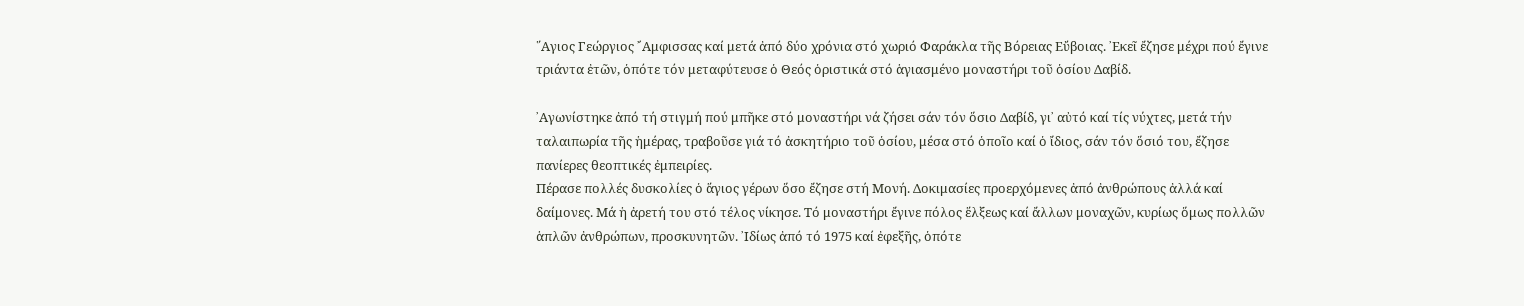῞Αγιος Γεώργιος ῎Αμφισσας καί μετά ἀπό δύο χρόνια στό χωριό Φαράκλα τῆς Βόρειας Εὔβοιας. ᾽Εκεῖ ἔζησε μέχρι πού ἔγινε τριάντα ἐτῶν, ὁπότε τόν μεταφύτευσε ὁ Θεός ὁριστικά στό ἁγιασμένο μοναστήρι τοῦ ὁσίου Δαβίδ.

᾽Αγωνίστηκε ἀπό τή στιγμή πού μπῆκε στό μοναστήρι νά ζήσει σάν τόν ὅσιο Δαβίδ, γι᾽ αὐτό καί τίς νύχτες, μετά τήν ταλαιπωρία τῆς ἡμέρας, τραβοῦσε γιά τό ἀσκητήριο τοῦ ὁσίου, μέσα στό ὁποῖο καί ὁ ἴδιος, σάν τόν ὅσιό του, ἔζησε πανίερες θεοπτικές ἐμπειρίες.
Πέρασε πολλές δυσκολίες ὁ ἅγιος γέρων ὅσο ἔζησε στή Μονή. Δοκιμασίες προερχόμενες ἀπό ἀνθρώπους ἀλλά καί δαίμονες. Μά ἡ ἀρετή του στό τέλος νίκησε. Τό μοναστήρι ἔγινε πόλος ἕλξεως καί ἄλλων μοναχῶν, κυρίως ὅμως πολλῶν ἁπλῶν ἀνθρώπων, προσκυνητῶν. ᾽Ιδίως ἀπό τό 1975 καί ἐφεξῆς, ὁπότε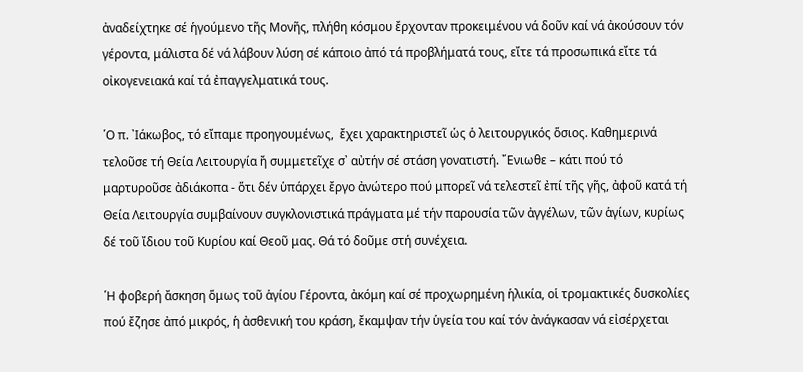ἀναδείχτηκε σέ ἡγούμενο τῆς Μονῆς, πλήθη κόσμου ἔρχονταν προκειμένου νά δοῦν καί νά ἀκούσουν τόν γέροντα, μάλιστα δέ νά λάβουν λύση σέ κάποιο ἀπό τά προβλήματά τους, εἴτε τά προσωπικά εἴτε τά οἰκογενειακά καί τά ἐπαγγελματικά τους.

῾Ο π. ᾽Ιάκωβος, τό εἴπαμε προηγουμένως,  ἔχει χαρακτηριστεῖ ὡς ὁ λειτουργικός ὅσιος. Καθημερινά τελοῦσε τή Θεία Λειτουργία ἤ συμμετεῖχε σ᾽ αὐτήν σέ στάση γονατιστή. ῎Ενιωθε – κάτι πού τό μαρτυροῦσε ἀδιάκοπα - ὅτι δέν ὑπάρχει ἔργο ἀνώτερο πού μπορεῖ νά τελεστεῖ ἐπί τῆς γῆς, ἀφοῦ κατά τή Θεία Λειτουργία συμβαίνουν συγκλονιστικά πράγματα μέ τήν παρουσία τῶν ἀγγέλων, τῶν ἁγίων, κυρίως δέ τοῦ ἴδιου τοῦ Κυρίου καί Θεοῦ μας. Θά τό δοῦμε στή συνέχεια.

῾Η φοβερή ἄσκηση ὅμως τοῦ ἁγίου Γέροντα, ἀκόμη καί σέ προχωρημένη ἡλικία, οἱ τρομακτικές δυσκολίες πού ἔζησε ἀπό μικρός, ἡ ἀσθενική του κράση, ἔκαμψαν τήν ὑγεία του καί τόν ἀνάγκασαν νά εἰσέρχεται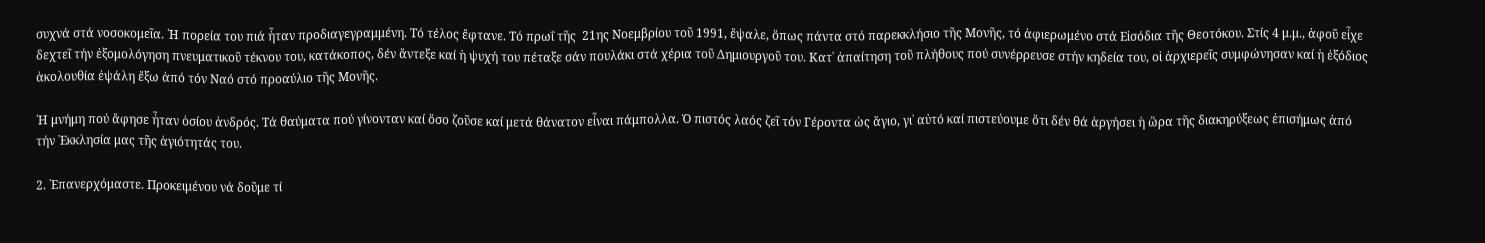συχνά στά νοσοκομεῖα. ῾Η πορεία του πιά ἦταν προδιαγεγραμμένη. Τό τέλος ἔφτανε. Τό πρωΐ τῆς  21ης Νοεμβρίου τοῦ 1991, ἔψαλε, ὅπως πάντα στό παρεκκλήσιο τῆς Μονῆς, τό ἀφιερωμένο στά Εἰσόδια τῆς Θεοτόκου. Στίς 4 μ.μ., ἀφοῦ εἶχε δεχτεῖ τήν ἐξομολόγηση πνευματικοῦ τέκνου του, κατάκοπος, δέν ἄντεξε καί ἡ ψυχή του πέταξε σάν πουλάκι στά χέρια τοῦ Δημιουργοῦ του. Κατ᾽ ἀπαίτηση τοῦ πλήθους πού συνέρρευσε στήν κηδεία του, οἱ ἀρχιερεῖς συμφώνησαν καί ἡ ἐξόδιος ἀκολουθία ἐψάλη ἔξω ἀπό τόν Ναό στό προαύλιο τῆς Μονῆς.

῾Η μνήμη πού ἄφησε ἦταν ὁσίου ἀνδρός. Τά θαύματα πού γίνονταν καί ὅσο ζοῦσε καί μετά θάνατον εἶναι πάμπολλα. Ὁ πιστός λαός ζεῖ τόν Γέροντα ὡς ἅγιο, γι᾽ αὐτό καί πιστεύουμε ὅτι δέν θά ἀργήσει ἡ ὥρα τῆς διακηρύξεως ἐπισήμως ἀπό τήν ᾽Εκκλησία μας τῆς ἁγιότητάς του.

2. ᾽Επανερχόμαστε. Προκειμένου νά δοῦμε τί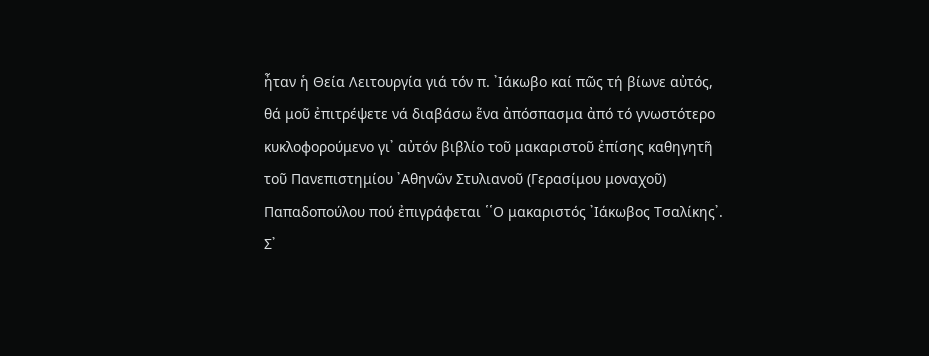ἦταν ἡ Θεία Λειτουργία γιά τόν π. ᾽Ιάκωβο καί πῶς τή βίωνε αὐτός, θά μοῦ ἐπιτρέψετε νά διαβάσω ἕνα ἀπόσπασμα ἀπό τό γνωστότερο κυκλοφορούμενο γι᾽ αὐτόν βιβλίο τοῦ μακαριστοῦ ἐπίσης καθηγητῆ τοῦ Πανεπιστημίου ᾽Αθηνῶν Στυλιανοῦ (Γερασίμου μοναχοῦ) Παπαδοπούλου πού ἐπιγράφεται ῾῾Ο μακαριστός ᾽Ιάκωβος Τσαλίκης᾽. Σ᾽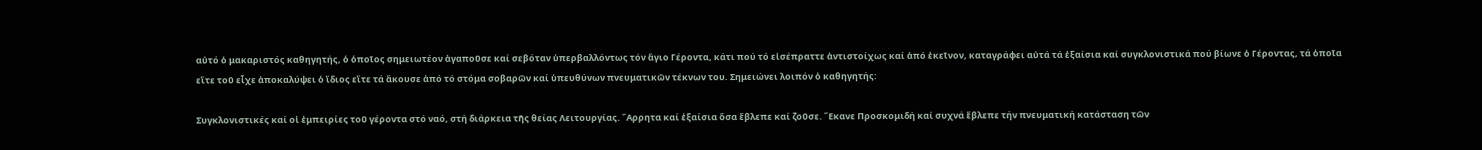αὐτό ὁ μακαριστός καθηγητής, ὁ ὁποῖος σημειωτέον ἀγαποῦσε καί σεβόταν ὑπερβαλλόντως τόν ἅγιο Γέροντα, κάτι πού τό εἰσέπραττε ἀντιστοίχως καί ἀπό ἐκεῖνον, καταγράφει αὐτά τά ἐξαίσια καί συγκλονιστικά πού βίωνε ὁ Γέροντας, τά ὁποῖα εἴτε τοῦ εἶχε ἀποκαλύψει ὁ ἴδιος εἴτε τά ἄκουσε ἀπό τό στόμα σοβαρῶν καί ὑπευθύνων πνευματικῶν τέκνων του. Σημειώνει λοιπόν ὁ καθηγητής:

Συγκλονιστικές καί οἱ ἐμπειρίες τοῦ γέροντα στό ναό, στή διάρκεια τῆς θείας Λειτουργίας. ῎Αρρητα καί ἐξαίσια ὅσα ἔβλεπε καί ζοῦσε. ῎Εκανε Προσκομιδή καί συχνά ἔβλεπε τήν πνευματική κατάσταση τῶν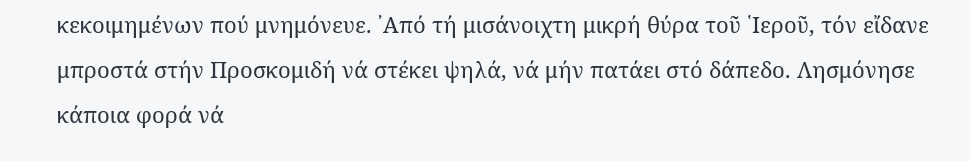κεκοιμημένων πού μνημόνευε. ᾽Από τή μισάνοιχτη μικρή θύρα τοῦ ῾Ιεροῦ, τόν εἴδανε μπροστά στήν Προσκομιδή νά στέκει ψηλά, νά μήν πατάει στό δάπεδο. Λησμόνησε κάποια φορά νά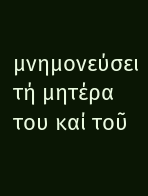μνημονεύσει τή μητέρα του καί τοῦ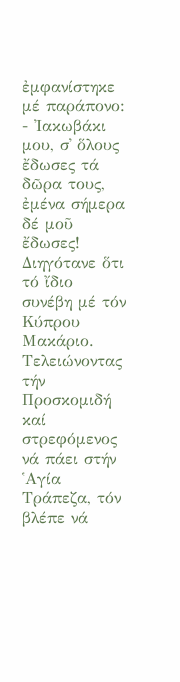ἐμφανίστηκε μέ παράπονο: - ᾽Ιακωβάκι μου, σ᾽ ὅλους ἔδωσες τά δῶρα τους, ἐμένα σήμερα δέ μοῦ ἔδωσες!
Διηγότανε ὅτι τό ἴδιο συνέβη μέ τόν Κύπρου Μακάριο. Τελειώνοντας τήν Προσκομιδή καί στρεφόμενος νά πάει στήν ῾Αγία Τράπεζα, τόν βλέπε νά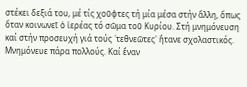στέκει δεξιά του, μέ τίς χοῦφτες τή μία μέσα στήν ἄλλη, ὅπως ὅταν κοινωνεῖ ὁ ἱερέας τό σῶμα τοῦ Κυρίου. Στή μνημόνευση καί στήν προσευχή γιά τούς ῾τεθνεῶτες᾽ ἤτανε σχολαστικός. Μνημόνευε πάρα πολλούς. Καί ἕναν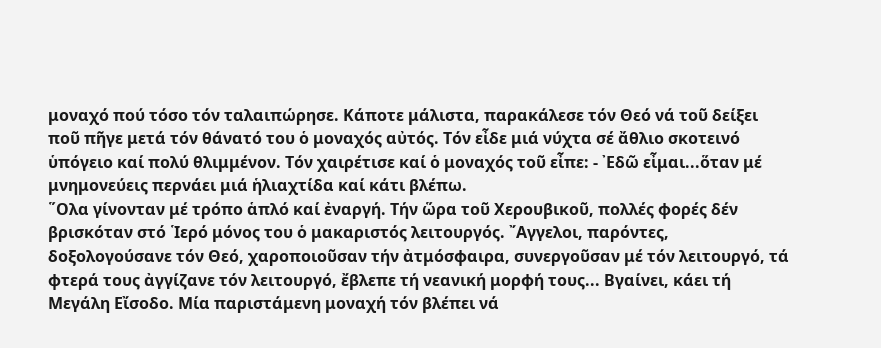μοναχό πού τόσο τόν ταλαιπώρησε. Κάποτε μάλιστα, παρακάλεσε τόν Θεό νά τοῦ δείξει ποῦ πῆγε μετά τόν θάνατό του ὁ μοναχός αὐτός. Τόν εἶδε μιά νύχτα σέ ἄθλιο σκοτεινό ὑπόγειο καί πολύ θλιμμένον. Τόν χαιρέτισε καί ὁ μοναχός τοῦ εἶπε: - ᾽Εδῶ εἶμαι...ὅταν μέ μνημονεύεις περνάει μιά ἡλιαχτίδα καί κάτι βλέπω.
῞Ολα γίνονταν μέ τρόπο ἁπλό καί ἐναργή. Τήν ὥρα τοῦ Χερουβικοῦ, πολλές φορές δέν βρισκόταν στό ῾Ιερό μόνος του ὁ μακαριστός λειτουργός. ῎Αγγελοι, παρόντες, δοξολογούσανε τόν Θεό, χαροποιοῦσαν τήν ἀτμόσφαιρα, συνεργοῦσαν μέ τόν λειτουργό, τά φτερά τους ἀγγίζανε τόν λειτουργό, ἔβλεπε τή νεανική μορφή τους... Βγαίνει, κάει τή Μεγάλη Εἴσοδο. Μία παριστάμενη μοναχή τόν βλέπει νά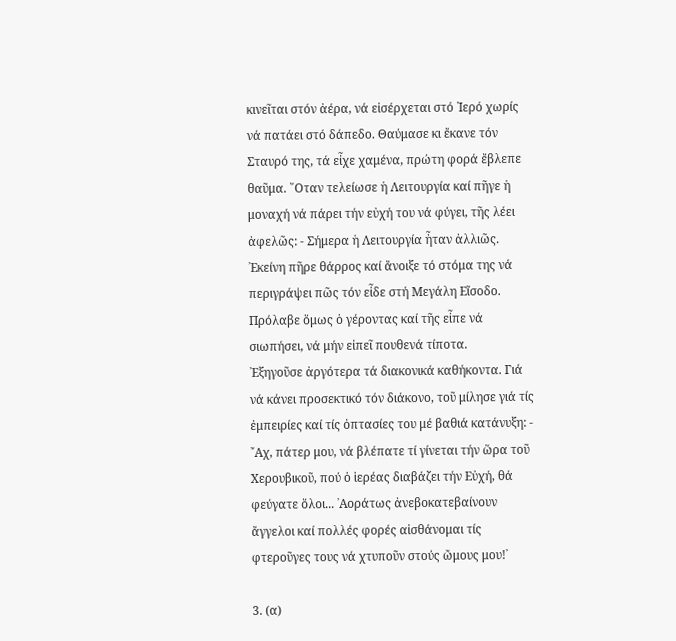κινεῖται στόν ἀέρα, νά εἰσέρχεται στό ῾Ιερό χωρίς νά πατάει στό δάπεδο. Θαύμασε κι ἔκανε τόν Σταυρό της, τά εἶχε χαμένα, πρώτη φορά ἔβλεπε θαῦμα. ῞Οταν τελείωσε ἡ Λειτουργία καί πῆγε ἡ μοναχή νά πάρει τήν εὐχή του νά φύγει, τῆς λέει ἀφελῶς: - Σήμερα ἡ Λειτουργία ἦταν ἀλλιῶς.
᾽Εκείνη πῆρε θάρρος καί ἄνοιξε τό στόμα της νά περιγράψει πῶς τόν εἶδε στή Μεγάλη Εἴσοδο. Πρόλαβε ὅμως ὁ γέροντας καί τῆς εἶπε νά σιωπήσει, νά μήν εἰπεῖ πουθενά τίποτα.
᾽Εξηγοῦσε ἀργότερα τά διακονικά καθήκοντα. Γιά νά κάνει προσεκτικό τόν διάκονο, τοῦ μίλησε γιά τίς ἐμπειρίες καί τίς ὀπτασίες του μέ βαθιά κατάνυξη: - ῎Αχ, πάτερ μου, νά βλέπατε τί γίνεται τήν ὥρα τοῦ Χερουβικοῦ, πού ὁ ἱερέας διαβάζει τήν Εὐχή, θά φεύγατε ὅλοι... ᾽Αοράτως ἀνεβοκατεβαίνουν ἄγγελοι καί πολλές φορές αἰσθάνομαι τίς φτεροῦγες τους νά χτυποῦν στούς ὤμους μου!᾽

3. (α)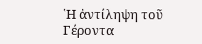῾Η ἀντίληψη τοῦ Γέροντα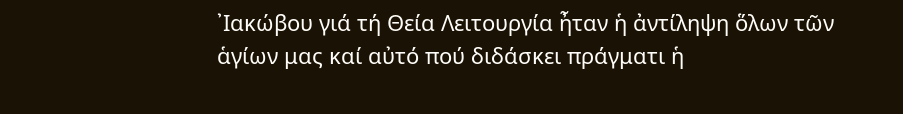᾽Ιακώβου γιά τή Θεία Λειτουργία ἦταν ἡ ἀντίληψη ὅλων τῶν ἁγίων μας καί αὐτό πού διδάσκει πράγματι ἡ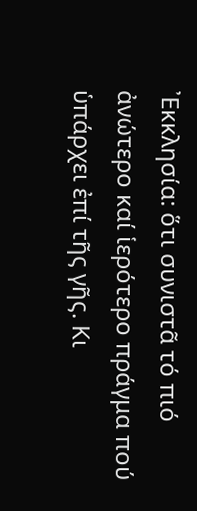᾽Εκκλησία: ὅτι συνιστᾶ τό πιό ἀνώτερο καί ἱερότερο πράγμα πού ὑπάρχει ἐπί τῆς γῆς. Κι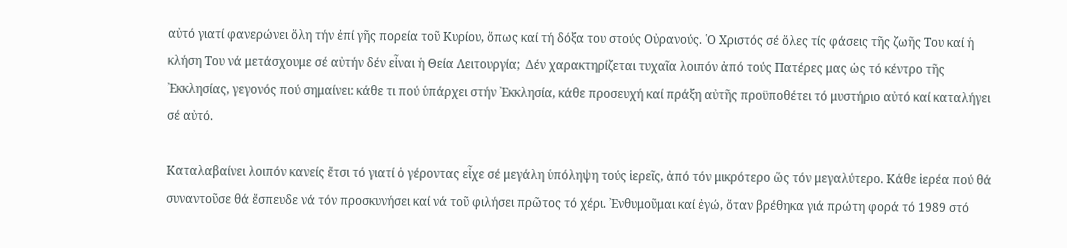αὐτό γιατί φανερώνει ὅλη τήν ἐπί γῆς πορεία τοῦ Κυρίου, ὅπως καί τή δόξα του στούς Οὐρανούς. ῾Ο Χριστός σέ ὅλες τίς φάσεις τῆς ζωῆς Του καί ἡ κλήση Του νά μετάσχουμε σέ αὐτήν δέν εἶναι ἡ Θεία Λειτουργία;  Δέν χαρακτηρίζεται τυχαῖα λοιπόν ἀπό τούς Πατέρες μας ὡς τό κέντρο τῆς ᾽Εκκλησίας, γεγονός πού σημαίνει: κάθε τι πού ὑπάρχει στήν ᾽Εκκλησία, κάθε προσευχή καί πράξη αὐτῆς προϋποθέτει τό μυστήριο αὐτό καί καταλήγει σέ αὐτό.

Καταλαβαίνει λοιπόν κανείς ἔτσι τό γιατί ὁ γέροντας εἶχε σέ μεγάλη ὑπόληψη τούς ἱερεῖς, ἀπό τόν μικρότερο ὥς τόν μεγαλύτερο. Κάθε ἱερέα πού θά συναντοῦσε θά ἔσπευδε νά τόν προσκυνήσει καί νά τοῦ φιλήσει πρῶτος τό χέρι. ᾽Ενθυμοῦμαι καί ἐγώ, ὅταν βρέθηκα γιά πρώτη φορά τό 1989 στό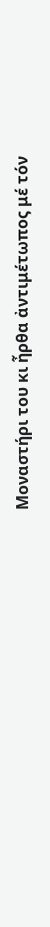Μοναστήρι του κι ἦρθα ἀντιμέτωπος μέ τόν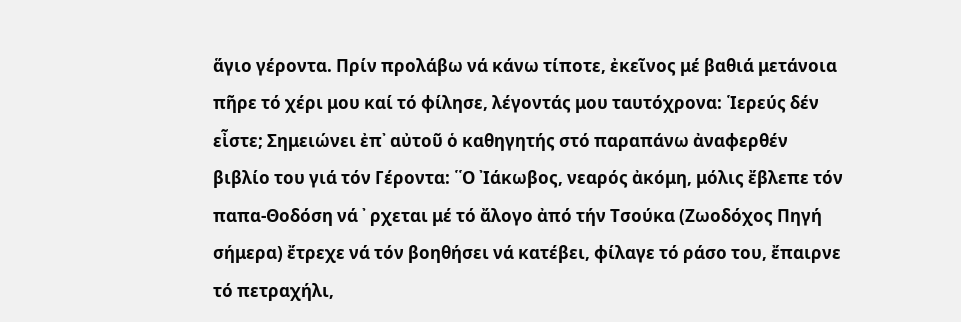ἅγιο γέροντα. Πρίν προλάβω νά κάνω τίποτε, ἐκεῖνος μέ βαθιά μετάνοια πῆρε τό χέρι μου καί τό φίλησε, λέγοντάς μου ταυτόχρονα: ῾Ιερεύς δέν εἶστε; Σημειώνει ἐπ᾽ αὐτοῦ ὁ καθηγητής στό παραπάνω ἀναφερθέν βιβλίο του γιά τόν Γέροντα: ῾῾Ο ᾽Ιάκωβος, νεαρός ἀκόμη, μόλις ἔβλεπε τόν παπα-Θοδόση νά ᾽ ρχεται μέ τό ἄλογο ἀπό τήν Τσούκα (Ζωοδόχος Πηγή σήμερα) ἔτρεχε νά τόν βοηθήσει νά κατέβει, φίλαγε τό ράσο του, ἔπαιρνε τό πετραχήλι,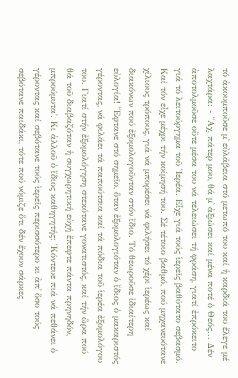τό ἀκουμποῦσε μ᾽ εὐλάβεια στό μετωπό του καί ἡ καρδιά του ἔλεγε μέ λαχτάρα: - ῎Αχ, πάτερ μου, θά μ᾽ ἀξιώσει καί μένα ποτέ ὁ Θεός... Δέν ἀποτολμοῦσε οὔτε μέσα του νά τελειώσει τή φράση, γιατί ἐπρόκειτο γιά τό λειτούργημα τοῦ ῾Ιερέα. Εἶχε γιά τούς ἱερεῖς βαθύτατο σεβασμό. Καί τόν εἶχε μέχρι τήν κοίμησή του. Σέ τέτοιο βαθμό, πού μηχανευότανε χίλιους τρόπους, γιά νά μπορέσει νά φιλήσει τό χέρι ἱερέως καί διακόνων πού ἐξομολογοῦνταν στόν ἴδιο. Τό θεωροῦσε ἰδιαίτερη εὐλογία! ῎Εφτανε στό σημεῖο, ὅταν ἐξομολογιόταν ὁ ἴδιος ὁ μακαριστός γέροντας, νά φιλάει τά παπούτσια καί τά πόδια τοῦ ἱερέα ἐξομολόγου του. Γιατί στήν ἐξομολόγηση στεκότανε γονατιστός, καί τήν ὥρα πού θά τοῦ διαβαζόταν ἡ συγχωρητική εὐχή ἔπεφτε πάντα πρηνηδόν, μπρούμυτα᾽. Κι ἀλλοῦ ὁ ἴδιος καθηγητής: ῾Κόντευε πιά νά πεθάνει ὁ γέροντας καί σεβότανε τούς ἱερεῖς περισσότερο κι ἀπ᾽ ὅσο τούς σεβότανε παιδάκι, τότε πού νόμιζε ὅτι δέν ἔχουν σάρκες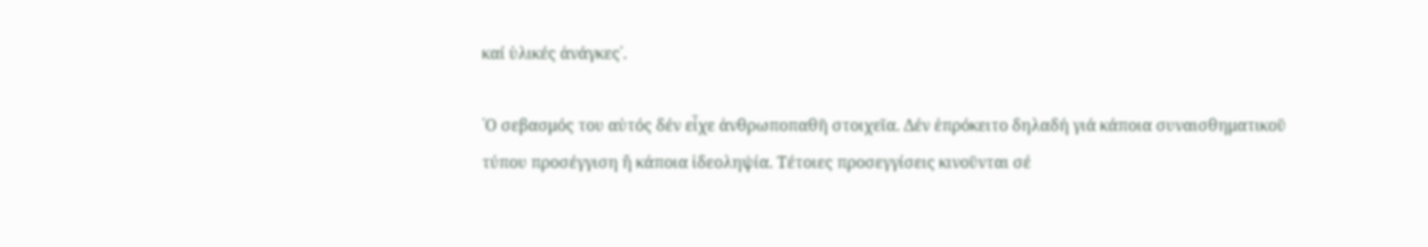καί ὑλικές ἀνάγκες᾽.

῾Ο σεβασμός του αὐτός δέν εἶχε ἀνθρωποπαθῆ στοιχεῖα. Δέν ἐπρόκειτο δηλαδή γιά κάποια συναισθηματικοῦ τύπου προσέγγιση ἤ κάποια ἰδεοληψία. Τέτοιες προσεγγίσεις κινοῦνται σέ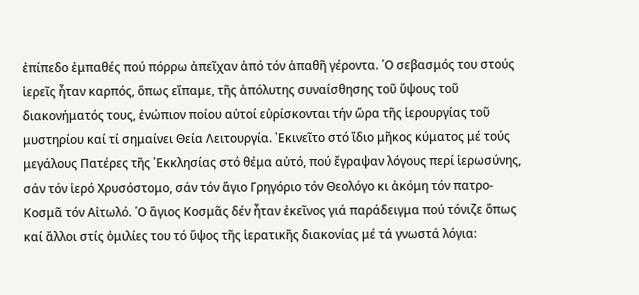ἐπίπεδο ἐμπαθές πού πόρρω ἀπεῖχαν ἀπό τόν ἀπαθῆ γέροντα. ῾Ο σεβασμός του στούς ἱερεῖς ἦταν καρπός, ὅπως εἴπαμε, τῆς ἀπόλυτης συναίσθησης τοῦ ὕψους τοῦ διακονήματός τους, ἐνώπιον ποίου αὐτοί εὑρίσκονται τήν ὥρα τῆς ἱερουργίας τοῦ μυστηρίου καί τί σημαίνει Θεία Λειτουργία. ᾽Εκινεῖτο στό ἴδιο μῆκος κύματος μέ τούς μεγάλους Πατέρες τῆς ᾽Εκκλησίας στό θέμα αὐτό, πού ἔγραψαν λόγους περί ἱερωσύνης, σάν τόν ἱερό Χρυσόστομο, σάν τόν ἅγιο Γρηγόριο τόν Θεολόγο κι ἀκόμη τόν πατρο-Κοσμᾶ τόν Αἰτωλό. ῾Ο ἅγιος Κοσμᾶς δέν ἦταν ἐκεῖνος γιά παράδειγμα πού τόνιζε ὅπως καί ἄλλοι στίς ὁμιλίες του τό ὕψος τῆς ἱερατικῆς διακονίας μέ τά γνωστά λόγια: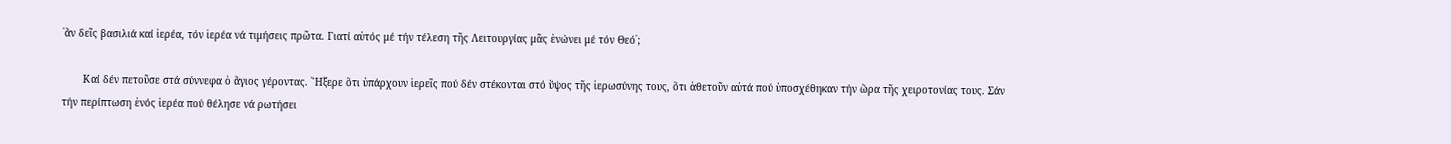῾ἄν δεῖς βασιλιά καί ἱερέα, τόν ἱερέα νά τιμήσεις πρῶτα. Γιατί αὐτός μέ τήν τέλεση τῆς Λειτουργίας μᾶς ἑνώνει μέ τόν Θεό᾽;

       Καί δέν πετοῦσε στά σύννεφα ὁ ἄγιος γέροντας. ῎Ηξερε ὅτι ὑπάρχουν ἱερεῖς πού δέν στέκονται στό ὕψος τῆς ἱερωσύνης τους, ὅτι ἀθετοῦν αὐτά πού ὑποσχέθηκαν τήν ὥρα τῆς χειροτονίας τους. Σάν τήν περίπτωση ἑνός ἱερέα πού θέλησε νά ρωτήσει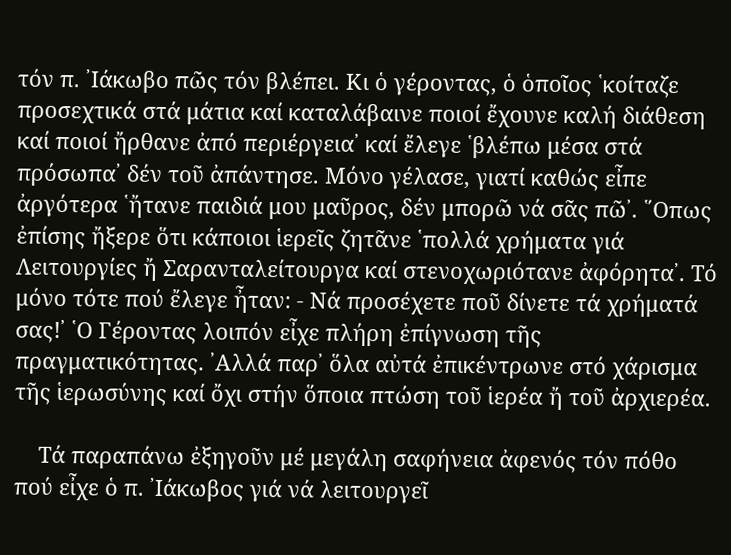τόν π. ᾽Ιάκωβο πῶς τόν βλέπει. Κι ὁ γέροντας, ὁ ὁποῖος ῾κοίταζε προσεχτικά στά μάτια καί καταλάβαινε ποιοί ἔχουνε καλή διάθεση καί ποιοί ἤρθανε ἀπό περιέργεια᾽ καί ἔλεγε ῾βλέπω μέσα στά πρόσωπα᾽ δέν τοῦ ἀπάντησε. Μόνο γέλασε, γιατί καθώς εἶπε ἀργότερα ῾ἤτανε παιδιά μου μαῦρος, δέν μπορῶ νά σᾶς πῶ᾽. ῞Οπως ἐπίσης ἤξερε ὅτι κάποιοι ἱερεῖς ζητᾶνε ῾πολλά χρήματα γιά Λειτουργίες ἤ Σαρανταλείτουργα καί στενοχωριότανε ἀφόρητα᾽. Τό μόνο τότε πού ἔλεγε ἦταν: - Νά προσέχετε ποῦ δίνετε τά χρήματά σας!᾽ ῾Ο Γέροντας λοιπόν εἶχε πλήρη ἐπίγνωση τῆς πραγματικότητας. ᾽Αλλά παρ᾽ ὅλα αὐτά ἐπικέντρωνε στό χάρισμα τῆς ἱερωσύνης καί ὄχι στήν ὅποια πτώση τοῦ ἱερέα ἤ τοῦ ἀρχιερέα.

    Τά παραπάνω ἐξηγοῦν μέ μεγάλη σαφήνεια ἀφενός τόν πόθο πού εἶχε ὁ π. ᾽Ιάκωβος γιά νά λειτουργεῖ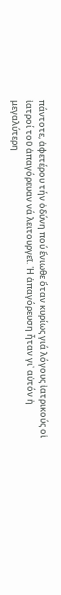πάντοτε, ἀφετέρου τήν ὀδύνη πού ἔνιωθε ὅταν κυρίως γιά λόγους ἰατρικούς οἱ ἰατροί τοῦ ἀπαγόρευαν νά λειτουργεῖ. ῾Η ἀπαγόρευση ἦταν γι᾽ αὐτόν ἡ μεγαλύτερη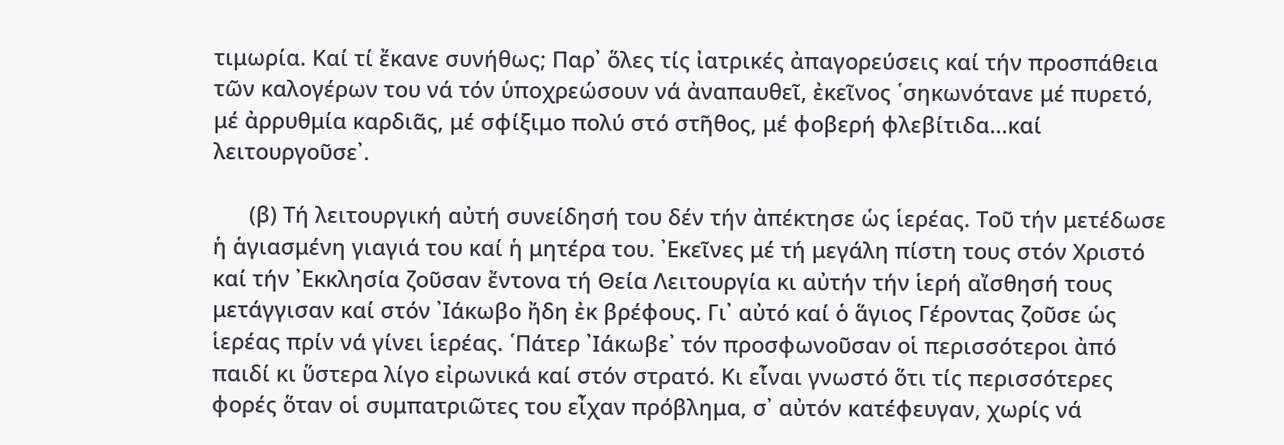τιμωρία. Καί τί ἔκανε συνήθως; Παρ᾽ ὅλες τίς ἰατρικές ἀπαγορεύσεις καί τήν προσπάθεια τῶν καλογέρων του νά τόν ὑποχρεώσουν νά ἀναπαυθεῖ, ἐκεῖνος ῾σηκωνότανε μέ πυρετό, μέ ἀρρυθμία καρδιᾶς, μέ σφίξιμο πολύ στό στῆθος, μέ φοβερή φλεβίτιδα...καί λειτουργοῦσε᾽.

      (β) Τή λειτουργική αὐτή συνείδησή του δέν τήν ἀπέκτησε ὡς ἱερέας. Τοῦ τήν μετέδωσε ἡ ἁγιασμένη γιαγιά του καί ἡ μητέρα του. ᾽Εκεῖνες μέ τή μεγάλη πίστη τους στόν Χριστό καί τήν ᾽Εκκλησία ζοῦσαν ἔντονα τή Θεία Λειτουργία κι αὐτήν τήν ἱερή αἴσθησή τους μετάγγισαν καί στόν ᾽Ιάκωβο ἤδη ἐκ βρέφους. Γι᾽ αὐτό καί ὁ ἅγιος Γέροντας ζοῦσε ὡς ἱερέας πρίν νά γίνει ἱερέας. ῾Πάτερ ᾽Ιάκωβε᾽ τόν προσφωνοῦσαν οἱ περισσότεροι ἀπό παιδί κι ὕστερα λίγο εἰρωνικά καί στόν στρατό. Κι εἶναι γνωστό ὅτι τίς περισσότερες φορές ὅταν οἱ συμπατριῶτες του εἶχαν πρόβλημα, σ᾽ αὐτόν κατέφευγαν, χωρίς νά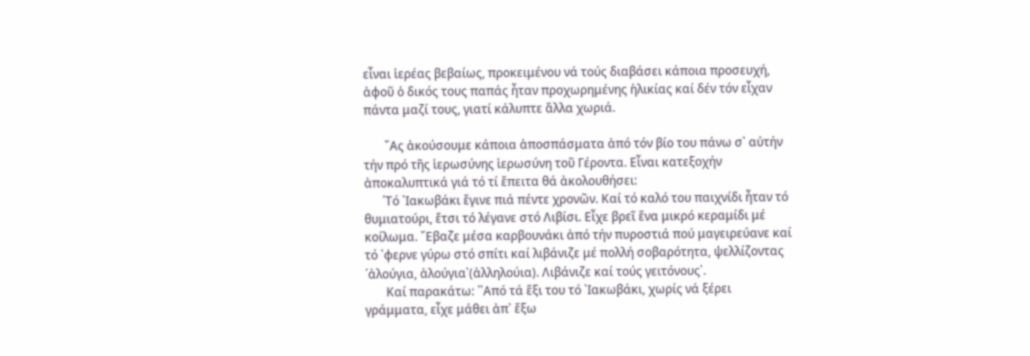εἶναι ἱερέας βεβαίως, προκειμένου νά τούς διαβάσει κάποια προσευχή, ἀφοῦ ὁ δικός τους παπάς ἦταν προχωρημένης ἡλικίας καί δέν τόν εἶχαν πάντα μαζί τους, γιατί κάλυπτε ἄλλα χωριά.

       ῎Ας ἀκούσουμε κάποια ἀποσπάσματα ἀπό τόν βίο του πάνω σ᾽ αὐτήν τήν πρό τῆς ἱερωσύνης ἱερωσύνη τοῦ Γέροντα. Εἶναι κατεξοχήν ἀποκαλυπτικά γιά τό τί ἔπειτα θά ἀκολουθήσει:
      ῾Τό ᾽Ιακωβάκι ἔγινε πιά πέντε χρονῶν. Καί τό καλό του παιχνίδι ἦταν τό θυμιατούρι, ἔτσι τό λέγανε στό Λιβίσι. Εἶχε βρεῖ ἕνα μικρό κεραμίδι μέ κοίλωμα. ῎Εβαζε μέσα καρβουνάκι ἀπό τήν πυροστιά πού μαγειρεύανε καί τό ᾽φερνε γύρω στό σπίτι καί λιβάνιζε μέ πολλή σοβαρότητα, ψελλίζοντας ῾ἀλούγια, ἀλούγια᾽(ἀλληλούια). Λιβάνιζε καί τούς γειτόνους᾽.
       Καί παρακάτω: ῾᾽Από τά ἕξι του τό ᾽Ιακωβάκι, χωρίς νά ξέρει γράμματα, εἶχε μάθει ἀπ᾽ ἔξω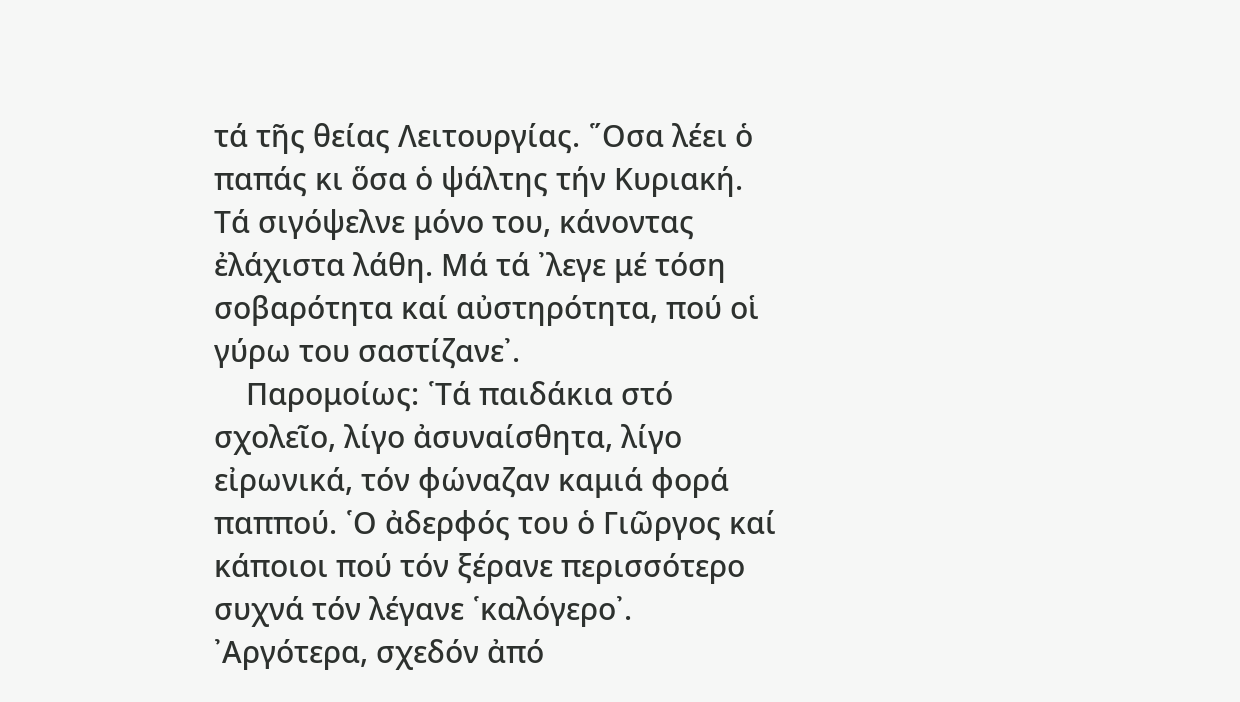τά τῆς θείας Λειτουργίας. ῞Οσα λέει ὁ παπάς κι ὅσα ὁ ψάλτης τήν Κυριακή. Τά σιγόψελνε μόνο του, κάνοντας ἐλάχιστα λάθη. Μά τά ᾽λεγε μέ τόση σοβαρότητα καί αὐστηρότητα, πού οἱ γύρω του σαστίζανε᾽.
    Παρομοίως: ῾Τά παιδάκια στό σχολεῖο, λίγο ἀσυναίσθητα, λίγο εἰρωνικά, τόν φώναζαν καμιά φορά παππού. ῾Ο ἀδερφός του ὁ Γιῶργος καί κάποιοι πού τόν ξέρανε περισσότερο συχνά τόν λέγανε ῾καλόγερο᾽. ᾽Αργότερα, σχεδόν ἀπό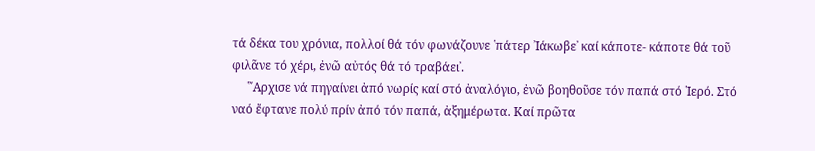τά δέκα του χρόνια, πολλοί θά τόν φωνάζουνε ῾πάτερ ᾽Ιάκωβε᾽ καί κάποτε- κάποτε θά τοῦ φιλᾶνε τό χέρι, ἐνῶ αὐτός θά τό τραβάει᾽.
     ῾῎Αρχισε νά πηγαίνει ἀπό νωρίς καί στό ἀναλόγιο, ἐνῶ βοηθοῦσε τόν παπά στό ῾Ιερό. Στό ναό ἔφτανε πολύ πρίν ἀπό τόν παπά, ἀξημέρωτα. Καί πρῶτα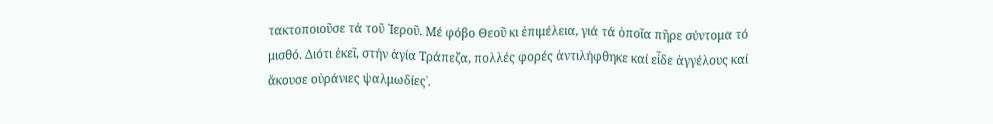τακτοποιοῦσε τά τοῦ ῾Ιεροῦ. Μέ φόβο Θεοῦ κι ἐπιμέλεια, γιά τά ὁποῖα πῆρε σύντομα τό μισθό. Διότι ἐκεῖ, στήν ἁγία Τράπεζα, πολλές φορές ἀντιλήφθηκε καί εἶδε ἀγγέλους καί ἄκουσε οὐράνιες ψαλμωδίες᾽.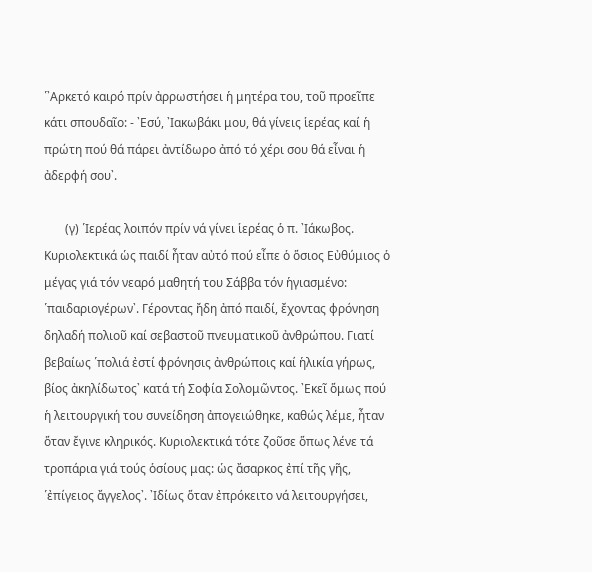῾᾽Αρκετό καιρό πρίν ἀρρωστήσει ἡ μητέρα του, τοῦ προεῖπε κάτι σπουδαῖο: - ᾽Εσύ, ᾽Ιακωβάκι μου, θά γίνεις ἱερέας καί ἡ πρώτη πού θά πάρει ἀντίδωρο ἀπό τό χέρι σου θά εἶναι ἡ ἀδερφή σου᾽.

       (γ) ῾Ιερέας λοιπόν πρίν νά γίνει ἱερέας ὁ π. ᾽Ιάκωβος. Κυριολεκτικά ὡς παιδί ἦταν αὐτό πού εἶπε ὁ ὅσιος Εὐθύμιος ὁ μέγας γιά τόν νεαρό μαθητή του Σάββα τόν ἡγιασμένο: ῾παιδαριογέρων᾽. Γέροντας ἤδη ἀπό παιδί, ἔχοντας φρόνηση δηλαδή πολιοῦ καί σεβαστοῦ πνευματικοῦ ἀνθρώπου. Γιατί βεβαίως ῾πολιά ἐστί φρόνησις ἀνθρώποις καί ἡλικία γήρως, βίος ἀκηλίδωτος᾽ κατά τή Σοφία Σολομῶντος. ᾽Εκεῖ ὅμως πού ἡ λειτουργική του συνείδηση ἀπογειώθηκε, καθώς λέμε, ἦταν ὅταν ἔγινε κληρικός. Κυριολεκτικά τότε ζοῦσε ὅπως λένε τά τροπάρια γιά τούς ὁσίους μας: ὡς ἄσαρκος ἐπί τῆς γῆς, ῾ἐπίγειος ἄγγελος᾽. ᾽Ιδίως ὅταν ἐπρόκειτο νά λειτουργήσει,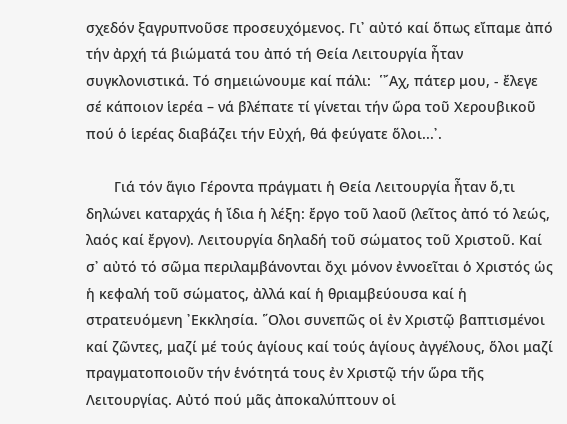σχεδόν ξαγρυπνοῦσε προσευχόμενος. Γι᾽ αὐτό καί ὅπως εἴπαμε ἀπό τήν ἀρχή τά βιώματά του ἀπό τή Θεία Λειτουργία ἦταν συγκλονιστικά. Τό σημειώνουμε καί πάλι:  ῾῎Αχ, πάτερ μου, - ἔλεγε σέ κάποιον ἱερέα – νά βλέπατε τί γίνεται τήν ὥρα τοῦ Χερουβικοῦ πού ὁ ἱερέας διαβάζει τήν Εὐχή, θά φεύγατε ὅλοι...᾽.

       Γιά τόν ἅγιο Γέροντα πράγματι ἡ Θεία Λειτουργία ἦταν ὅ,τι δηλώνει καταρχάς ἡ ἴδια ἡ λέξη: ἔργο τοῦ λαοῦ (λεῖτος ἀπό τό λεώς, λαός καί ἔργον). Λειτουργία δηλαδή τοῦ σώματος τοῦ Χριστοῦ. Καί σ᾽ αὐτό τό σῶμα περιλαμβάνονται ὄχι μόνον ἐννοεῖται ὁ Χριστός ὡς ἡ κεφαλή τοῦ σώματος, ἀλλά καί ἡ θριαμβεύουσα καί ἡ στρατευόμενη ᾽Εκκλησία. ῞Ολοι συνεπῶς οἱ ἐν Χριστῷ βαπτισμένοι καί ζῶντες, μαζί μέ τούς ἁγίους καί τούς ἁγίους ἀγγέλους, ὅλοι μαζί πραγματοποιοῦν τήν ἑνότητά τους ἐν Χριστῷ τήν ὥρα τῆς Λειτουργίας. Αὐτό πού μᾶς ἀποκαλύπτουν οἱ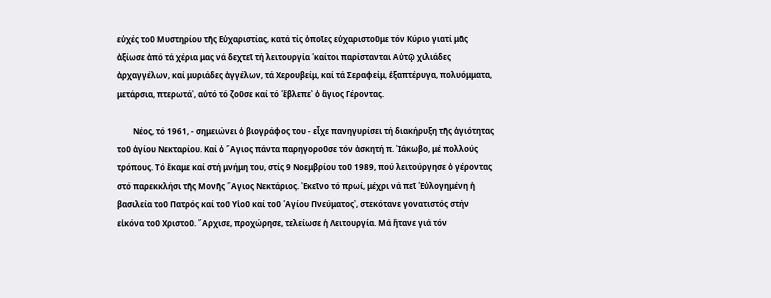εὐχές τοῦ Μυστηρίου τῆς Εὐχαριστίας, κατά τίς ὁποῖες εὐχαριστοῦμε τόν Κύριο γιατί μᾶς ἀξίωσε ἀπό τά χέρια μας νά δεχτεῖ τή λειτουργία ῾καίτοι παρίστανται Αὐτῷ χιλιάδες ἀρχαγγέλων, καί μυριάδες ἀγγέλων, τά Χερουβείμ, καί τά Σεραφείμ, ἑξαπτέρυγα, πολυόμματα, μετάρσια, πτερωτά᾽, αὐτό τό ζοῦσε καί τό ῾ἔβλεπε᾽ ὁ ἅγιος Γέροντας.

        Νέος, τό 1961, - σημειώνει ὁ βιογράφος του - εἶχε πανηγυρίσει τή διακήρυξη τῆς ἁγιότητας τοῦ ἁγίου Νεκταρίου. Καί ὁ ῞Αγιος πάντα παρηγοροῦσε τόν ἀσκητή π. ᾽Ιάκωβο, μέ πολλούς τρόπους. Τό ἔκαμε καί στή μνήμη του, στίς 9 Νοεμβρίου τοῦ 1989, πού λειτούργησε ὁ γέροντας στό παρεκκλήσι τῆς Μονῆς ῞Αγιος Νεκτάριος. ᾽Εκεῖνο τό πρωί, μέχρι νά πεῖ ῾Εὐλογημένη ἡ βασιλεία τοῦ Πατρός καί τοῦ Υἱοῦ καί τοῦ ῾Αγίου Πνεύματος᾽, στεκότανε γονατιστός στήν εἰκόνα τοῦ Χριστοῦ. ῎Αρχισε, προχώρησε, τελείωσε ἡ Λειτουργία. Μά ἤτανε γιά τόν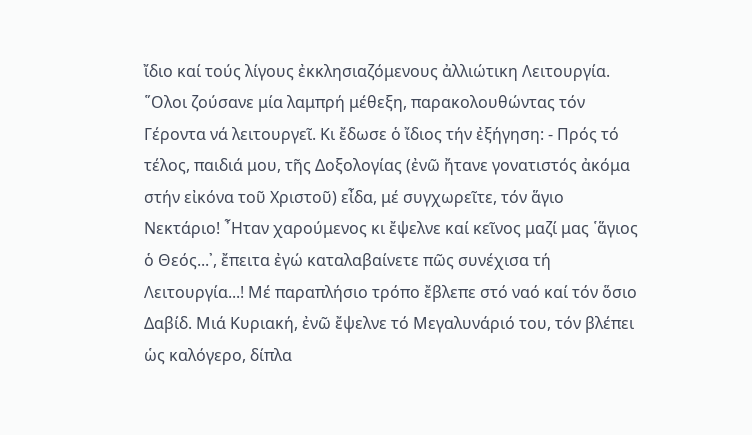ἴδιο καί τούς λίγους ἐκκλησιαζόμενους ἀλλιώτικη Λειτουργία. ῞Ολοι ζούσανε μία λαμπρή μέθεξη, παρακολουθώντας τόν Γέροντα νά λειτουργεῖ. Κι ἔδωσε ὁ ἴδιος τήν ἐξήγηση: - Πρός τό τέλος, παιδιά μου, τῆς Δοξολογίας (ἐνῶ ἤτανε γονατιστός ἀκόμα στήν εἰκόνα τοῦ Χριστοῦ) εἶδα, μέ συγχωρεῖτε, τόν ἅγιο Νεκτάριο! ῏Ηταν χαρούμενος κι ἔψελνε καί κεῖνος μαζί μας ῾ἅγιος ὁ Θεός...᾽, ἔπειτα ἐγώ καταλαβαίνετε πῶς συνέχισα τή Λειτουργία...! Μέ παραπλήσιο τρόπο ἔβλεπε στό ναό καί τόν ὅσιο Δαβίδ. Μιά Κυριακή, ἐνῶ ἔψελνε τό Μεγαλυνάριό του, τόν βλέπει ὡς καλόγερο, δίπλα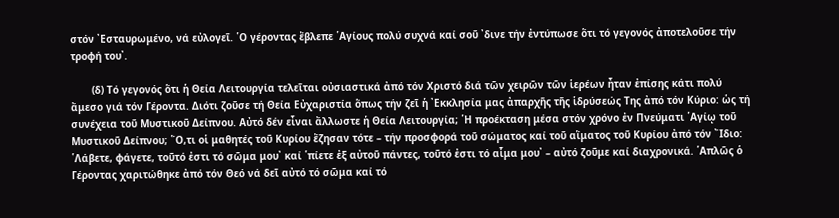στόν ᾽Εσταυρωμένο, νά εὐλογεῖ. ῾Ο γέροντας ἔβλεπε ῾Αγίους πολύ συχνά καί σοῦ ᾽δινε τήν ἐντύπωσε ὅτι τό γεγονός ἀποτελοῦσε τήν τροφή του᾽.

       (δ) Τό γεγονός ὅτι ἡ Θεία Λειτουργία τελεῖται οὐσιαστικά ἀπό τόν Χριστό διά τῶν χειρῶν τῶν ἱερέων ἦταν ἐπίσης κάτι πολύ ἄμεσο γιά τόν Γέροντα. Διότι ζοῦσε τή Θεία Εὐχαριστία ὅπως τήν ζεῖ ἡ ᾽Εκκλησία μας ἀπαρχῆς τῆς ἱδρύσεώς Της ἀπό τόν Κύριο: ὡς τή συνέχεια τοῦ Μυστικοῦ Δείπνου. Αὐτό δέν εἶναι ἄλλωστε ἡ Θεία Λειτουργία; ῾Η προέκταση μέσα στόν χρόνο ἐν Πνεύματι ῾Αγίῳ τοῦ Μυστικοῦ Δείπνου; ῞Ο,τι οἱ μαθητές τοῦ Κυρίου ἔζησαν τότε – τήν προσφορά τοῦ σώματος καί τοῦ αἵματος τοῦ Κυρίου ἀπό τόν ῎Ιδιο: ῾Λάβετε, φάγετε, τοῦτό ἐστι τό σῶμα μου᾽ καί ῾πίετε ἐξ αὐτοῦ πάντες, τοῦτό ἐστι τό αἷμα μου᾽ – αὐτό ζοῦμε καί διαχρονικά. ῾Απλῶς ὁ Γέροντας χαριτώθηκε ἀπό τόν Θεό νά δεῖ αὐτό τό σῶμα καί τό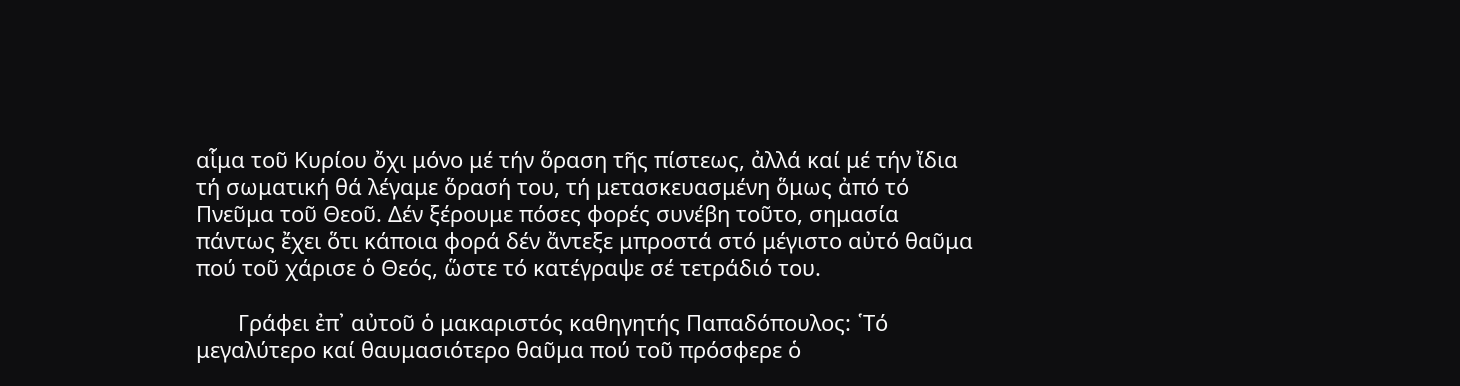αἷμα τοῦ Κυρίου ὄχι μόνο μέ τήν ὅραση τῆς πίστεως, ἀλλά καί μέ τήν ἴδια τή σωματική θά λέγαμε ὅρασή του, τή μετασκευασμένη ὅμως ἀπό τό Πνεῦμα τοῦ Θεοῦ. Δέν ξέρουμε πόσες φορές συνέβη τοῦτο, σημασία πάντως ἔχει ὅτι κάποια φορά δέν ἄντεξε μπροστά στό μέγιστο αὐτό θαῦμα πού τοῦ χάρισε ὁ Θεός, ὥστε τό κατέγραψε σέ τετράδιό του.

       Γράφει ἐπ᾽ αὐτοῦ ὁ μακαριστός καθηγητής Παπαδόπουλος: ῾Τό μεγαλύτερο καί θαυμασιότερο θαῦμα πού τοῦ πρόσφερε ὁ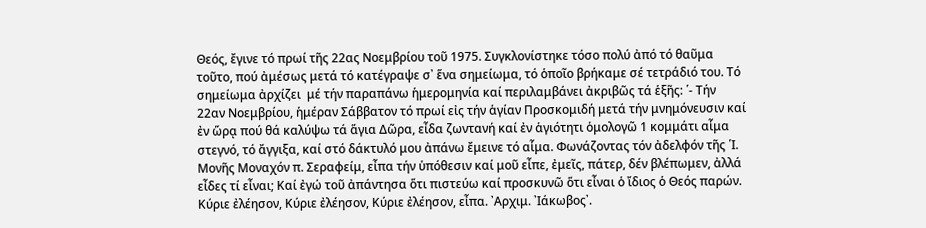Θεός, ἔγινε τό πρωί τῆς 22ας Νοεμβρίου τοῦ 1975. Συγκλονίστηκε τόσο πολύ ἀπό τό θαῦμα τοῦτο, πού ἀμέσως μετά τό κατέγραψε σ᾽ ἕνα σημείωμα, τό ὁποῖο βρήκαμε σέ τετράδιό του. Τό σημείωμα ἀρχίζει  μέ τήν παραπάνω ἡμερομηνία καί περιλαμβάνει ἀκριβῶς τά ἑξῆς: ῾- Τήν 22αν Νοεμβρίου, ἡμέραν Σάββατον τό πρωί εἰς τήν ἁγίαν Προσκομιδή μετά τήν μνημόνευσιν καί ἐν ὥρᾳ πού θά καλύψω τά ἅγια Δῶρα, εἶδα ζωντανή καί ἐν ἁγιότητι ὁμολογῶ 1 κομμάτι αἷμα στεγνό, τό ἄγγιξα, καί στό δάκτυλό μου ἀπάνω ἔμεινε τό αἷμα. Φωνάζοντας τόν ἀδελφόν τῆς ῾Ι. Μονῆς Μοναχόν π. Σεραφείμ, εἶπα τήν ὑπόθεσιν καί μοῦ εἶπε, ἐμεῖς, πάτερ, δέν βλέπωμεν, ἀλλά εἶδες τί εἶναι; Καί ἐγώ τοῦ ἀπάντησα ὅτι πιστεύω καί προσκυνῶ ὅτι εἶναι ὁ ἴδιος ὁ Θεός παρών. Κύριε ἐλέησον, Κύριε ἐλέησον, Κύριε ἐλέησον, εἶπα. ᾽Αρχιμ. ᾽Ιάκωβος᾽.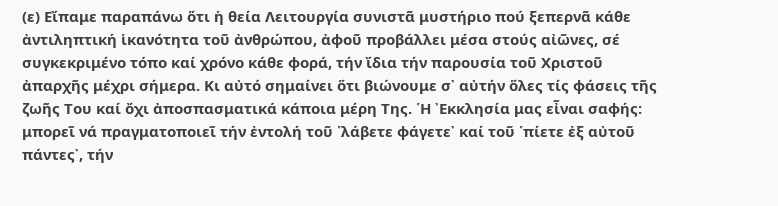(ε) Εἴπαμε παραπάνω ὅτι ἡ θεία Λειτουργία συνιστᾶ μυστήριο πού ξεπερνᾶ κάθε ἀντιληπτική ἱκανότητα τοῦ ἀνθρώπου, ἀφοῦ προβάλλει μέσα στούς αἰῶνες, σέ συγκεκριμένο τόπο καί χρόνο κάθε φορά, τήν ἴδια τήν παρουσία τοῦ Χριστοῦ ἀπαρχῆς μέχρι σήμερα. Κι αὐτό σημαίνει ὅτι βιώνουμε σ᾽ αὐτήν ὅλες τίς φάσεις τῆς ζωῆς Του καί ὄχι ἀποσπασματικά κάποια μέρη Της. ῾Η ᾽Εκκλησία μας εἶναι σαφής: μπορεῖ νά πραγματοποιεῖ τήν ἐντολή τοῦ ῾λάβετε φάγετε᾽ καί τοῦ ῾πίετε ἐξ αὐτοῦ πάντες᾽, τήν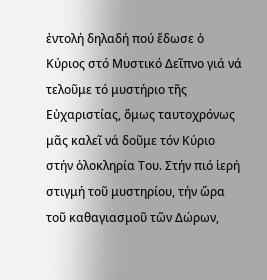ἐντολή δηλαδή πού ἔδωσε ὁ Κύριος στό Μυστικό Δεῖπνο γιά νά τελοῦμε τό μυστήριο τῆς Εὐχαριστίας, ὅμως ταυτοχρόνως μᾶς καλεῖ νά δοῦμε τόν Κύριο στήν ὁλοκληρία Του. Στήν πιό ἱερή στιγμή τοῦ μυστηρίου, τήν ὥρα τοῦ καθαγιασμοῦ τῶν Δώρων,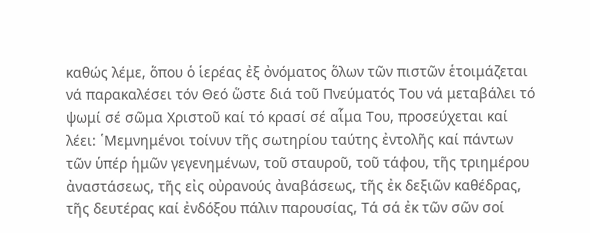καθώς λέμε, ὅπου ὁ ἱερέας ἐξ ὀνόματος ὅλων τῶν πιστῶν ἑτοιμάζεται νά παρακαλέσει τόν Θεό ὥστε διά τοῦ Πνεύματός Του νά μεταβάλει τό ψωμί σέ σῶμα Χριστοῦ καί τό κρασί σέ αἷμα Του, προσεύχεται καί λέει: ῾Μεμνημένοι τοίνυν τῆς σωτηρίου ταύτης ἐντολῆς καί πάντων τῶν ὑπέρ ἡμῶν γεγενημένων, τοῦ σταυροῦ, τοῦ τάφου, τῆς τριημέρου ἀναστάσεως, τῆς εἰς οὐρανούς ἀναβάσεως, τῆς ἐκ δεξιῶν καθέδρας, τῆς δευτέρας καί ἐνδόξου πάλιν παρουσίας, Τά σά ἐκ τῶν σῶν σοί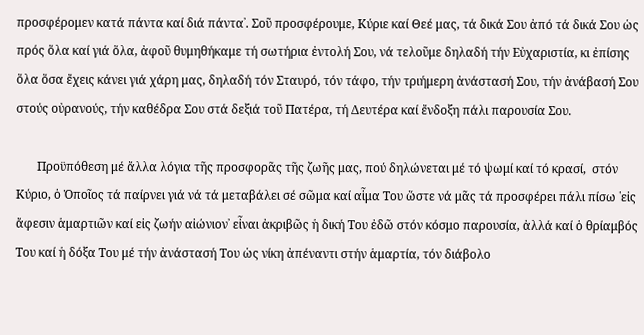προσφέρομεν κατά πάντα καί διά πάντα᾽. Σοῦ προσφέρουμε, Κύριε καί Θεέ μας, τά δικά Σου ἀπό τά δικά Σου ὡς πρός ὅλα καί γιά ὅλα, ἀφοῦ θυμηθήκαμε τή σωτήρια ἐντολή Σου, νά τελοῦμε δηλαδή τήν Εὐχαριστία, κι ἐπίσης ὅλα ὅσα ἔχεις κάνει γιά χάρη μας, δηλαδή τόν Σταυρό, τόν τάφο, τήν τριήμερη ἀνάστασή Σου, τήν ἀνάβασή Σου στούς οὐρανούς, τήν καθέδρα Σου στά δεξιά τοῦ Πατέρα, τή Δευτέρα καί ἔνδοξη πάλι παρουσία Σου.

       Προϋπόθεση μέ ἄλλα λόγια τῆς προσφορᾶς τῆς ζωῆς μας, πού δηλώνεται μέ τό ψωμί καί τό κρασί,  στόν Κύριο, ὁ Ὁποῖος τά παίρνει γιά νά τά μεταβάλει σέ σῶμα καί αἷμα Του ὥστε νά μᾶς τά προσφέρει πάλι πίσω ῾εἰς ἄφεσιν ἁμαρτιῶν καί εἰς ζωήν αἰώνιον᾽ εἶναι ἀκριβῶς ἡ δική Του ἐδῶ στόν κόσμο παρουσία, ἀλλά καί ὁ θρίαμβός Του καί ἡ δόξα Του μέ τήν ἀνάστασή Του ὡς νίκη ἀπέναντι στήν ἁμαρτία, τόν διάβολο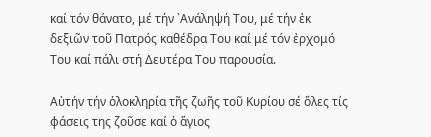καί τόν θάνατο, μέ τήν ᾽Ανάληψή Του, μέ τήν ἐκ δεξιῶν τοῦ Πατρός καθέδρα Του καί μέ τόν ἐρχομό Του καί πάλι στή Δευτέρα Του παρουσία.

Αὐτήν τήν ὁλοκληρία τῆς ζωῆς τοῦ Κυρίου σέ ὅλες τίς φάσεις της ζοῦσε καί ὁ ἅγιος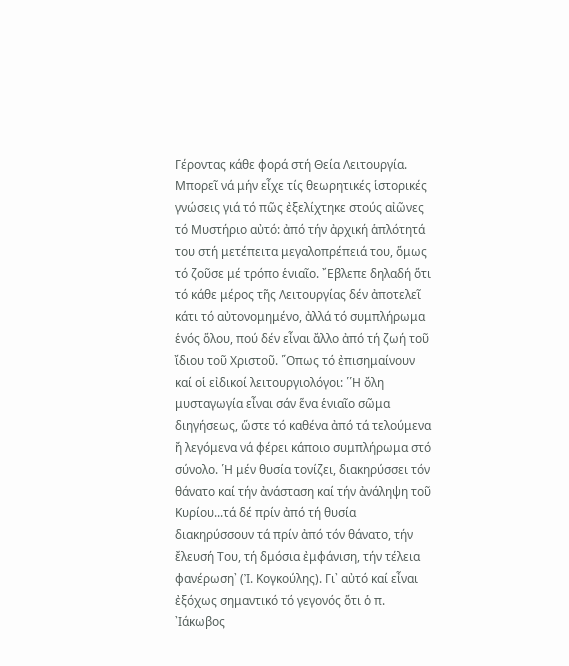Γέροντας κάθε φορά στή Θεία Λειτουργία. Μπορεῖ νά μήν εἶχε τίς θεωρητικές ἱστορικές γνώσεις γιά τό πῶς ἐξελίχτηκε στούς αἰῶνες τό Μυστήριο αὐτό: ἀπό τήν ἀρχική ἁπλότητά του στή μετέπειτα μεγαλοπρέπειά του, ὅμως τό ζοῦσε μέ τρόπο ἑνιαῖο. ῎Εβλεπε δηλαδή ὅτι τό κάθε μέρος τῆς Λειτουργίας δέν ἀποτελεῖ κάτι τό αὐτονομημένο, ἀλλά τό συμπλήρωμα ἑνός ὅλου, πού δέν εἶναι ἄλλο ἀπό τή ζωή τοῦ ἴδιου τοῦ Χριστοῦ. ῞Οπως τό ἐπισημαίνουν καί οἱ εἰδικοί λειτουργιολόγοι: ῾῾Η ὄλη μυσταγωγία εἶναι σάν ἕνα ἑνιαῖο σῶμα διηγήσεως, ὥστε τό καθένα ἀπό τά τελούμενα ἤ λεγόμενα νά φέρει κάποιο συμπλήρωμα στό σύνολο. ῾Η μέν θυσία τονίζει, διακηρύσσει τόν θάνατο καί τήν ἀνάσταση καί τήν ἀνάληψη τοῦ Κυρίου...τά δέ πρίν ἀπό τή θυσία διακηρύσσουν τά πρίν ἀπό τόν θάνατο, τήν ἔλευσή Του, τή δμόσια ἐμφάνιση, τήν τέλεια φανέρωση᾽ (Ἰ. Κογκούλης). Γι᾽ αὐτό καί εἶναι ἐξόχως σημαντικό τό γεγονός ὅτι ὁ π. ᾽Ιάκωβος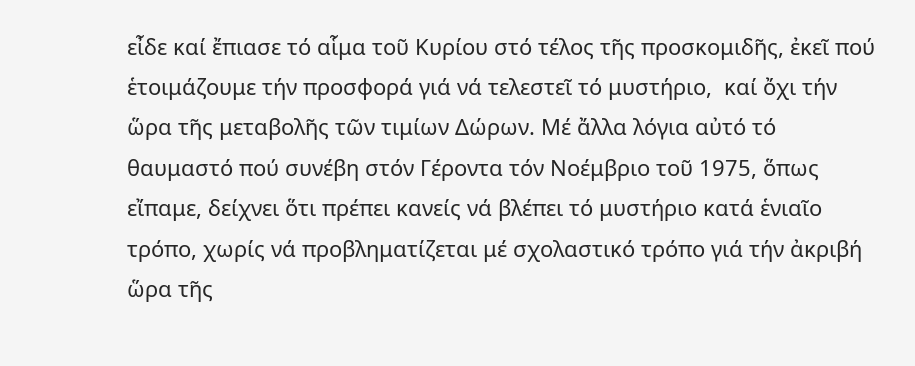εἶδε καί ἔπιασε τό αἷμα τοῦ Κυρίου στό τέλος τῆς προσκομιδῆς, ἐκεῖ πού ἑτοιμάζουμε τήν προσφορά γιά νά τελεστεῖ τό μυστήριο,  καί ὄχι τήν ὥρα τῆς μεταβολῆς τῶν τιμίων Δώρων. Μέ ἄλλα λόγια αὐτό τό θαυμαστό πού συνέβη στόν Γέροντα τόν Νοέμβριο τοῦ 1975, ὅπως εἴπαμε, δείχνει ὅτι πρέπει κανείς νά βλέπει τό μυστήριο κατά ἑνιαῖο τρόπο, χωρίς νά προβληματίζεται μέ σχολαστικό τρόπο γιά τήν ἀκριβή ὥρα τῆς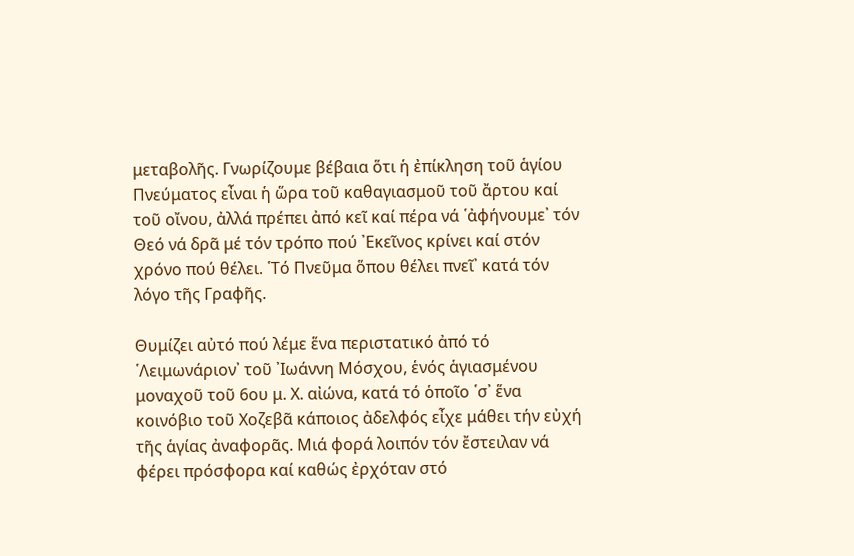μεταβολῆς. Γνωρίζουμε βέβαια ὅτι ἡ ἐπίκληση τοῦ ἁγίου Πνεύματος εἶναι ἡ ὥρα τοῦ καθαγιασμοῦ τοῦ ἄρτου καί τοῦ οἴνου, ἀλλά πρέπει ἀπό κεῖ καί πέρα νά ῾ἀφήνουμε᾽ τόν Θεό νά δρᾶ μέ τόν τρόπο πού ᾽Εκεῖνος κρίνει καί στόν χρόνο πού θέλει. ῾Τό Πνεῦμα ὅπου θέλει πνεῖ᾽ κατά τόν λόγο τῆς Γραφῆς.

Θυμίζει αὐτό πού λέμε ἕνα περιστατικό ἀπό τό ῾Λειμωνάριον᾽ τοῦ ᾽Ιωάννη Μόσχου, ἑνός ἁγιασμένου μοναχοῦ τοῦ 6ου μ. Χ. αἰώνα, κατά τό ὁποῖο ῾σ᾽ ἕνα κοινόβιο τοῦ Χοζεβᾶ κάποιος ἀδελφός εἶχε μάθει τήν εὐχή τῆς ἁγίας ἀναφορᾶς. Μιά φορά λοιπόν τόν ἔστειλαν νά φέρει πρόσφορα καί καθώς ἐρχόταν στό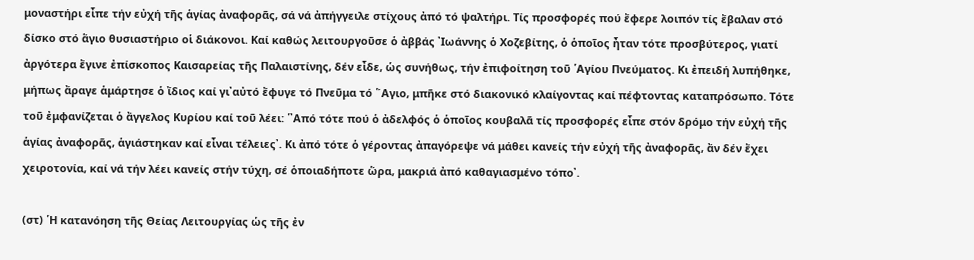μοναστήρι εἶπε τήν εὐχή τῆς ἁγίας ἀναφορᾶς, σά νά ἀπήγγειλε στίχους ἀπό τό ψαλτήρι. Τίς προσφορές πού ἔφερε λοιπόν τίς ἔβαλαν στό δίσκο στό ἅγιο θυσιαστήριο οἱ διάκονοι. Καί καθώς λειτουργοῦσε ὁ ἀββάς ᾽Ιωάννης ὁ Χοζεβίτης, ὁ ὁποῖος ἦταν τότε προσβύτερος, γιατί ἀργότερα ἔγινε ἐπίσκοπος Καισαρείας τῆς Παλαιστίνης, δέν εἶδε, ὡς συνήθως, τήν ἐπιφοίτηση τοῦ ῾Αγίου Πνεύματος. Κι ἐπειδή λυπήθηκε, μήπως ἄραγε ἁμάρτησε ὁ ἴδιος καί γι᾽αὐτό ἔφυγε τό Πνεῦμα τό ῞Αγιο, μπῆκε στό διακονικό κλαίγοντας καί πέφτοντας καταπρόσωπο. Τότε τοῦ ἐμφανίζεται ὁ ἄγγελος Κυρίου καί τοῦ λέει: ῾᾽Από τότε πού ὁ ἀδελφός ὁ ὁποῖος κουβαλᾶ τίς προσφορές εἶπε στόν δρόμο τήν εὐχή τῆς ἁγίας ἀναφορᾶς, ἁγιάστηκαν καί εἶναι τέλειες᾽. Κι ἀπό τότε ὁ γέροντας ἀπαγόρεψε νά μάθει κανείς τήν εὐχή τῆς ἀναφορᾶς, ἄν δέν ἔχει χειροτονία, καί νά τήν λέει κανείς στήν τύχη, σέ ὁποιαδήποτε ὥρα, μακριά ἀπό καθαγιασμένο τόπο᾽.

(στ) ῾Η κατανόηση τῆς Θείας Λειτουργίας ὡς τῆς ἐν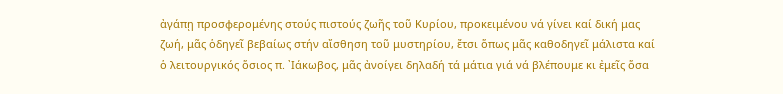ἀγάπῃ προσφερομένης στούς πιστούς ζωῆς τοῦ Κυρίου, προκειμένου νά γίνει καί δική μας ζωή, μᾶς ὁδηγεῖ βεβαίως στήν αἴσθηση τοῦ μυστηρίου, ἔτσι ὅπως μᾶς καθοδηγεῖ μάλιστα καί ὁ λειτουργικός ὅσιος π. ᾽Ιάκωβος, μᾶς ἀνοίγει δηλαδή τά μάτια γιά νά βλέπουμε κι ἐμεῖς ὅσα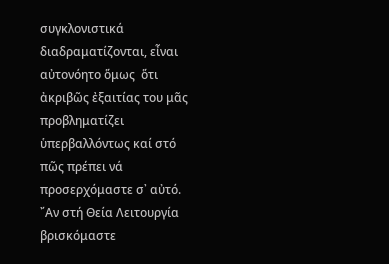συγκλονιστικά διαδραματίζονται, εἶναι αὐτονόητο ὅμως  ὅτι ἀκριβῶς ἐξαιτίας του μᾶς προβληματίζει ὑπερβαλλόντως καί στό πῶς πρέπει νά προσερχόμαστε σ᾽ αὐτό. ῎Αν στή Θεία Λειτουργία βρισκόμαστε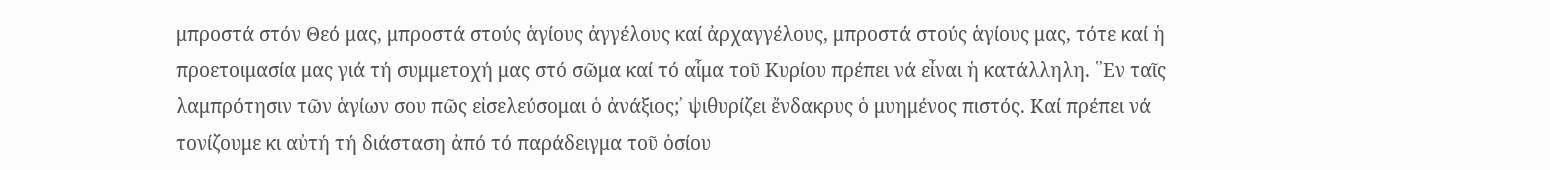μπροστά στόν Θεό μας, μπροστά στούς ἁγίους ἀγγέλους καί ἀρχαγγέλους, μπροστά στούς ἁγίους μας, τότε καί ἡ προετοιμασία μας γιά τή συμμετοχή μας στό σῶμα καί τό αἷμα τοῦ Κυρίου πρέπει νά εἶναι ἡ κατάλληλη. ῾᾽Εν ταῖς λαμπρότησιν τῶν ἁγίων σου πῶς εἰσελεύσομαι ὁ ἀνάξιος;᾽ ψιθυρίζει ἔνδακρυς ὁ μυημένος πιστός. Καί πρέπει νά τονίζουμε κι αὐτή τή διάσταση ἀπό τό παράδειγμα τοῦ ὁσίου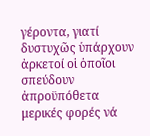γέροντα, γιατί δυστυχῶς ὑπάρχουν ἀρκετοί οἱ ὁποῖοι σπεύδουν ἀπροϋπόθετα μερικές φορές νά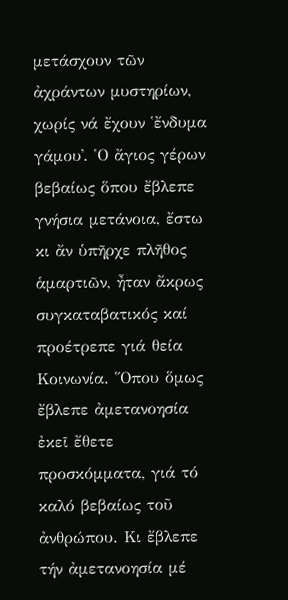μετάσχουν τῶν ἀχράντων μυστηρίων, χωρίς νά ἔχουν ῾ἔνδυμα γάμου᾽. ῾Ο ἄγιος γέρων βεβαίως ὅπου ἔβλεπε γνήσια μετάνοια, ἔστω κι ἄν ὑπῆρχε πλῆθος ἁμαρτιῶν, ἦταν ἄκρως συγκαταβατικός καί προέτρεπε γιά θεία Κοινωνία. ῞Οπου ὅμως ἔβλεπε ἀμετανοησία ἐκεῖ ἔθετε προσκόμματα, γιά τό καλό βεβαίως τοῦ ἀνθρώπου. Κι ἔβλεπε τήν ἀμετανοησία μέ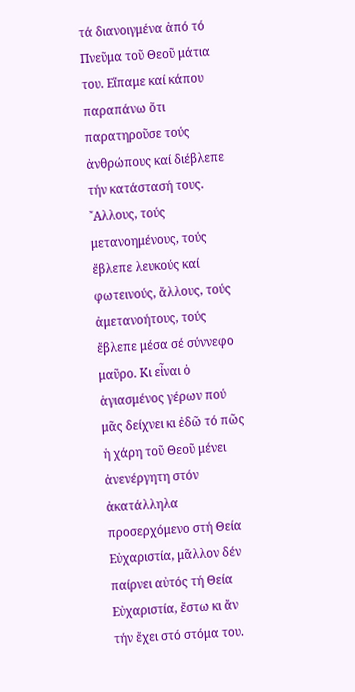τά διανοιγμένα ἀπό τό Πνεῦμα τοῦ Θεοῦ μάτια του. Εἴπαμε καί κάπου παραπάνω ὅτι παρατηροῦσε τούς ἀνθρώπους καί διέβλεπε τήν κατάστασή τους. ῎Αλλους, τούς μετανοημένους, τούς ἔβλεπε λευκούς καί φωτεινούς, ἄλλους, τούς ἀμετανοήτους, τούς ἔβλεπε μέσα σέ σύννεφο μαῦρο. Κι εἶναι ὁ ἁγιασμένος γέρων πού μᾶς δείχνει κι ἐδῶ τό πῶς ἡ χάρη τοῦ Θεοῦ μένει ἀνενέργητη στόν ἀκατάλληλα προσερχόμενο στή Θεία Εὐχαριστία, μᾶλλον δέν παίρνει αὐτός τή Θεία Εὐχαριστία, ἔστω κι ἄν τήν ἔχει στό στόμα του.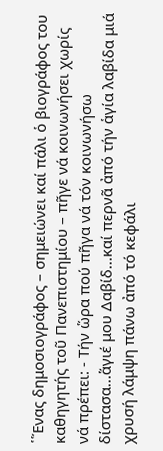῾῞Ενας δημοσιογράφος – σημειώνει καί πάλι ὁ βιογράφος του καθηγητής τοῦ Πανεπιστημίου – πῆγε νά κοινωνήσει χωρίς νά πρέπει: - Τήν ὥρα πού πῆγα νά τόν κοινωνήσω δίστασα...ἅγιέ μου Δαβίδ...καί περνᾶ ἀπό τήν ἁγία λαβίδα μιά χρυσή λάμψη πάνω ἀπό τό κεφάλι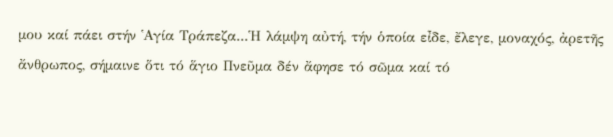μου καί πάει στήν ῾Αγία Τράπεζα...῾Η λάμψη αὐτή, τήν ὁποία εἶδε, ἔλεγε, μοναχός, ἀρετῆς ἄνθρωπος, σήμαινε ὅτι τό ἅγιο Πνεῦμα δέν ἄφησε τό σῶμα καί τό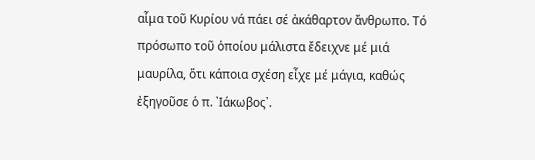αἷμα τοῦ Κυρίου νά πάει σέ ἀκάθαρτον ἄνθρωπο. Τό πρόσωπο τοῦ ὁποίου μάλιστα ἔδειχνε μέ μιά μαυρίλα, ὅτι κάποια σχέση εἶχε μέ μάγια, καθώς ἐξηγοῦσε ὁ π. ᾽Ιάκωβος᾽.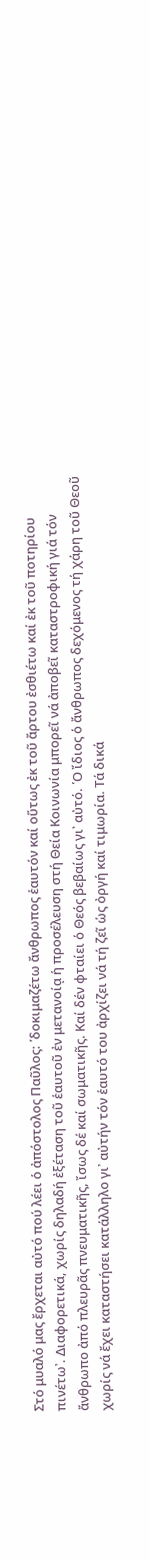Στό μυαλό μας ἔρχεται αὐτό πού λέει ὁ ἀπόστολος Παῦλος: ῾δοκιμαζέτω ἄνθρωπος ἑαυτόν καί οὕτως ἐκ τοῦ ἄρτου ἐσθιέτω καί ἐκ τοῦ ποτηρίου πινέτω᾽. Διαφορετικά, χωρίς δηλαδή ἐξέταση τοῦ ἑαυτοῦ ἐν μετανοίᾳ ἡ προσέλευση στή Θεία Κοινωνία μπορεῖ νά ἀποβεῖ καταστροφική γιά τόν ἄνθρωπο ἀπό πλευρᾶς πνευματικῆς, ἴσως δέ καί σωματικῆς. Καί δέν φταίει ὁ Θεός βεβαίως γι᾽ αὐτό. ῾Ο ἴδιος ὁ ἄνθρωπος δεχόμενος τή χάρη τοῦ Θεοῦ χωρίς νά ἔχει καταστήσει κατάλληλο γι᾽ αὐτήν τόν ἑαυτό του ἀρχίζει νά τή ζεῖ ὡς ὀργή καί τιμωρία. Τά δικά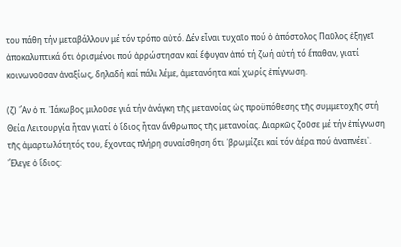του πάθη τήν μεταβάλλουν μέ τόν τρόπο αὐτό. Δέν εἶναι τυχαῖο πού ὁ ἀπόστολος Παῦλος ἐξηγεῖ ἀποκαλυπτικά ὅτι ὁρισμένοι πού ἀρρώστησαν καί ἔφυγαν ἀπό τή ζωή αὐτή τό ἔπαθαν, γιατί κοινωνοῦσαν ἀναξίως, δηλαδή καί πάλι λέμε, ἀμετανόητα καί χωρίς ἐπίγνωση.

(ζ) ῎Αν ὁ π. ᾽Ιάκωβος μιλοῦσε γιά τήν ἀνάγκη τῆς μετανοίας ὡς προϋπόθεσης τῆς συμμετοχῆς στή Θεία Λειτουργία ἦταν γιατί ὁ ἴδιος ἦταν ἄνθρωπος τῆς μετανοίας. Διαρκῶς ζοῦσε μέ τήν ἐπίγνωση τῆς ἁμαρτωλότητός του, ἔχοντας πλήρη συναίσθηση ὅτι ῾βρωμίζει καί τόν ἀέρα πού ἀναπνέει᾽. ῎Ελεγε ὁ ἴδιος: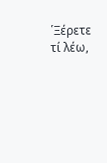῾Ξέρετε τί λέω,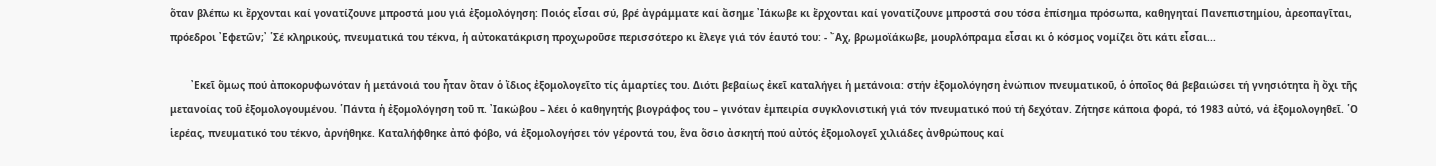ὅταν βλέπω κι ἔρχονται καί γονατίζουνε μπροστά μου γιά ἐξομολόγηση: Ποιός εἶσαι σύ, βρέ ἀγράμματε καί ἄσημε ᾽Ιάκωβε κι ἔρχονται καί γονατίζουνε μπροστά σου τόσα ἐπίσημα πρόσωπα, καθηγηταί Πανεπιστημίου, ἀρεοπαγῖται, πρόεδροι ᾽Εφετῶν;᾽ ῾Σέ κληρικούς, πνευματικά του τέκνα, ἡ αὐτοκατάκριση προχωροῦσε περισσότερο κι ἔλεγε γιά τόν ἑαυτό του: - ῎Αχ, βρωμοϊάκωβε, μουρλόπραμα εἶσαι κι ὁ κόσμος νομίζει ὅτι κάτι εἶσαι...

       ᾽Εκεῖ ὅμως πού ἀποκορυφωνόταν ἡ μετάνοιά του ἦταν ὅταν ὁ ἴδιος ἐξομολογεῖτο τίς ἁμαρτίες του. Διότι βεβαίως ἐκεῖ καταλήγει ἡ μετάνοια: στήν ἐξομολόγηση ἐνώπιον πνευματικοῦ, ὁ ὁποῖος θά βεβαιώσει τή γνησιότητα ἤ ὄχι τῆς μετανοίας τοῦ ἐξομολογουμένου. ῾Πάντα ἡ ἐξομολόγηση τοῦ π. ᾽Ιακώβου – λέει ὁ καθηγητής βιογράφος του – γινόταν ἐμπειρία συγκλονιστική γιά τόν πνευματικό πού τή δεχόταν. Ζήτησε κάποια φορά, τό 1983 αὐτό, νά ἐξομολογηθεῖ. ῾Ο ἱερέας, πνευματικό του τέκνο, ἀρνήθηκε. Καταλήφθηκε ἀπό φόβο, νά ἐξομολογήσει τόν γέροντά του, ἕνα ὅσιο ἀσκητή πού αὐτός ἐξομολογεῖ χιλιάδες ἀνθρώπους καί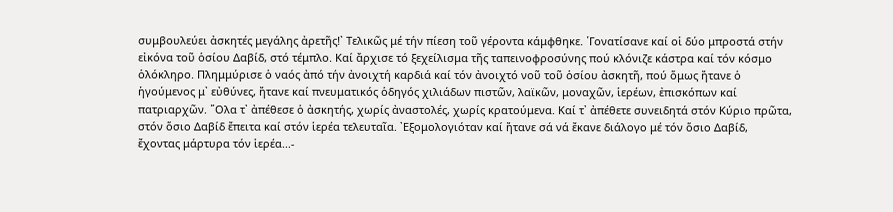συμβουλεύει ἀσκητές μεγάλης ἀρετῆς!᾽ Τελικῶς μέ τήν πίεση τοῦ γέροντα κάμφθηκε. ῾Γονατίσανε καί οἱ δύο μπροστά στήν εἰκόνα τοῦ ὁσίου Δαβίδ, στό τέμπλο. Καί ἄρχισε τό ξεχείλισμα τῆς ταπεινοφροσύνης πού κλόνιζε κάστρα καί τόν κόσμο ὁλόκληρο. Πλημμύρισε ὁ ναός ἀπό τήν ἀνοιχτή καρδιά καί τόν ἀνοιχτό νοῦ τοῦ ὁσίου ἀσκητῆ, πού ὅμως ἤτανε ὁ ἡγούμενος μ᾽ εὐθύνες, ἤτανε καί πνευματικός ὁδηγός χιλιάδων πιστῶν, λαϊκῶν, μοναχῶν, ἱερέων, ἐπισκόπων καί πατριαρχῶν. ῞Ολα τ᾽ ἀπέθεσε ὁ ἀσκητής, χωρίς ἀναστολές, χωρίς κρατούμενα. Καί τ᾽ ἀπέθετε συνειδητά στόν Κύριο πρῶτα, στόν ὅσιο Δαβίδ ἔπειτα καί στόν ἱερέα τελευταῖα. ᾽Εξομολογιόταν καί ἤτανε σά νά ἔκανε διάλογο μέ τόν ὅσιο Δαβίδ, ἔχοντας μάρτυρα τόν ἱερέα...-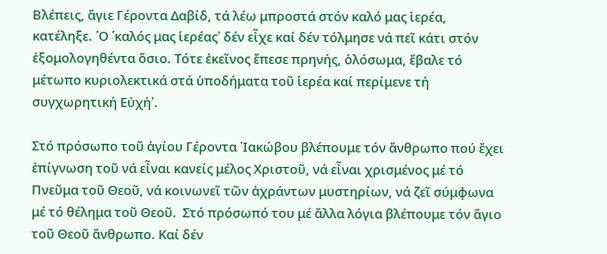Βλέπεις, ἅγιε Γέροντα Δαβίδ, τά λέω μπροστά στόν καλό μας ἱερέα, κατέληξε. ῾Ο ῾καλός μας ἱερέας᾽ δέν εἶχε καί δέν τόλμησε νά πεῖ κάτι στόν ἐξομολογηθέντα ὅσιο. Τότε ἐκεῖνος ἔπεσε πρηνής, ὁλόσωμα, ἔβαλε τό μέτωπο κυριολεκτικά στά ὑποδήματα τοῦ ἱερέα καί περίμενε τή συγχωρητική Εὐχή᾽.

Στό πρόσωπο τοῦ ἁγίου Γέροντα ᾽Ιακώβου βλέπουμε τόν ἄνθρωπο πού ἔχει ἐπίγνωση τοῦ νά εἶναι κανείς μέλος Χριστοῦ, νά εἶναι χρισμένος μέ τό Πνεῦμα τοῦ Θεοῦ, νά κοινωνεῖ τῶν ἀχράντων μυστηρίων, νά ζεῖ σύμφωνα μέ τό θέλημα τοῦ Θεοῦ.  Στό πρόσωπό του μέ ἄλλα λόγια βλέπουμε τόν ἅγιο τοῦ Θεοῦ ἄνθρωπο. Καί δέν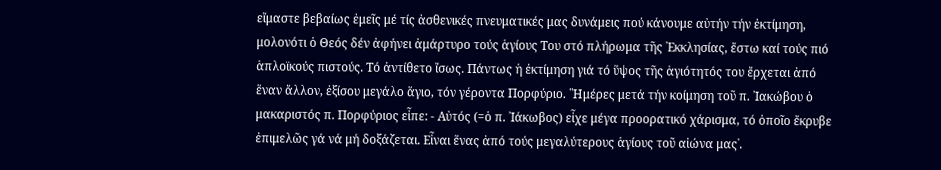εἴμαστε βεβαίως ἐμεῖς μέ τίς ἀσθενικές πνευματικές μας δυνάμεις πού κάνουμε αὐτήν τήν ἐκτίμηση, μολονότι ὁ Θεός δέν ἀφήνει ἀμάρτυρο τούς ἁγίους Του στό πλήρωμα τῆς ᾽Εκκλησίας, ἔστω καί τούς πιό ἁπλοϊκούς πιστούς. Τό ἀντίθετο ἴσως. Πάντως ἡ ἐκτίμηση γιά τό ὕψος τῆς ἁγιότητός του ἔρχεται ἀπό ἕναν ἄλλον, ἐξίσου μεγάλο ἅγιο, τόν γέροντα Πορφύριο. ῾῾Ημέρες μετά τήν κοίμηση τοῦ π. ᾽Ιακώβου ὁ μακαριστός π. Πορφύριος εἶπε: - Αὐτός (=ὁ π. ᾽Ιάκωβος) εἶχε μέγα προορατικό χάρισμα, τό ὁποῖο ἔκρυβε ἐπιμελῶς γά νά μή δοξάζεται. Εἶναι ἕνας ἀπό τούς μεγαλύτερους ἁγίους τοῦ αἰώνα μας᾽.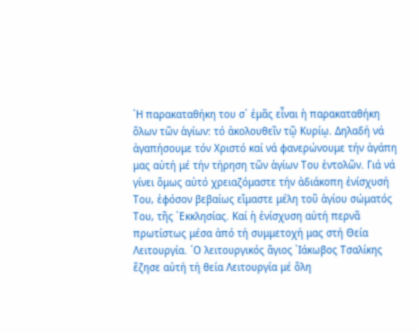῾Η παρακαταθήκη του σ᾽ ἐμᾶς εἶναι ἡ παρακαταθήκη ὅλων τῶν ἁγίων: τό ἀκολουθεῖν τῷ Κυρίῳ. Δηλαδή νά ἀγαπήσουμε τόν Χριστό καί νά φανερώνουμε τήν ἀγάπη μας αὐτή μέ τήν τήρηση τῶν ἁγίων Του ἐντολῶν. Γιά νά γίνει ὅμως αὐτό χρειαζόμαστε τήν ἀδιάκοπη ἐνίσχυσή Του, ἐφόσον βεβαίως εἴμαστε μέλη τοῦ ἁγίου σώματός Του, τῆς ᾽Εκκλησίας. Καί ἡ ἐνίσχυση αὐτή περνᾶ πρωτίστως μέσα ἀπό τή συμμετοχή μας στή Θεία Λειτουργία. ῾Ο λειτουργικός ἅγιος ᾽Ιάκωβος Τσαλίκης ἔζησε αὐτή τή θεία Λειτουργία μέ ὅλη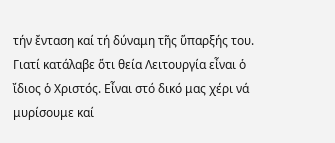τήν ἔνταση καί τή δύναμη τῆς ὕπαρξής του. Γιατί κατάλαβε ὅτι θεία Λειτουργία εἶναι ὁ ἴδιος ὁ Χριστός. Εἶναι στό δικό μας χέρι νά μυρίσουμε καί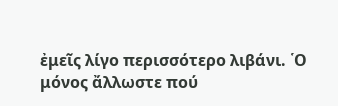ἐμεῖς λίγο περισσότερο λιβάνι. ῾Ο μόνος ἄλλωστε πού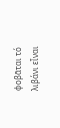φοβᾶται τό λιβάνι εἶναι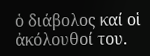ὁ διάβολος καί οἱ ἀκόλουθοί του.